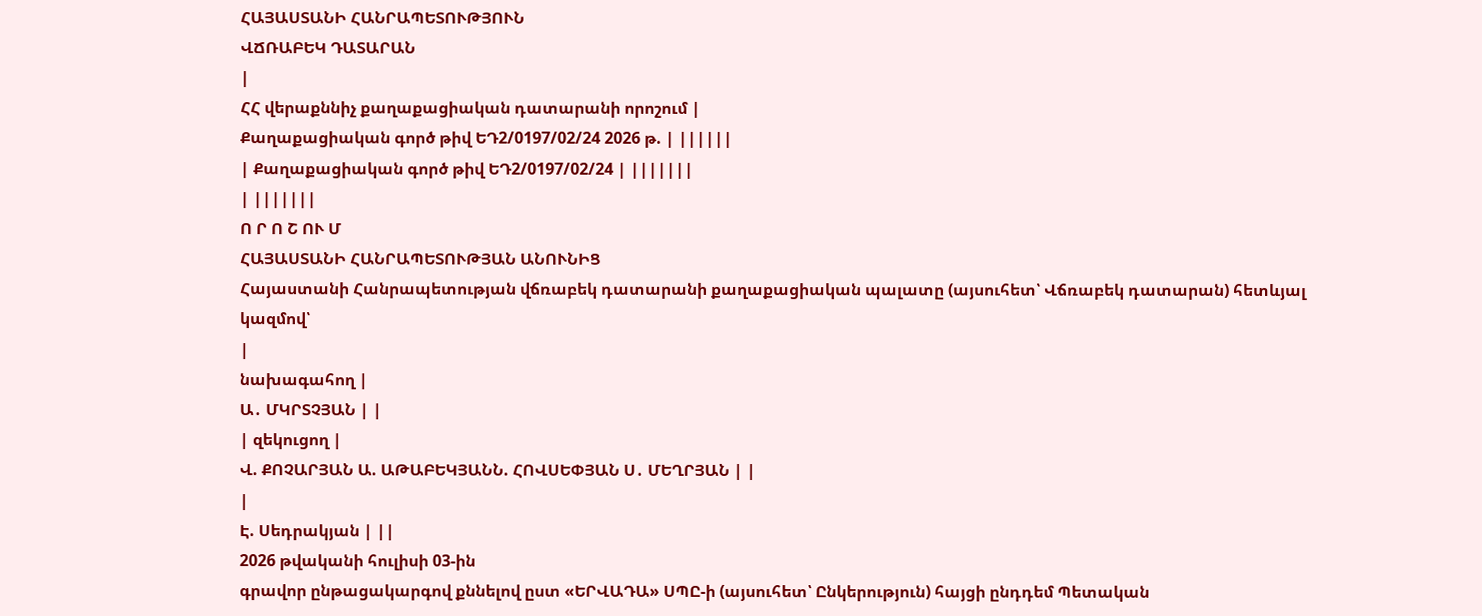ՀԱՅԱՍՏԱՆԻ ՀԱՆՐԱՊԵՏՈՒԹՅՈՒՆ
ՎՃՌԱԲԵԿ ԴԱՏԱՐԱՆ
|
ՀՀ վերաքննիչ քաղաքացիական դատարանի որոշում |
Քաղաքացիական գործ թիվ ԵԴ2/0197/02/24 2026 թ. | ||||||
| Քաղաքացիական գործ թիվ ԵԴ2/0197/02/24 | |||||||
| |||||||
Ո Ր Ո Շ ՈՒ Մ
ՀԱՅԱՍՏԱՆԻ ՀԱՆՐԱՊԵՏՈՒԹՅԱՆ ԱՆՈՒՆԻՑ
Հայաստանի Հանրապետության վճռաբեկ դատարանի քաղաքացիական պալատը (այսուհետ՝ Վճռաբեկ դատարան) հետևյալ կազմով՝
|
նախագահող |
Ա․ ՄԿՐՏՉՅԱՆ | |
| զեկուցող |
Վ. ՔՈՉԱՐՅԱՆ Ա. ԱԹԱԲԵԿՅԱՆՆ. ՀՈՎՍԵՓՅԱՆ Ս․ ՄԵՂՐՅԱՆ | |
|
Է. Սեդրակյան | ||
2026 թվականի հուլիսի 03-ին
գրավոր ընթացակարգով քննելով ըստ «ԵՐՎԱԴԱ» ՍՊԸ-ի (այսուհետ՝ Ընկերություն) հայցի ընդդեմ Պետական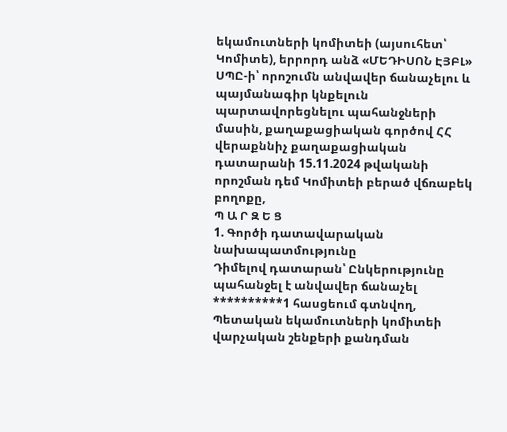եկամուտների կոմիտեի (այսուհետ՝ Կոմիտե), երրորդ անձ «ՄԵԴԻՍՈՆ ԷՅԲԼ» ՍՊԸ-ի՝ որոշումն անվավեր ճանաչելու և պայմանագիր կնքելուն պարտավորեցնելու պահանջների մասին, քաղաքացիական գործով ՀՀ վերաքննիչ քաղաքացիական դատարանի 15.11.2024 թվականի որոշման դեմ Կոմիտեի բերած վճռաբեկ բողոքը,
Պ Ա Ր Զ Ե Ց
1. Գործի դատավարական նախապատմությունը
Դիմելով դատարան՝ Ընկերությունը պահանջել է անվավեր ճանաչել **********1 հասցեում գտնվող, Պետական եկամուտների կոմիտեի վարչական շենքերի քանդման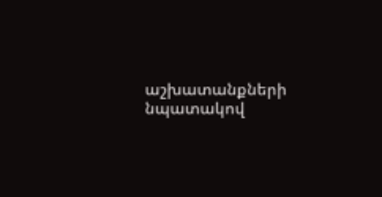աշխատանքների նպատակով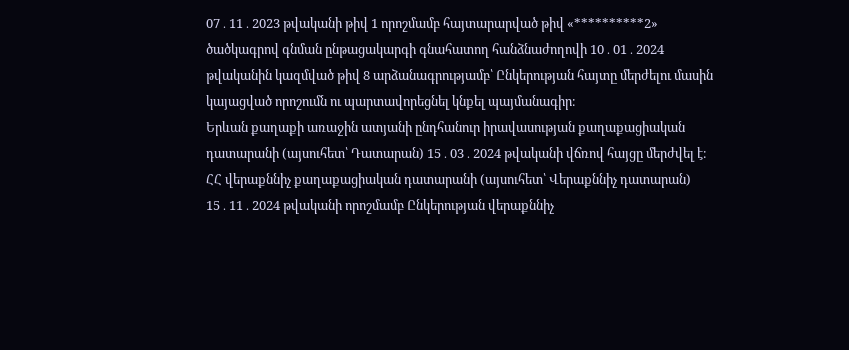07․11․2023 թվականի թիվ 1 որոշմամբ հայտարարված թիվ «**********2» ծածկագրով գնման ընթացակարգի գնահատող հանձնաժողովի 10․01․2024 թվականին կազմված թիվ 8 արձանագրությամբ՝ Ընկերության հայտը մերժելու մասին կայացված որոշումն ու պարտավորեցնել կնքել պայմանագիր։
Երևան քաղաքի առաջին ատյանի ընդհանուր իրավասության քաղաքացիական դատարանի (այսուհետ՝ Դատարան) 15․03․2024 թվականի վճռով հայցը մերժվել է։
ՀՀ վերաքննիչ քաղաքացիական դատարանի (այսուհետ՝ Վերաքննիչ դատարան) 15․11․2024 թվականի որոշմամբ Ընկերության վերաքննիչ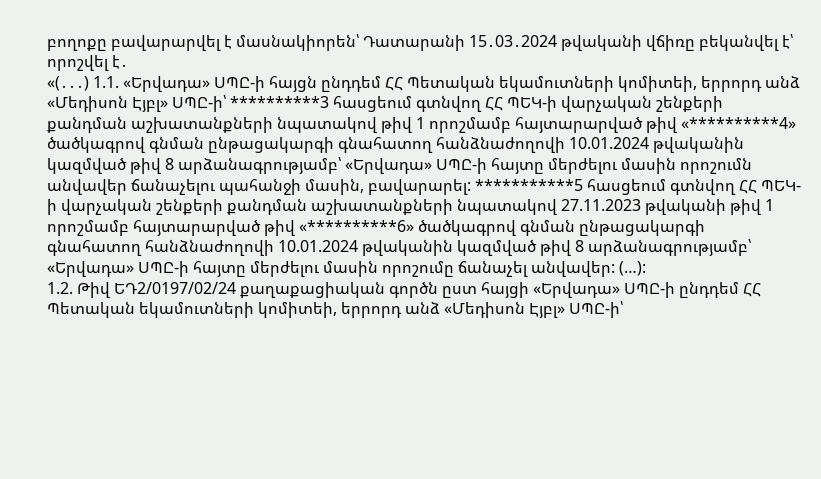բողոքը բավարարվել է մասնակիորեն՝ Դատարանի 15․03․2024 թվականի վճիռը բեկանվել է՝ որոշվել է․
«(․․․) 1.1. «Երվադա» ՍՊԸ-ի հայցն ընդդեմ ՀՀ Պետական եկամուտների կոմիտեի, երրորդ անձ «Մեդիսոն Էյբլ» ՍՊԸ-ի՝ **********3 հասցեում գտնվող ՀՀ ՊԵԿ-ի վարչական շենքերի քանդման աշխատանքների նպատակով թիվ 1 որոշմամբ հայտարարված թիվ «**********4» ծածկագրով գնման ընթացակարգի գնահատող հանձնաժողովի 10.01.2024 թվականին կազմված թիվ 8 արձանագրությամբ՝ «Երվադա» ՍՊԸ-ի հայտը մերժելու մասին որոշումն անվավեր ճանաչելու պահանջի մասին, բավարարել: ***********5 հասցեում գտնվող ՀՀ ՊԵԿ-ի վարչական շենքերի քանդման աշխատանքների նպատակով 27.11.2023 թվականի թիվ 1 որոշմամբ հայտարարված թիվ «**********6» ծածկագրով գնման ընթացակարգի գնահատող հանձնաժողովի 10.01.2024 թվականին կազմված թիվ 8 արձանագրությամբ՝ «Երվադա» ՍՊԸ-ի հայտը մերժելու մասին որոշումը ճանաչել անվավեր: (…):
1.2. Թիվ ԵԴ2/0197/02/24 քաղաքացիական գործն ըստ հայցի «Երվադա» ՍՊԸ-ի ընդդեմ ՀՀ Պետական եկամուտների կոմիտեի, երրորդ անձ «Մեդիսոն Էյբլ» ՍՊԸ-ի՝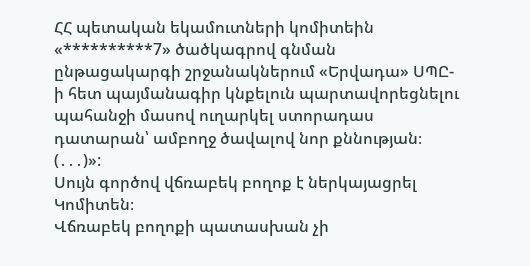ՀՀ պետական եկամուտների կոմիտեին «**********7» ծածկագրով գնման ընթացակարգի շրջանակներում «Երվադա» ՍՊԸ-ի հետ պայմանագիր կնքելուն պարտավորեցնելու պահանջի մասով ուղարկել ստորադաս դատարան՝ ամբողջ ծավալով նոր քննության։ (․․․)»:
Սույն գործով վճռաբեկ բողոք է ներկայացրել Կոմիտեն։
Վճռաբեկ բողոքի պատասխան չի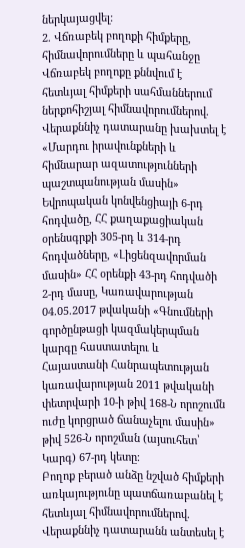ներկայացվել:
2. Վճռաբեկ բողոքի հիմքերը, հիմնավորումները և պահանջը
Վճռաբեկ բողոքը քննվում է հետևյալ հիմքերի սահմաններում ներքոհիշյալ հիմնավորումներով.
Վերաքննիչ դատարանը խախտել է «Մարդու իրավունքների և հիմնարար ազատությունների պաշտպանության մասին» Եվրոպական կոնվենցիայի 6-րդ հոդվածը, ՀՀ քաղաքացիական օրենսգրքի 305-րդ և 314-րդ հոդվածները, «Լիցենզավորման մասին» ՀՀ օրենքի 43-րդ հոդվածի 2-րդ մասը, Կառավարության 04.05.2017 թվականի «Գնումների գործընթացի կազմակերպման կարգը հաստատելու և Հայաստանի Հանրապետության կառավարության 2011 թվականի փետրվարի 10-ի թիվ 168-Ն որոշումն ուժը կորցրած ճանաչելու մասին» թիվ 526-Ն որոշման (այսուհետ՝ Կարգ) 67-րդ կետը։
Բողոք բերած անձը նշված հիմքերի առկայությունը պատճառաբանել է հետևյալ հիմնավորումներով.
Վերաքննիչ դատարանն անտեսել է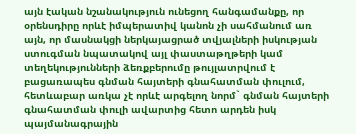այն էական նշանակություն ունեցող հանգամանքը, որ օրենսդիրը որևէ իմպերատիվ կանոն չի սահմանում առ այն, որ մասնակցի ներկայացրած տվյալների իսկության ստուգման նպատակով այլ փաստաթղթերի կամ տեղեկությունների ձեռքբերումը թույլատրվում է բացառապես գնման հայտերի գնահատման փուլում, հետևաբար առկա չէ որևէ արգելող նորմ` գնման հայտերի գնահատման փուլի ավարտից հետո արդեն իսկ պայմանագրային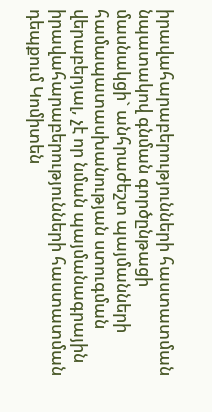իրավահարաբերությունների հաստատման նպատակով գնման գործընթացի մասնակցի` անհրաժեշտ պայմանների համապատասխանության ստուգման վերաբերյալ, չէ որ նման պայմանագրային իրավահարաբերությունների հաստատման դեպքում Կոմիտեն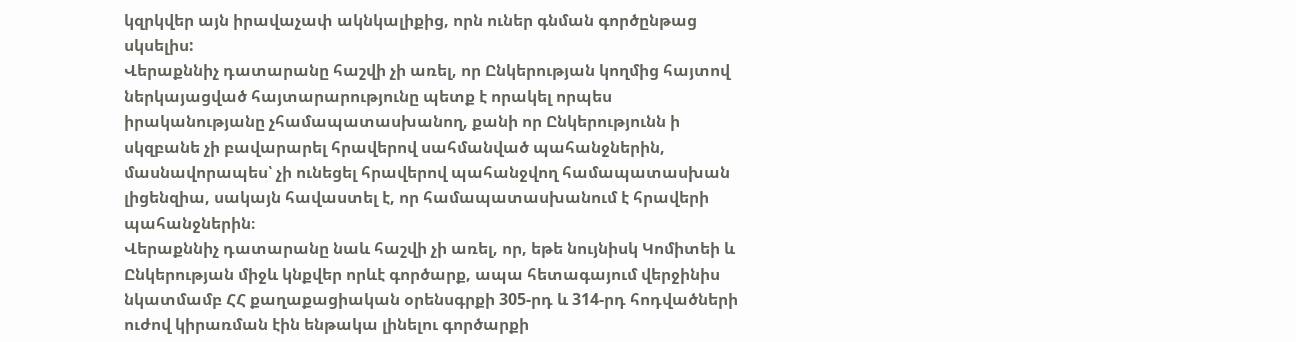կզրկվեր այն իրավաչափ ակնկալիքից, որն ուներ գնման գործընթաց սկսելիս:
Վերաքննիչ դատարանը հաշվի չի առել, որ Ընկերության կողմից հայտով ներկայացված հայտարարությունը պետք է որակել որպես իրականությանը չհամապատասխանող, քանի որ Ընկերությունն ի սկզբանե չի բավարարել հրավերով սահմանված պահանջներին, մասնավորապես՝ չի ունեցել հրավերով պահանջվող համապատասխան լիցենզիա, սակայն հավաստել է, որ համապատասխանում է հրավերի պահանջներին։
Վերաքննիչ դատարանը նաև հաշվի չի առել, որ, եթե նույնիսկ Կոմիտեի և Ընկերության միջև կնքվեր որևէ գործարք, ապա հետագայում վերջինիս նկատմամբ ՀՀ քաղաքացիական օրենսգրքի 305-րդ և 314-րդ հոդվածների ուժով կիրառման էին ենթակա լինելու գործարքի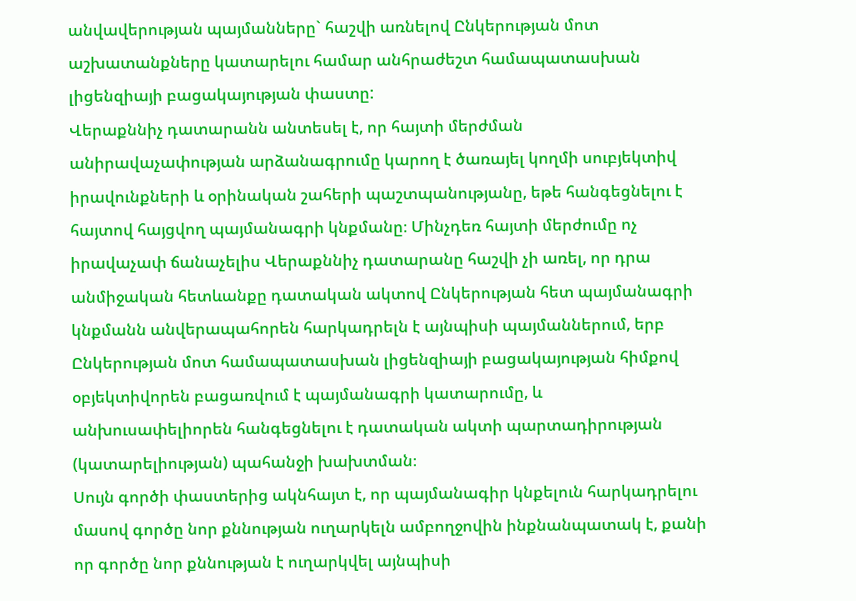անվավերության պայմանները` հաշվի առնելով Ընկերության մոտ աշխատանքները կատարելու համար անհրաժեշտ համապատասխան լիցենզիայի բացակայության փաստը:
Վերաքննիչ դատարանն անտեսել է, որ հայտի մերժման անիրավաչափության արձանագրումը կարող է ծառայել կողմի սուբյեկտիվ իրավունքների և օրինական շահերի պաշտպանությանը, եթե հանգեցնելու է հայտով հայցվող պայմանագրի կնքմանը։ Մինչդեռ հայտի մերժումը ոչ իրավաչափ ճանաչելիս Վերաքննիչ դատարանը հաշվի չի առել, որ դրա անմիջական հետևանքը դատական ակտով Ընկերության հետ պայմանագրի կնքմանն անվերապահորեն հարկադրելն է այնպիսի պայմաններում, երբ Ընկերության մոտ համապատասխան լիցենզիայի բացակայության հիմքով օբյեկտիվորեն բացառվում է պայմանագրի կատարումը, և անխուսափելիորեն հանգեցնելու է դատական ակտի պարտադիրության (կատարելիության) պահանջի խախտման։
Սույն գործի փաստերից ակնհայտ է, որ պայմանագիր կնքելուն հարկադրելու մասով գործը նոր քննության ուղարկելն ամբողջովին ինքնանպատակ է, քանի որ գործը նոր քննության է ուղարկվել այնպիսի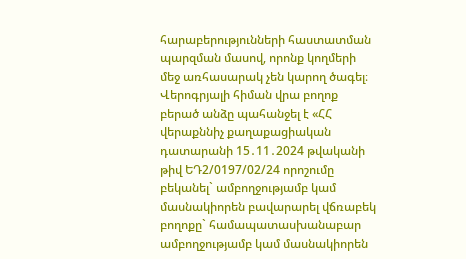հարաբերությունների հաստատման պարզման մասով, որոնք կողմերի մեջ առհասարակ չեն կարող ծագել։
Վերոգրյալի հիման վրա բողոք բերած անձը պահանջել է «ՀՀ վերաքննիչ քաղաքացիական դատարանի 15․11․2024 թվականի թիվ ԵԴ2/0197/02/24 որոշումը բեկանել` ամբողջությամբ կամ մասնակիորեն բավարարել վճռաբեկ բողոքը` համապատասխանաբար ամբողջությամբ կամ մասնակիորեն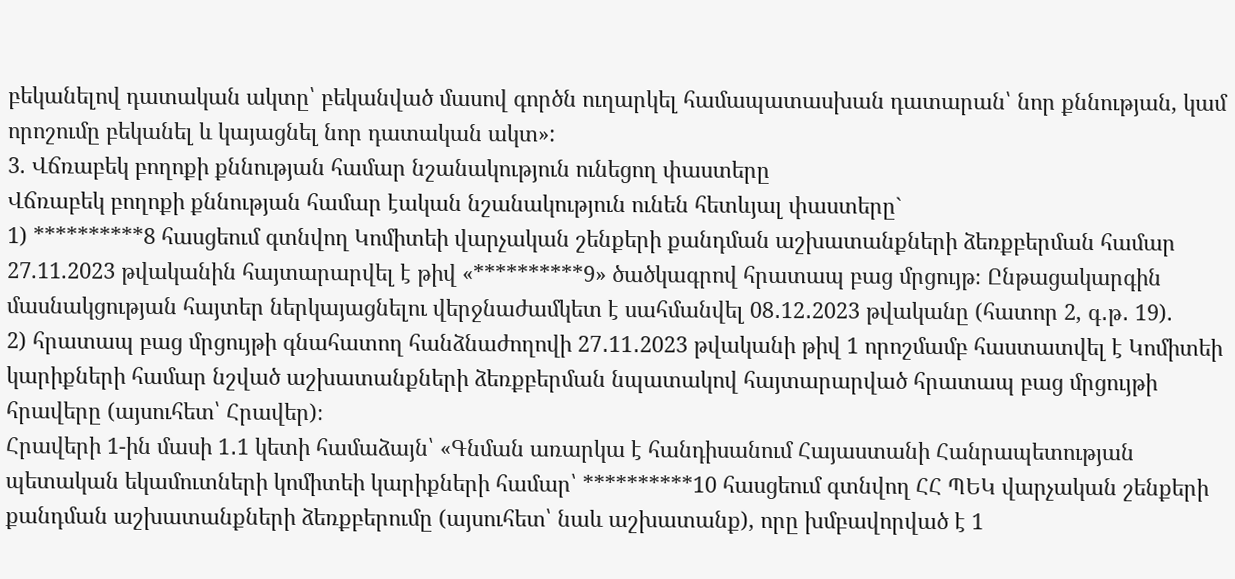բեկանելով դատական ակտը՝ բեկանված մասով գործն ուղարկել համապատասխան դատարան՝ նոր քննության, կամ որոշումը բեկանել և կայացնել նոր դատական ակտ»:
3. Վճռաբեկ բողոքի քննության համար նշանակություն ունեցող փաստերը
Վճռաբեկ բողոքի քննության համար էական նշանակություն ունեն հետևյալ փաստերը`
1) **********8 հասցեում գտնվող Կոմիտեի վարչական շենքերի քանդման աշխատանքների ձեռքբերման համար 27.11.2023 թվականին հայտարարվել է թիվ «**********9» ծածկագրով հրատապ բաց մրցույթ։ Ընթացակարգին մասնակցության հայտեր ներկայացնելու վերջնաժամկետ է սահմանվել 08․12․2023 թվականը (հատոր 2, գ․թ․ 19).
2) հրատապ բաց մրցույթի գնահատող հանձնաժողովի 27․11․2023 թվականի թիվ 1 որոշմամբ հաստատվել է Կոմիտեի կարիքների համար նշված աշխատանքների ձեռքբերման նպատակով հայտարարված հրատապ բաց մրցույթի հրավերը (այսուհետ՝ Հրավեր)։
Հրավերի 1-ին մասի 1․1 կետի համաձայն՝ «Գնման առարկա է հանդիսանում Հայաստանի Հանրապետության պետական եկամուտների կոմիտեի կարիքների համար՝ **********10 հասցեում գտնվող ՀՀ ՊԵԿ վարչական շենքերի քանդման աշխատանքների ձեռքբերումը (այսուհետ՝ նաև աշխատանք), որը խմբավորված է 1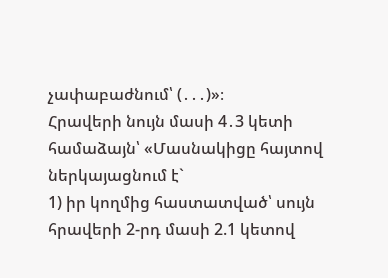չափաբաժնում՝ (․․․)»։
Հրավերի նույն մասի 4․3 կետի համաձայն՝ «Մասնակիցը հայտով ներկայացնում է`
1) իր կողմից հաստատված՝ սույն հրավերի 2-րդ մասի 2.1 կետով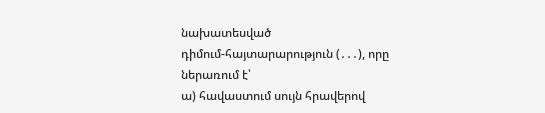նախատեսված դիմում‑հայտարարություն (․․․), որը ներառում է՝
ա) հավաստում սույն հրավերով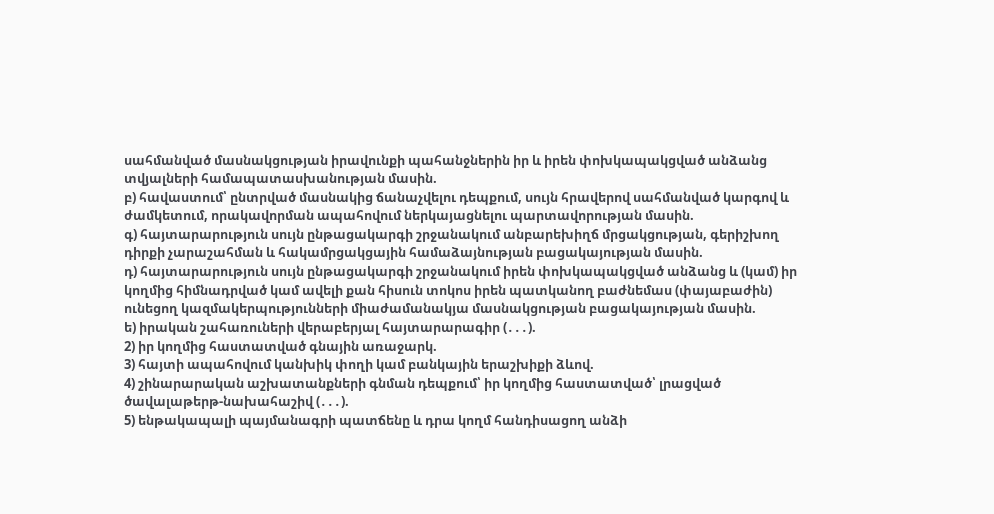սահմանված մասնակցության իրավունքի պահանջներին իր և իրեն փոխկապակցված անձանց տվյալների համապատասխանության մասին.
բ) հավաստում՝ ընտրված մասնակից ճանաչվելու դեպքում, սույն հրավերով սահմանված կարգով և ժամկետում, որակավորման ապահովում ներկայացնելու պարտավորության մասին.
գ) հայտարարություն սույն ընթացակարգի շրջանակում անբարեխիղճ մրցակցության, գերիշխող դիրքի չարաշահման և հակամրցակցային համաձայնության բացակայության մասին.
դ) հայտարարություն սույն ընթացակարգի շրջանակում իրեն փոխկապակցված անձանց և (կամ) իր կողմից հիմնադրված կամ ավելի քան հիսուն տոկոս իրեն պատկանող բաժնեմաս (փայաբաժին) ունեցող կազմակերպությունների միաժամանակյա մասնակցության բացակայության մասին.
ե) իրական շահառուների վերաբերյալ հայտարարագիր (․․․).
2) իր կողմից հաստատված գնային առաջարկ.
3) հայտի ապահովում կանխիկ փողի կամ բանկային երաշխիքի ձևով.
4) շինարարական աշխատանքների գնման դեպքում՝ իր կողմից հաստատված՝ լրացված ծավալաթերթ-նախահաշիվ (․․․).
5) ենթակապալի պայմանագրի պատճենը և դրա կողմ հանդիսացող անձի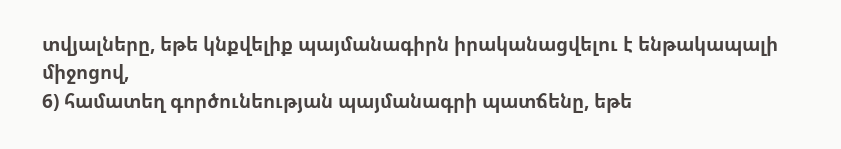տվյալները, եթե կնքվելիք պայմանագիրն իրականացվելու է ենթակապալի միջոցով,
6) համատեղ գործունեության պայմանագրի պատճենը, եթե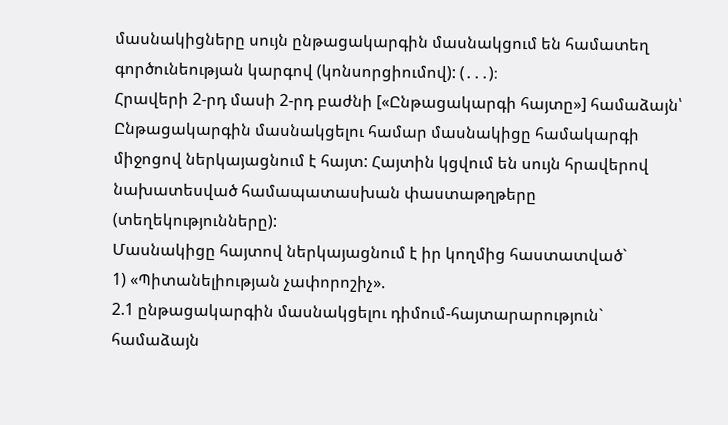մասնակիցները սույն ընթացակարգին մասնակցում են համատեղ գործունեության կարգով (կոնսորցիումով): (․․․)։
Հրավերի 2-րդ մասի 2-րդ բաժնի [«Ընթացակարգի հայտը»] համաձայն՝ Ընթացակարգին մասնակցելու համար մասնակիցը համակարգի միջոցով ներկայացնում է հայտ: Հայտին կցվում են սույն հրավերով նախատեսված համապատասխան փաստաթղթերը (տեղեկությունները):
Մասնակիցը հայտով ներկայացնում է իր կողմից հաստատված`
1) «Պիտանելիության չափորոշիչ».
2.1 ընթացակարգին մասնակցելու դիմում-հայտարարություն` համաձայն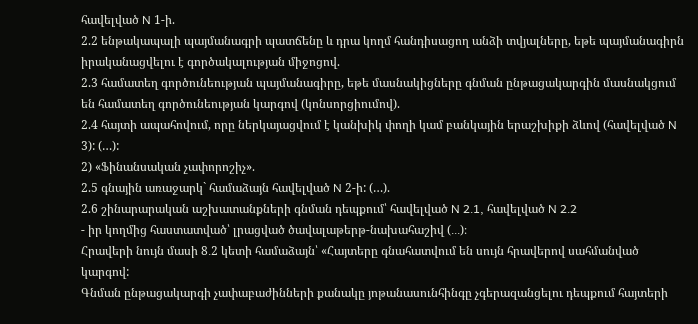հավելված N 1-ի.
2.2 ենթակապալի պայմանագրի պատճենը և դրա կողմ հանդիսացող անձի տվյալները, եթե պայմանագիրն իրականացվելու է գործակալության միջոցով.
2.3 համատեղ գործունեության պայմանագիրը, եթե մասնակիցները գնման ընթացակարգին մասնակցում են համատեղ գործունեության կարգով (կոնսորցիումով).
2.4 հայտի ապահովում, որը ներկայացվում է կանխիկ փողի կամ բանկային երաշխիքի ձևով (հավելված N 3): (…):
2) «Ֆինանսական չափորոշիչ».
2.5 գնային առաջարկ` համաձայն հավելված N 2-ի: (…).
2.6 շինարարական աշխատանքների գնման դեպքում՝ հավելված N 2․1, հավելված N 2․2
- իր կողմից հաստատված՝ լրացված ծավալաթերթ-նախահաշիվ (․․․)։
Հրավերի նույն մասի 8․2 կետի համաձայն՝ «Հայտերը գնահատվում են սույն հրավերով սահմանված կարգով:
Գնման ընթացակարգի չափաբաժինների քանակը յոթանասունհինգը չգերազանցելու դեպքում հայտերի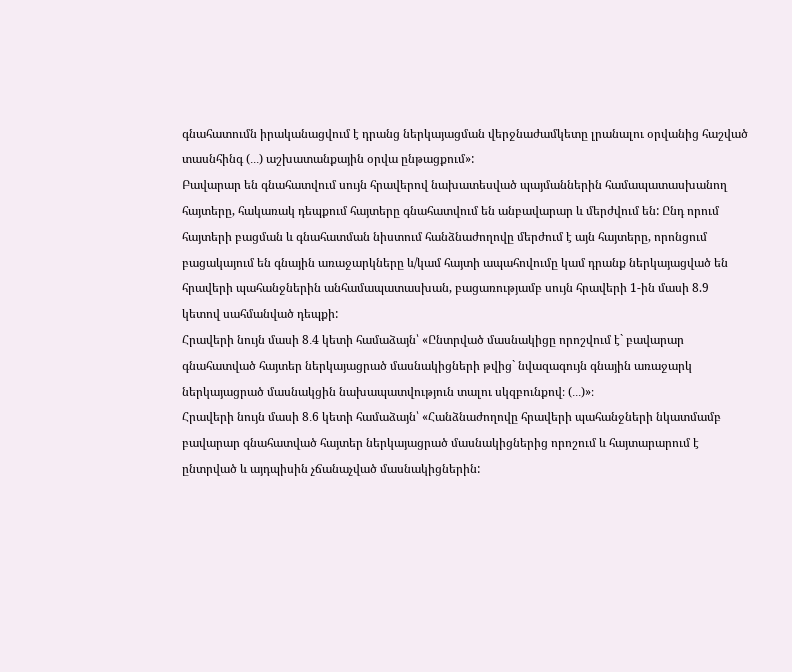գնահատումն իրականացվում է դրանց ներկայացման վերջնաժամկետը լրանալու օրվանից հաշված տասնհինգ (․․․) աշխատանքային օրվա ընթացքում»:
Բավարար են գնահատվում սույն հրավերով նախատեսված պայմաններին համապատասխանող հայտերը, հակառակ դեպքում հայտերը գնահատվում են անբավարար և մերժվում են: Ընդ որում հայտերի բացման և գնահատման նիստում հանձնաժողովը մերժում է այն հայտերը, որոնցում բացակայում են գնային առաջարկները և/կամ հայտի ապահովումը կամ դրանք ներկայացված են հրավերի պահանջներին անհամապատասխան, բացառությամբ սույն հրավերի 1-ին մասի 8.9 կետով սահմանված դեպքի:
Հրավերի նույն մասի 8․4 կետի համաձայն՝ «Ընտրված մասնակիցը որոշվում է` բավարար գնահատված հայտեր ներկայացրած մասնակիցների թվից` նվազագույն գնային առաջարկ ներկայացրած մասնակցին նախապատվություն տալու սկզբունքով։ (․․․)»։
Հրավերի նույն մասի 8․6 կետի համաձայն՝ «Հանձնաժողովը հրավերի պահանջների նկատմամբ բավարար գնահատված հայտեր ներկայացրած մասնակիցներից որոշում և հայտարարում է ընտրված և այդպիսին չճանաչված մասնակիցներին: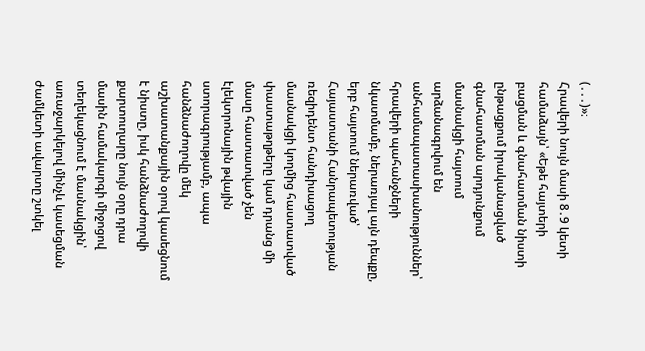(․․․)»։
Հրավերի նույն մասի 8․9 կետի համաձայն՝ «Եթե հայտերի բացման և գնահատման նիստի ընթացքում իրականացված գնահատման արդյունքում մասնակցի հայտում արձանագրվում են անհամապատասխանություններ՝ հրավերի պահանջների նկատմամբ, ներառյալ այն դեպքը, երբ հայտում ներառված՝ Հայաստանի Հանրապետության ռեզիդենտ հանդիսացող մասնակցի կողմից հաստատված փաստաթղթերը կամ դրանց մի մասը հաստատված չեն էլեկտրոնային թվային ստորագրությամբ, ապա հանձնաժողովը մեկ աշխատանքային օրով կասեցնում է նիստը, իսկ հանձնաժողովի քարտուղարը նույն օրը դրա մասին համակարգի միջոցով տեղեկացնում է մասնակցին՝ առաջարկելով մինչև կասեցման ժամկետի ավարտը շտկել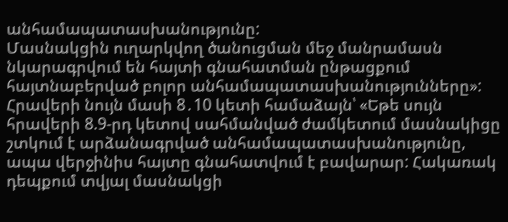անհամապատասխանությունը:
Մասնակցին ուղարկվող ծանուցման մեջ մանրամասն նկարագրվում են հայտի գնահատման ընթացքում հայտնաբերված բոլոր անհամապատասխանությունները»:
Հրավերի նույն մասի 8․10 կետի համաձայն՝ «Եթե սույն հրավերի 8.9-րդ կետով սահմանված ժամկետում մասնակիցը շտկում է արձանագրված անհամապատասխանությունը, ապա վերջինիս հայտը գնահատվում է բավարար: Հակառակ դեպքում տվյալ մասնակցի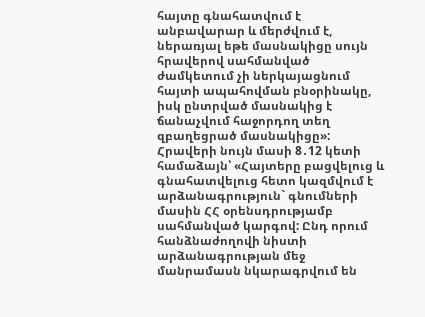հայտը գնահատվում է անբավարար և մերժվում է, ներառյալ եթե մասնակիցը սույն հրավերով սահմանված ժամկետում չի ներկայացնում հայտի ապահովման բնօրինակը, իսկ ընտրված մասնակից է ճանաչվում հաջորդող տեղ զբաղեցրած մասնակիցը»:
Հրավերի նույն մասի 8․12 կետի համաձայն՝ «Հայտերը բացվելուց և գնահատվելուց հետո կազմվում է արձանագրություն` գնումների մասին ՀՀ օրենսդրությամբ սահմանված կարգով: Ընդ որում հանձնաժողովի նիստի արձանագրության մեջ մանրամասն նկարագրվում են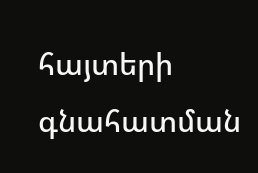հայտերի գնահատման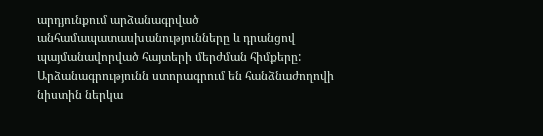արդյունքում արձանագրված անհամապատասխանությունները և դրանցով պայմանավորված հայտերի մերժման հիմքերը: Արձանագրությունն ստորագրում են հանձնաժողովի նիստին ներկա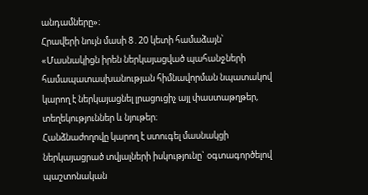անդամները»։
Հրավերի նույն մասի 8․20 կետի համաձայն՝ «Մասնակիցն իրեն ներկայացված պահանջների համապատասխանության հիմնավորման նպատակով կարող է ներկայացնել լրացուցիչ այլ փաստաթղթեր, տեղեկություններ և նյութեր։
Հանձնաժողովը կարող է ստուգել մասնակցի ներկայացրած տվյալների իսկությունը` օգտագործելով պաշտոնական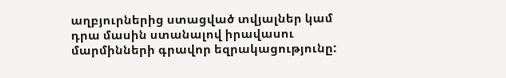աղբյուրներից ստացված տվյալներ կամ դրա մասին ստանալով իրավասու մարմինների գրավոր եզրակացությունը: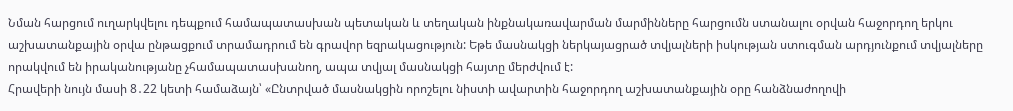Նման հարցում ուղարկվելու դեպքում համապատասխան պետական և տեղական ինքնակառավարման մարմինները հարցումն ստանալու օրվան հաջորդող երկու աշխատանքային օրվա ընթացքում տրամադրում են գրավոր եզրակացություն: Եթե մասնակցի ներկայացրած տվյալների իսկության ստուգման արդյունքում տվյալները որակվում են իրականությանը չհամապատասխանող, ապա տվյալ մասնակցի հայտը մերժվում է:
Հրավերի նույն մասի 8․22 կետի համաձայն՝ «Ընտրված մասնակցին որոշելու նիստի ավարտին հաջորդող աշխատանքային օրը հանձնաժողովի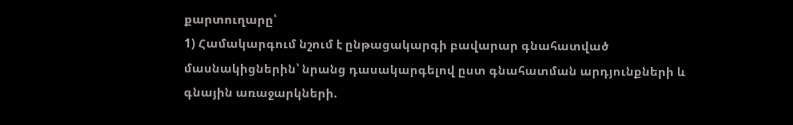քարտուղարը՝
1) Համակարգում նշում է ընթացակարգի բավարար գնահատված մասնակիցներին՝ նրանց դասակարգելով ըստ գնահատման արդյունքների և գնային առաջարկների.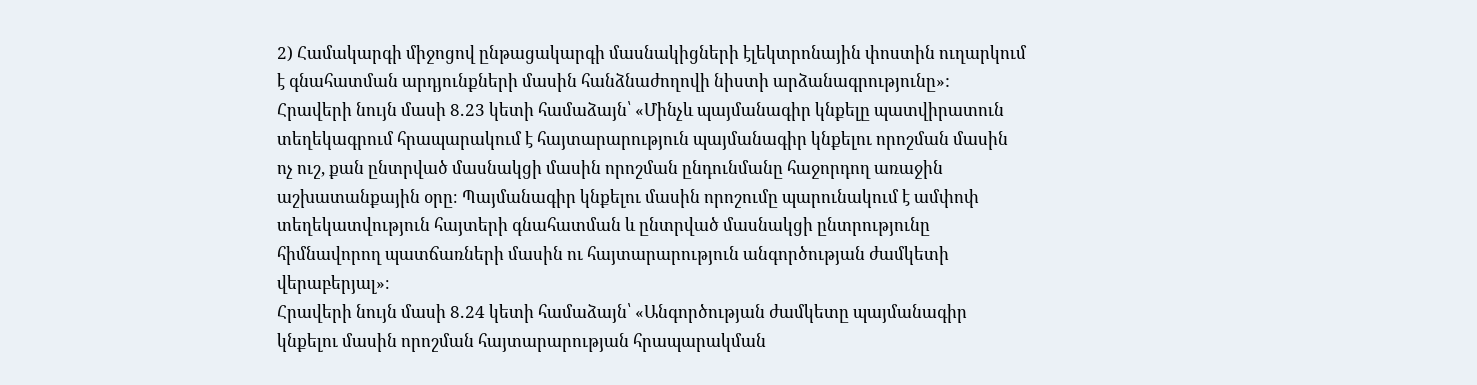2) Համակարգի միջոցով ընթացակարգի մասնակիցների էլեկտրոնային փոստին ուղարկում է գնահատման արդյունքների մասին հանձնաժողովի նիստի արձանագրությունը»:
Հրավերի նույն մասի 8․23 կետի համաձայն՝ «Մինչև պայմանագիր կնքելը պատվիրատուն տեղեկագրում հրապարակում է հայտարարություն պայմանագիր կնքելու որոշման մասին ոչ ուշ, քան ընտրված մասնակցի մասին որոշման ընդունմանը հաջորդող առաջին աշխատանքային օրը։ Պայմանագիր կնքելու մասին որոշումը պարունակում է ամփոփ տեղեկատվություն հայտերի գնահատման և ընտրված մասնակցի ընտրությունը հիմնավորող պատճառների մասին ու հայտարարություն անգործության ժամկետի վերաբերյալ»։
Հրավերի նույն մասի 8․24 կետի համաձայն՝ «Անգործության ժամկետը պայմանագիր կնքելու մասին որոշման հայտարարության հրապարակման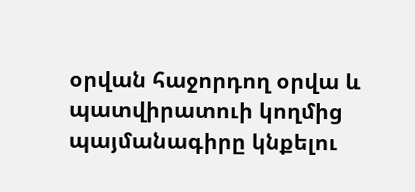օրվան հաջորդող օրվա և պատվիրատուի կողմից պայմանագիրը կնքելու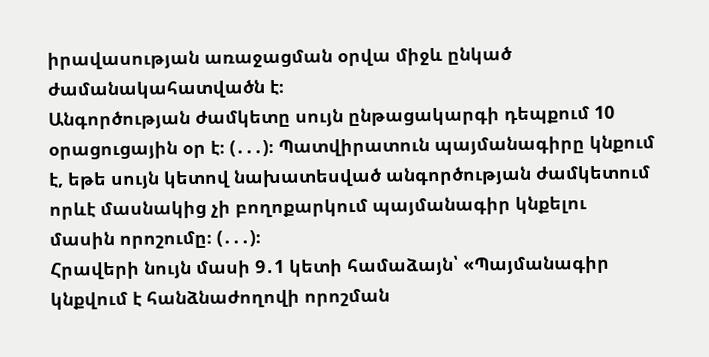իրավասության առաջացման օրվա միջև ընկած ժամանակահատվածն է։
Անգործության ժամկետը սույն ընթացակարգի դեպքում 10 օրացուցային օր է։ (․․․)։ Պատվիրատուն պայմանագիրը կնքում է, եթե սույն կետով նախատեսված անգործության ժամկետում որևէ մասնակից չի բողոքարկում պայմանագիր կնքելու մասին որոշումը։ (․․․)։
Հրավերի նույն մասի 9․1 կետի համաձայն՝ «Պայմանագիր կնքվում է հանձնաժողովի որոշման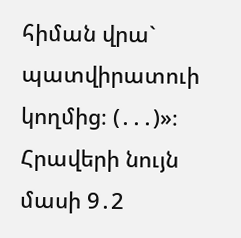հիման վրա` պատվիրատուի կողմից։ (․․․)»։
Հրավերի նույն մասի 9․2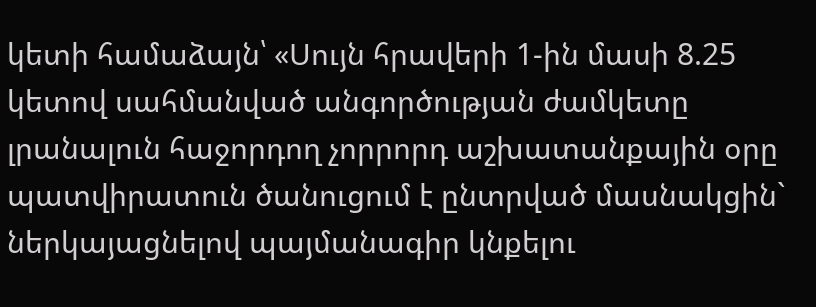կետի համաձայն՝ «Սույն հրավերի 1-ին մասի 8.25 կետով սահմանված անգործության ժամկետը լրանալուն հաջորդող չորրորդ աշխատանքային օրը պատվիրատուն ծանուցում է ընտրված մասնակցին` ներկայացնելով պայմանագիր կնքելու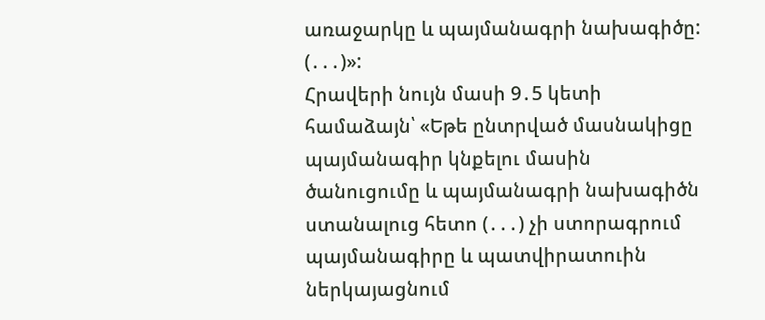առաջարկը և պայմանագրի նախագիծը: (․․․)»:
Հրավերի նույն մասի 9․5 կետի համաձայն՝ «Եթե ընտրված մասնակիցը պայմանագիր կնքելու մասին ծանուցումը և պայմանագրի նախագիծն ստանալուց հետո (․․․) չի ստորագրում պայմանագիրը և պատվիրատուին ներկայացնում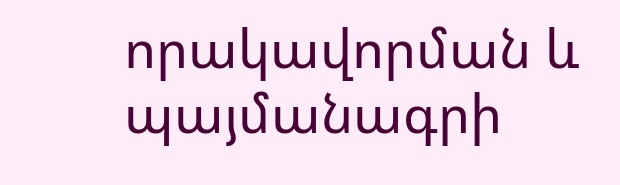որակավորման և պայմանագրի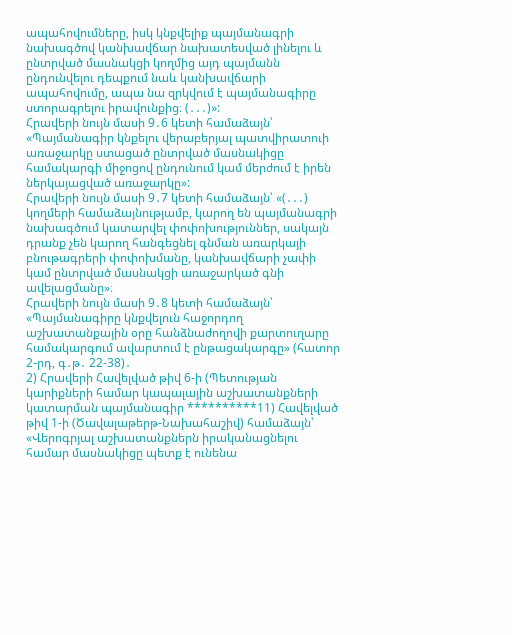ապահովումները, իսկ կնքվելիք պայմանագրի նախագծով կանխավճար նախատեսված լինելու և ընտրված մասնակցի կողմից այդ պայմանն ընդունվելու դեպքում նաև կանխավճարի ապահովումը, ապա նա զրկվում է պայմանագիրը ստորագրելու իրավունքից։ (․․․)»:
Հրավերի նույն մասի 9․6 կետի համաձայն՝ «Պայմանագիր կնքելու վերաբերյալ պատվիրատուի առաջարկը ստացած ընտրված մասնակիցը համակարգի միջոցով ընդունում կամ մերժում է իրեն ներկայացված առաջարկը»:
Հրավերի նույն մասի 9․7 կետի համաձայն՝ «(․․․) կողմերի համաձայնությամբ, կարող են պայմանագրի նախագծում կատարվել փոփոխություններ, սակայն դրանք չեն կարող հանգեցնել գնման առարկայի բնութագրերի փոփոխմանը, կանխավճարի չափի կամ ընտրված մասնակցի առաջարկած գնի ավելացմանը»։
Հրավերի նույն մասի 9․8 կետի համաձայն՝ «Պայմանագիրը կնքվելուն հաջորդող աշխատանքային օրը հանձնաժողովի քարտուղարը համակարգում ավարտում է ընթացակարգը» (հատոր 2-րդ, գ․թ․ 22-38)․
2) Հրավերի Հավելված թիվ 6-ի (Պետության կարիքների համար կապալային աշխատանքների կատարման պայմանագիր **********11) Հավելված թիվ 1-ի (Ծավալաթերթ-Նախահաշիվ) համաձայն՝ «Վերոգրյալ աշխատանքներն իրականացնելու համար մասնակիցը պետք է ունենա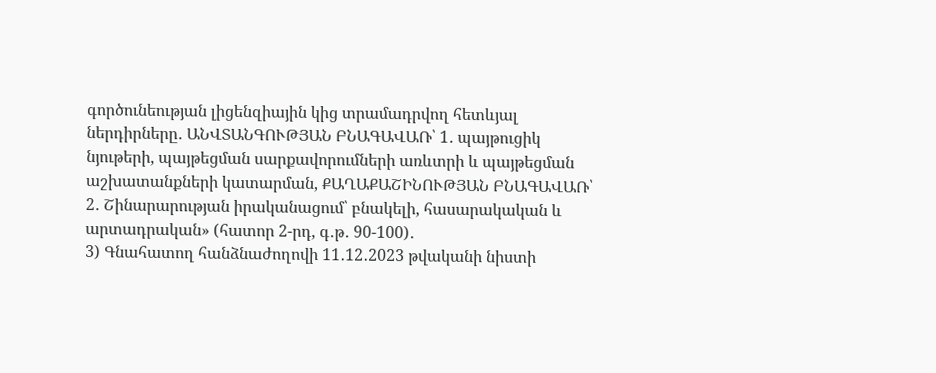գործունեության լիցենզիային կից տրամադրվող հետևյալ ներդիրները․ ԱՆՎՏԱՆԳՈՒԹՅԱՆ ԲՆԱԳԱՎԱՌ՝ 1․ պայթուցիկ նյութերի, պայթեցման սարքավորումների առևտրի և պայթեցման աշխատանքների կատարման, ՔԱՂԱՔԱՇԻՆՈՒԹՅԱՆ ԲՆԱԳԱՎԱՌ՝ 2․ Շինարարության իրականացում՝ բնակելի, հասարակական և արտադրական» (հատոր 2-րդ, գ․թ․ 90-100)․
3) Գնահատող հանձնաժողովի 11․12․2023 թվականի նիստի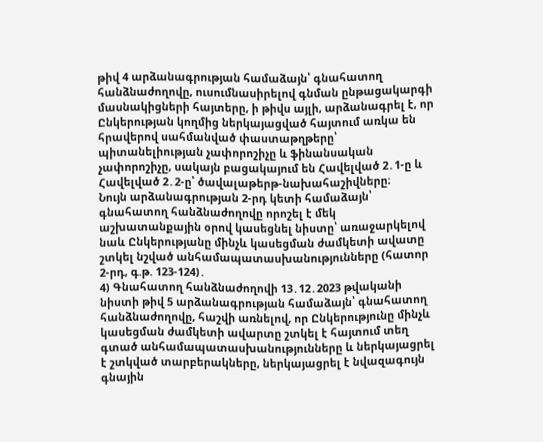թիվ 4 արձանագրության համաձայն՝ գնահատող հանձնաժողովը, ուսումնասիրելով գնման ընթացակարգի մասնակիցների հայտերը, ի թիվս այլի, արձանագրել է, որ Ընկերության կողմից ներկայացված հայտում առկա են հրավերով սահմանված փաստաթղթերը՝ պիտանելիության չափորոշիչը և ֆինանսական չափորոշիչը, սակայն բացակայում են Հավելված 2․1-ը և Հավելված 2․2-ը՝ ծավալաթերթ-նախահաշիվները։
Նույն արձանագրության 2-րդ կետի համաձայն՝ գնահատող հանձնաժողովը որոշել է մեկ աշխատանքային օրով կասեցնել նիստը՝ առաջարկելով նաև Ընկերությանը մինչև կասեցման ժամկետի ավատը շտկել նշված անհամապատասխանությունները (հատոր 2-րդ, գ.թ. 123-124)․
4) Գնահատող հանձնաժողովի 13․12․2023 թվականի նիստի թիվ 5 արձանագրության համաձայն՝ գնահատող հանձնաժողովը, հաշվի առնելով, որ Ընկերությունը մինչև կասեցման ժամկետի ավարտը շտկել է հայտում տեղ գտած անհամապատասխանությունները և ներկայացրել է շտկված տարբերակները, ներկայացրել է նվազագույն գնային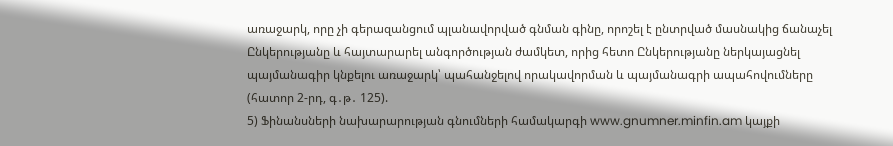առաջարկ, որը չի գերազանցում պլանավորված գնման գինը, որոշել է ընտրված մասնակից ճանաչել Ընկերությանը և հայտարարել անգործության ժամկետ, որից հետո Ընկերությանը ներկայացնել պայմանագիր կնքելու առաջարկ՝ պահանջելով որակավորման և պայմանագրի ապահովումները (հատոր 2-րդ, գ․թ․ 125).
5) Ֆինանսների նախարարության գնումների համակարգի www.gnumner.minfin.am կայքի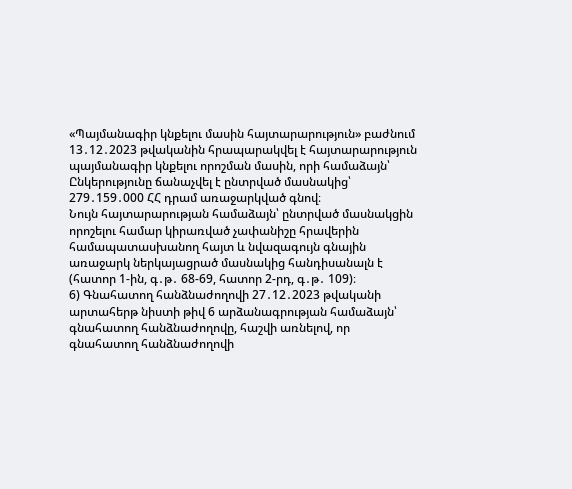«Պայմանագիր կնքելու մասին հայտարարություն» բաժնում 13․12․2023 թվականին հրապարակվել է հայտարարություն պայմանագիր կնքելու որոշման մասին, որի համաձայն՝ Ընկերությունը ճանաչվել է ընտրված մասնակից՝ 279․159․000 ՀՀ դրամ առաջարկված գնով։
Նույն հայտարարության համաձայն՝ ընտրված մասնակցին որոշելու համար կիրառված չափանիշը հրավերին համապատասխանող հայտ և նվազագույն գնային առաջարկ ներկայացրած մասնակից հանդիսանալն է (հատոր 1-ին, գ․թ․ 68-69, հատոր 2-րդ, գ․թ․ 109)։
6) Գնահատող հանձնաժողովի 27․12․2023 թվականի արտահերթ նիստի թիվ 6 արձանագրության համաձայն՝ գնահատող հանձնաժողովը, հաշվի առնելով, որ գնահատող հանձնաժողովի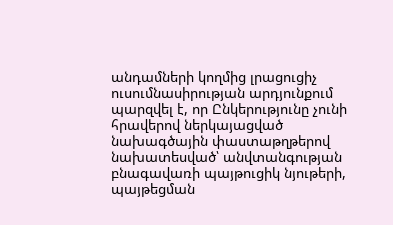անդամների կողմից լրացուցիչ ուսումնասիրության արդյունքում պարզվել է, որ Ընկերությունը չունի հրավերով ներկայացված նախագծային փաստաթղթերով նախատեսված՝ անվտանգության բնագավառի պայթուցիկ նյութերի, պայթեցման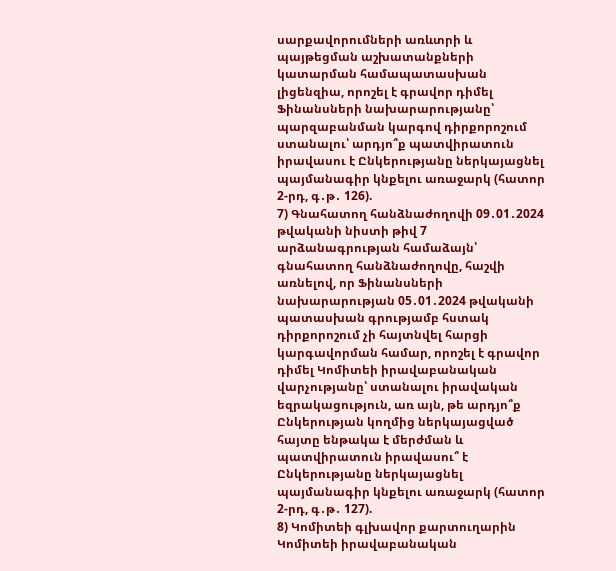սարքավորումների առևտրի և պայթեցման աշխատանքների կատարման համապատասխան լիցենզիա, որոշել է գրավոր դիմել Ֆինանսների նախարարությանը՝ պարզաբանման կարգով դիրքորոշում ստանալու՝ արդյո՞ք պատվիրատուն իրավասու է Ընկերությանը ներկայացնել պայմանագիր կնքելու առաջարկ (հատոր 2-րդ, գ․թ․ 126).
7) Գնահատող հանձնաժողովի 09․01․2024 թվականի նիստի թիվ 7 արձանագրության համաձայն՝ գնահատող հանձնաժողովը, հաշվի առնելով, որ Ֆինանսների նախարարության 05․01․2024 թվականի պատասխան գրությամբ հստակ դիրքորոշում չի հայտնվել հարցի կարգավորման համար, որոշել է գրավոր դիմել Կոմիտեի իրավաբանական վարչությանը՝ ստանալու իրավական եզրակացություն, առ այն, թե արդյո՞ք Ընկերության կողմից ներկայացված հայտը ենթակա է մերժման և պատվիրատուն իրավասու՞ է Ընկերությանը ներկայացնել պայմանագիր կնքելու առաջարկ (հատոր 2-րդ, գ․թ․ 127).
8) Կոմիտեի գլխավոր քարտուղարին Կոմիտեի իրավաբանական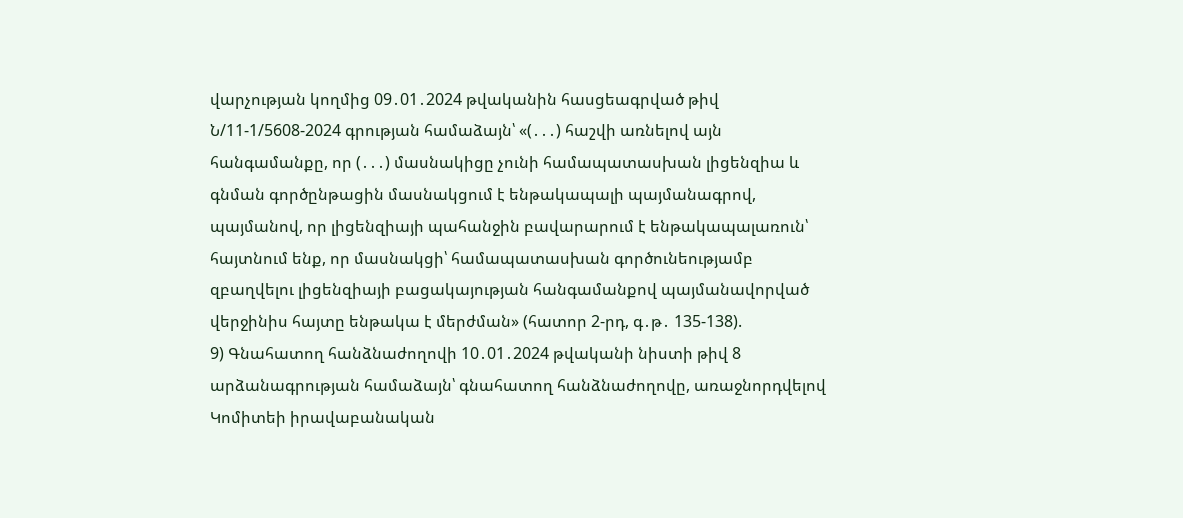վարչության կողմից 09․01․2024 թվականին հասցեագրված թիվ Ն/11-1/5608-2024 գրության համաձայն՝ «(․․․) հաշվի առնելով այն հանգամանքը, որ (․․․) մասնակիցը չունի համապատասխան լիցենզիա և գնման գործընթացին մասնակցում է ենթակապալի պայմանագրով, պայմանով, որ լիցենզիայի պահանջին բավարարում է ենթակապալառուն՝ հայտնում ենք, որ մասնակցի՝ համապատասխան գործունեությամբ զբաղվելու լիցենզիայի բացակայության հանգամանքով պայմանավորված վերջինիս հայտը ենթակա է մերժման» (հատոր 2-րդ, գ․թ․ 135-138).
9) Գնահատող հանձնաժողովի 10․01․2024 թվականի նիստի թիվ 8 արձանագրության համաձայն՝ գնահատող հանձնաժողովը, առաջնորդվելով Կոմիտեի իրավաբանական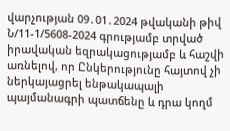վարչության 09․01․2024 թվականի թիվ Ն/11-1/5608-2024 գրությամբ տրված իրավական եզրակացությամբ և հաշվի առնելով, որ Ընկերությունը հայտով չի ներկայացրել ենթակապալի պայմանագրի պատճենը և դրա կողմ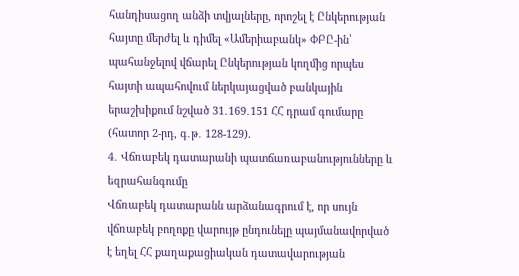հանդիսացող անձի տվյալները, որոշել է Ընկերության հայտը մերժել և դիմել «Ամերիաբանկ» ՓԲԸ-ին՝ պահանջելով վճարել Ընկերության կողմից որպես հայտի ապահովում ներկայացված բանկային երաշխիքում նշված 31․169․151 ՀՀ դրամ գումարը (հատոր 2-րդ, գ․թ․ 128-129).
4․ Վճռաբեկ դատարանի պատճառաբանությունները և եզրահանգումը
Վճռաբեկ դատարանն արձանագրում է, որ սույն վճռաբեկ բողոքը վարույթ ընդունելը պայմանավորված է եղել ՀՀ քաղաքացիական դատավարության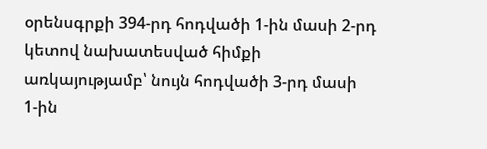օրենսգրքի 394-րդ հոդվածի 1‑ին մասի 2-րդ կետով նախատեսված հիմքի առկայությամբ՝ նույն հոդվածի 3-րդ մասի 1‑ին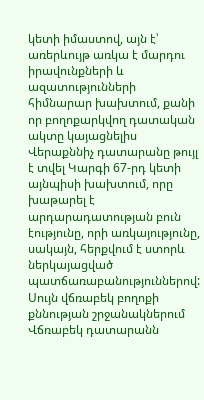կետի իմաստով, այն է՝ առերևույթ առկա է մարդու իրավունքների և ազատությունների հիմնարար խախտում, քանի որ բողոքարկվող դատական ակտը կայացնելիս Վերաքննիչ դատարանը թույլ է տվել Կարգի 67-րդ կետի այնպիսի խախտում, որը խաթարել է արդարադատության բուն էությունը, որի առկայությունը, սակայն, հերքվում է ստորև ներկայացված պատճառաբանություններով:
Սույն վճռաբեկ բողոքի քննության շրջանակներում Վճռաբեկ դատարանն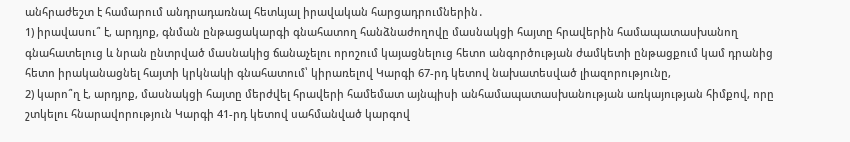անհրաժեշտ է համարում անդրադառնալ հետևյալ իրավական հարցադրումներին․
1) իրավասու՞ է, արդյոք, գնման ընթացակարգի գնահատող հանձնաժողովը մասնակցի հայտը հրավերին համապատասխանող գնահատելուց և նրան ընտրված մասնակից ճանաչելու որոշում կայացնելուց հետո անգործության ժամկետի ընթացքում կամ դրանից հետո իրականացնել հայտի կրկնակի գնահատում՝ կիրառելով Կարգի 67-րդ կետով նախատեսված լիազորությունը,
2) կարո՞ղ է, արդյոք, մասնակցի հայտը մերժվել հրավերի համեմատ այնպիսի անհամապատասխանության առկայության հիմքով, որը շտկելու հնարավորություն Կարգի 41-րդ կետով սահմանված կարգով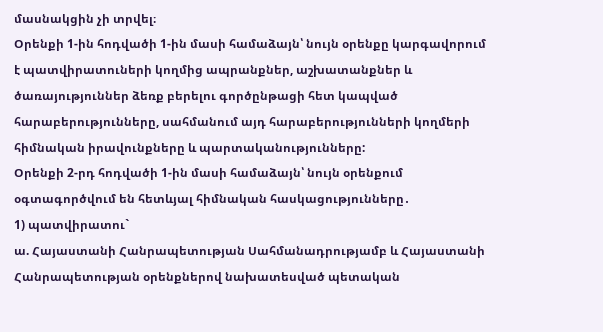մասնակցին չի տրվել։
Օրենքի 1-ին հոդվածի 1-ին մասի համաձայն՝ նույն օրենքը կարգավորում է պատվիրատուների կողմից ապրանքներ, աշխատանքներ և ծառայություններ ձեռք բերելու գործընթացի հետ կապված հարաբերությունները, սահմանում այդ հարաբերությունների կողմերի հիմնական իրավունքները և պարտականությունները:
Օրենքի 2-րդ հոդվածի 1-ին մասի համաձայն՝ նույն օրենքում օգտագործվում են հետևյալ հիմնական հասկացությունները․
1) պատվիրատու`
ա. Հայաստանի Հանրապետության Սահմանադրությամբ և Հայաստանի Հանրապետության օրենքներով նախատեսված պետական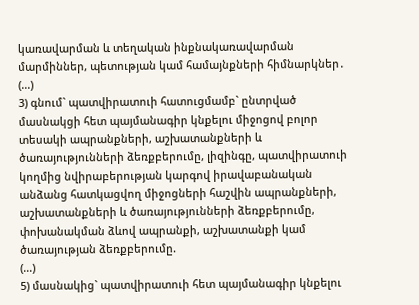կառավարման և տեղական ինքնակառավարման մարմիններ, պետության կամ համայնքների հիմնարկներ․
(...)
3) գնում` պատվիրատուի հատուցմամբ` ընտրված մասնակցի հետ պայմանագիր կնքելու միջոցով բոլոր տեսակի ապրանքների, աշխատանքների և ծառայությունների ձեռքբերումը, լիզինգը, պատվիրատուի կողմից նվիրաբերության կարգով իրավաբանական անձանց հատկացվող միջոցների հաշվին ապրանքների, աշխատանքների և ծառայությունների ձեռքբերումը, փոխանակման ձևով ապրանքի, աշխատանքի կամ ծառայության ձեռքբերումը.
(...)
5) մասնակից` պատվիրատուի հետ պայմանագիր կնքելու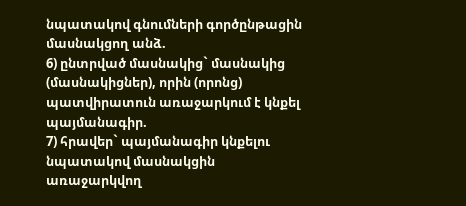նպատակով գնումների գործընթացին մասնակցող անձ.
6) ընտրված մասնակից` մասնակից (մասնակիցներ), որին (որոնց) պատվիրատուն առաջարկում է կնքել պայմանագիր.
7) հրավեր` պայմանագիր կնքելու նպատակով մասնակցին առաջարկվող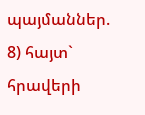պայմաններ.
8) հայտ` հրավերի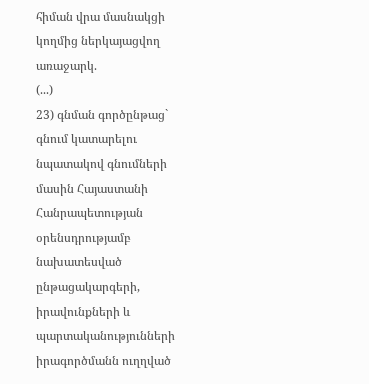հիման վրա մասնակցի կողմից ներկայացվող առաջարկ.
(...)
23) գնման գործընթաց` գնում կատարելու նպատակով գնումների մասին Հայաստանի Հանրապետության օրենսդրությամբ նախատեսված ընթացակարգերի, իրավունքների և պարտականությունների իրագործմանն ուղղված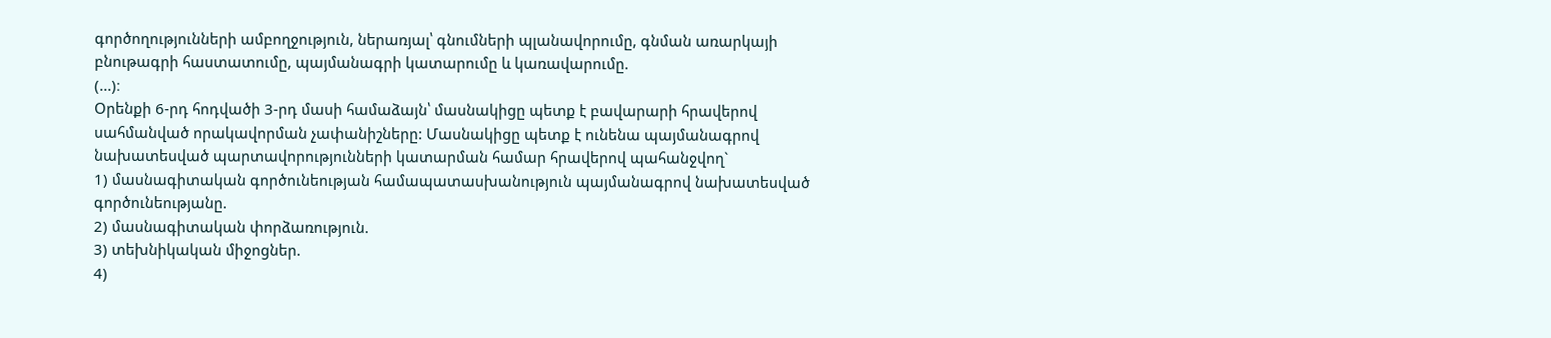գործողությունների ամբողջություն, ներառյալ՝ գնումների պլանավորումը, գնման առարկայի բնութագրի հաստատումը, պայմանագրի կատարումը և կառավարումը.
(...)։
Օրենքի 6-րդ հոդվածի 3-րդ մասի համաձայն՝ մասնակիցը պետք է բավարարի հրավերով սահմանված որակավորման չափանիշները: Մասնակիցը պետք է ունենա պայմանագրով նախատեսված պարտավորությունների կատարման համար հրավերով պահանջվող`
1) մասնագիտական գործունեության համապատասխանություն պայմանագրով նախատեսված գործունեությանը.
2) մասնագիտական փորձառություն.
3) տեխնիկական միջոցներ.
4)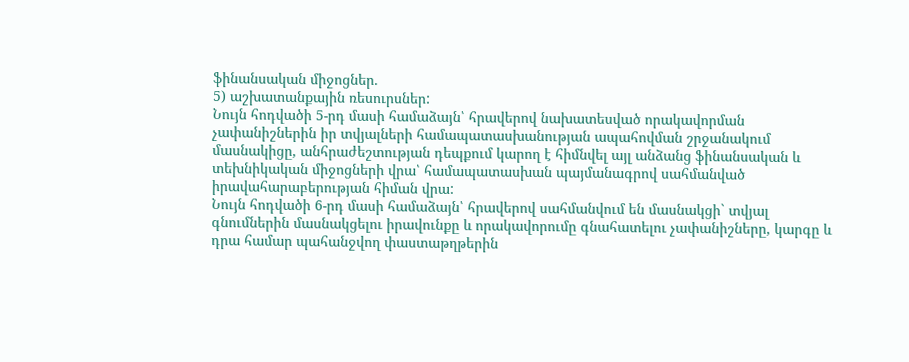ֆինանսական միջոցներ.
5) աշխատանքային ռեսուրսներ:
Նույն հոդվածի 5-րդ մասի համաձայն՝ հրավերով նախատեսված որակավորման չափանիշներին իր տվյալների համապատասխանության ապահովման շրջանակում մասնակիցը, անհրաժեշտության դեպքում կարող է հիմնվել այլ անձանց ֆինանսական և տեխնիկական միջոցների վրա՝ համապատասխան պայմանագրով սահմանված իրավահարաբերության հիման վրա:
Նույն հոդվածի 6-րդ մասի համաձայն՝ հրավերով սահմանվում են մասնակցի` տվյալ գնումներին մասնակցելու իրավունքը և որակավորումը գնահատելու չափանիշները, կարգը և դրա համար պահանջվող փաստաթղթերին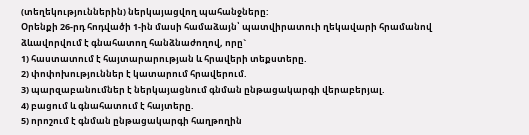(տեղեկություններին) ներկայացվող պահանջները:
Օրենքի 26-րդ հոդվածի 1-ին մասի համաձայն՝ պատվիրատուի ղեկավարի հրամանով ձևավորվում է գնահատող հանձնաժողով, որը`
1) հաստատում է հայտարարության և հրավերի տեքստերը.
2) փոփոխություններ է կատարում հրավերում.
3) պարզաբանումներ է ներկայացնում գնման ընթացակարգի վերաբերյալ.
4) բացում և գնահատում է հայտերը.
5) որոշում է գնման ընթացակարգի հաղթողին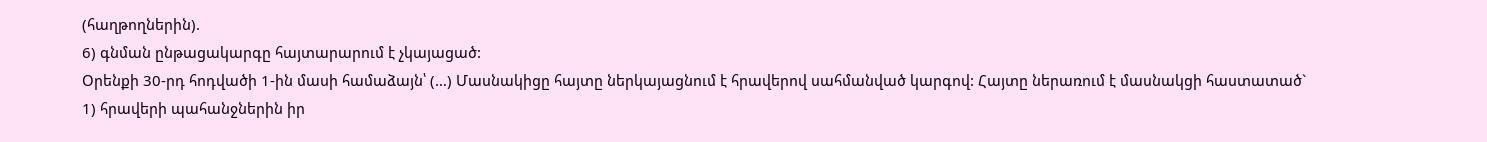(հաղթողներին).
6) գնման ընթացակարգը հայտարարում է չկայացած:
Օրենքի 30-րդ հոդվածի 1-ին մասի համաձայն՝ (…) Մասնակիցը հայտը ներկայացնում է հրավերով սահմանված կարգով: Հայտը ներառում է մասնակցի հաստատած`
1) հրավերի պահանջներին իր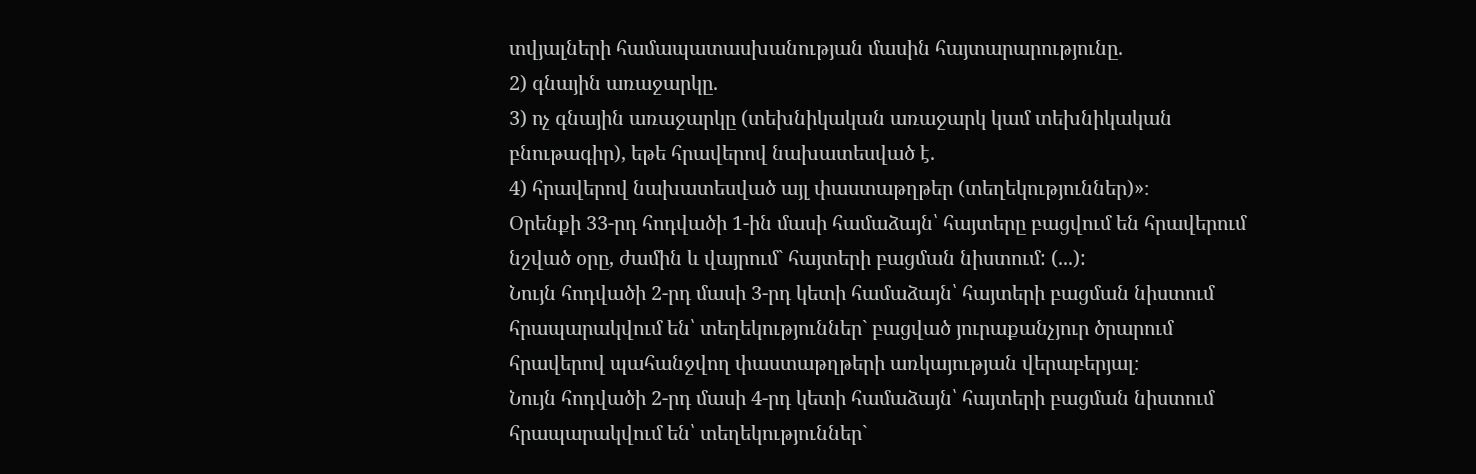տվյալների համապատասխանության մասին հայտարարությունը.
2) գնային առաջարկը.
3) ոչ գնային առաջարկը (տեխնիկական առաջարկ կամ տեխնիկական բնութագիր), եթե հրավերով նախատեսված է.
4) հրավերով նախատեսված այլ փաստաթղթեր (տեղեկություններ)»։
Օրենքի 33-րդ հոդվածի 1-ին մասի համաձայն՝ հայտերը բացվում են հրավերում նշված օրը, ժամին և վայրում` հայտերի բացման նիստում: (...):
Նույն հոդվածի 2-րդ մասի 3-րդ կետի համաձայն՝ հայտերի բացման նիստում հրապարակվում են՝ տեղեկություններ` բացված յուրաքանչյուր ծրարում հրավերով պահանջվող փաստաթղթերի առկայության վերաբերյալ։
Նույն հոդվածի 2-րդ մասի 4-րդ կետի համաձայն՝ հայտերի բացման նիստում հրապարակվում են՝ տեղեկություններ`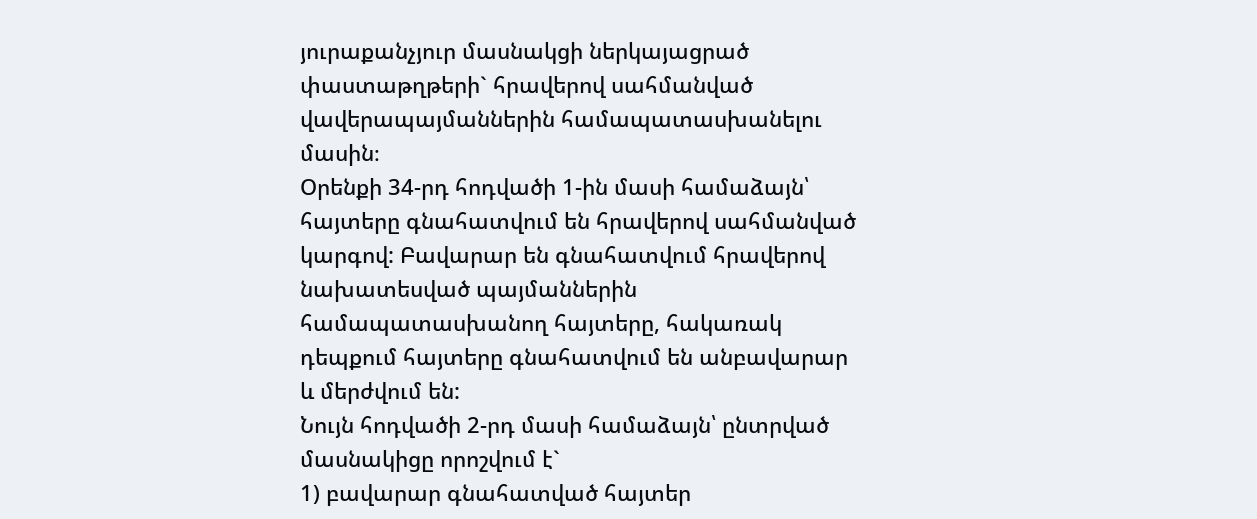յուրաքանչյուր մասնակցի ներկայացրած փաստաթղթերի` հրավերով սահմանված վավերապայմաններին համապատասխանելու մասին։
Օրենքի 34-րդ հոդվածի 1-ին մասի համաձայն՝ հայտերը գնահատվում են հրավերով սահմանված կարգով: Բավարար են գնահատվում հրավերով նախատեսված պայմաններին համապատասխանող հայտերը, հակառակ դեպքում հայտերը գնահատվում են անբավարար և մերժվում են:
Նույն հոդվածի 2-րդ մասի համաձայն՝ ընտրված մասնակիցը որոշվում է`
1) բավարար գնահատված հայտեր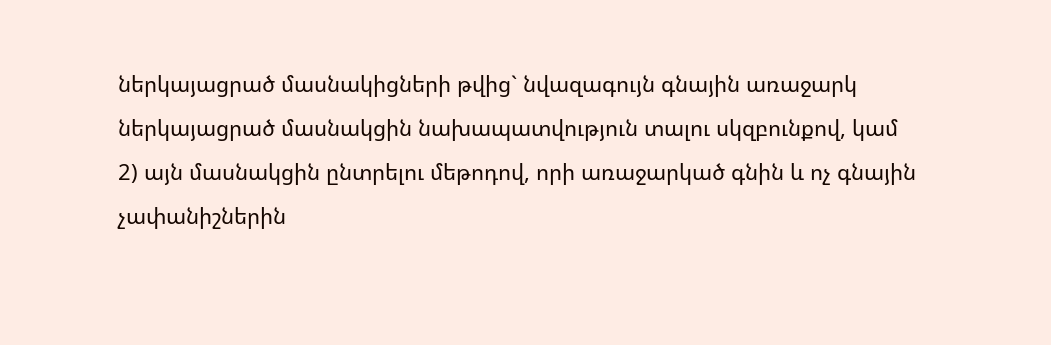ներկայացրած մասնակիցների թվից` նվազագույն գնային առաջարկ ներկայացրած մասնակցին նախապատվություն տալու սկզբունքով, կամ
2) այն մասնակցին ընտրելու մեթոդով, որի առաջարկած գնին և ոչ գնային չափանիշներին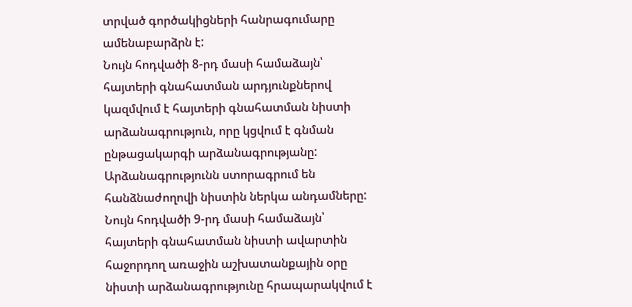տրված գործակիցների հանրագումարը ամենաբարձրն է:
Նույն հոդվածի 8-րդ մասի համաձայն՝ հայտերի գնահատման արդյունքներով կազմվում է հայտերի գնահատման նիստի արձանագրություն, որը կցվում է գնման ընթացակարգի արձանագրությանը: Արձանագրությունն ստորագրում են հանձնաժողովի նիստին ներկա անդամները:
Նույն հոդվածի 9-րդ մասի համաձայն՝ հայտերի գնահատման նիստի ավարտին հաջորդող առաջին աշխատանքային օրը նիստի արձանագրությունը հրապարակվում է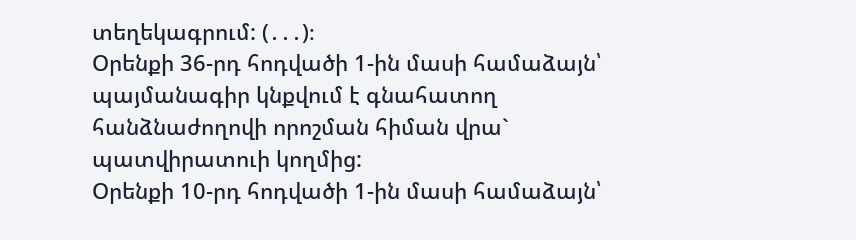տեղեկագրում: (․․․)։
Օրենքի 36-րդ հոդվածի 1-ին մասի համաձայն՝ պայմանագիր կնքվում է գնահատող հանձնաժողովի որոշման հիման վրա` պատվիրատուի կողմից:
Օրենքի 10-րդ հոդվածի 1-ին մասի համաձայն՝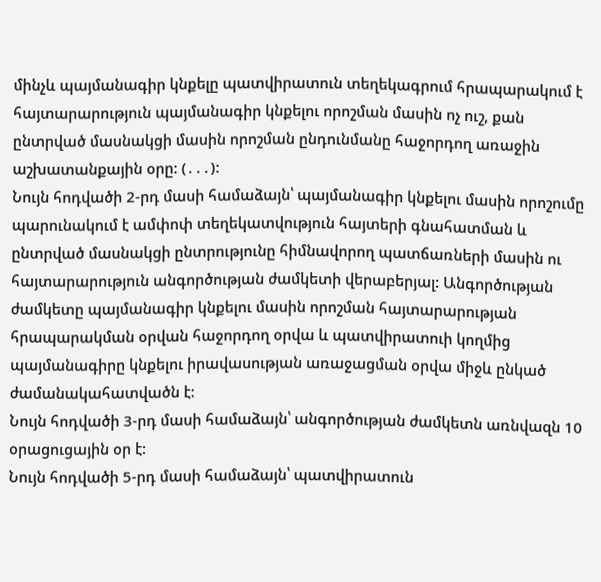մինչև պայմանագիր կնքելը պատվիրատուն տեղեկագրում հրապարակում է հայտարարություն պայմանագիր կնքելու որոշման մասին ոչ ուշ, քան ընտրված մասնակցի մասին որոշման ընդունմանը հաջորդող առաջին աշխատանքային օրը: (․․․):
Նույն հոդվածի 2-րդ մասի համաձայն՝ պայմանագիր կնքելու մասին որոշումը պարունակում է ամփոփ տեղեկատվություն հայտերի գնահատման և ընտրված մասնակցի ընտրությունը հիմնավորող պատճառների մասին ու հայտարարություն անգործության ժամկետի վերաբերյալ: Անգործության ժամկետը պայմանագիր կնքելու մասին որոշման հայտարարության հրապարակման օրվան հաջորդող օրվա և պատվիրատուի կողմից պայմանագիրը կնքելու իրավասության առաջացման օրվա միջև ընկած ժամանակահատվածն է:
Նույն հոդվածի 3-րդ մասի համաձայն՝ անգործության ժամկետն առնվազն 10 օրացուցային օր է:
Նույն հոդվածի 5-րդ մասի համաձայն՝ պատվիրատուն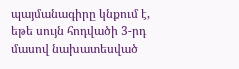պայմանագիրը կնքում է, եթե սույն հոդվածի 3-րդ մասով նախատեսված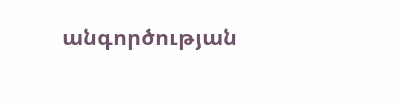անգործության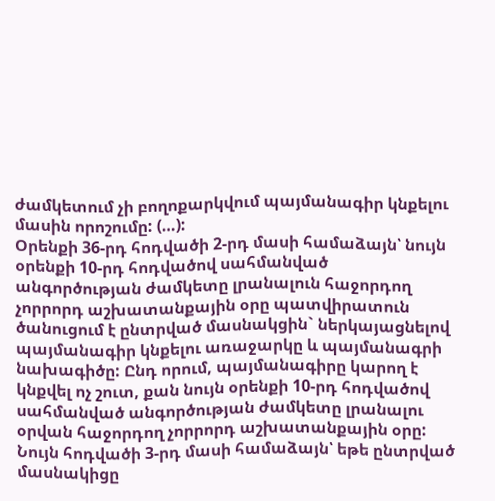ժամկետում չի բողոքարկվում պայմանագիր կնքելու մասին որոշումը: (…):
Օրենքի 36-րդ հոդվածի 2-րդ մասի համաձայն՝ նույն օրենքի 10-րդ հոդվածով սահմանված անգործության ժամկետը լրանալուն հաջորդող չորրորդ աշխատանքային օրը պատվիրատուն ծանուցում է ընտրված մասնակցին` ներկայացնելով պայմանագիր կնքելու առաջարկը և պայմանագրի նախագիծը: Ընդ որում, պայմանագիրը կարող է կնքվել ոչ շուտ, քան նույն օրենքի 10-րդ հոդվածով սահմանված անգործության ժամկետը լրանալու օրվան հաջորդող չորրորդ աշխատանքային օրը:
Նույն հոդվածի 3-րդ մասի համաձայն՝ եթե ընտրված մասնակիցը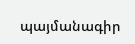պայմանագիր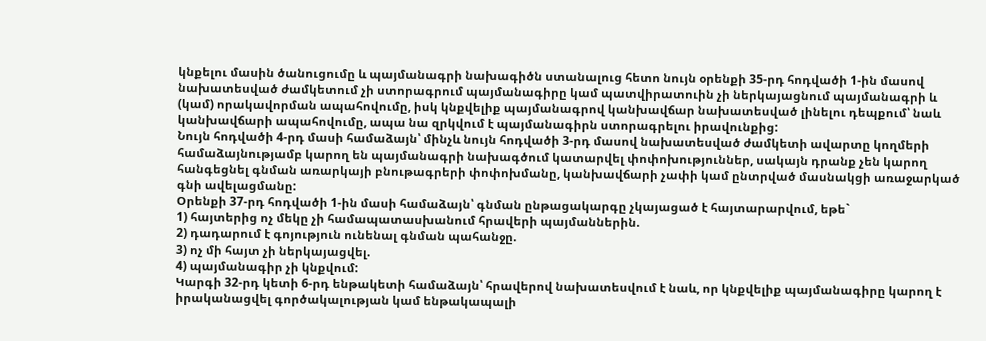կնքելու մասին ծանուցումը և պայմանագրի նախագիծն ստանալուց հետո նույն օրենքի 35‑րդ հոդվածի 1-ին մասով նախատեսված ժամկետում չի ստորագրում պայմանագիրը կամ պատվիրատուին չի ներկայացնում պայմանագրի և (կամ) որակավորման ապահովումը, իսկ կնքվելիք պայմանագրով կանխավճար նախատեսված լինելու դեպքում՝ նաև կանխավճարի ապահովումը, ապա նա զրկվում է պայմանագիրն ստորագրելու իրավունքից:
Նույն հոդվածի 4-րդ մասի համաձայն՝ մինչև նույն հոդվածի 3-րդ մասով նախատեսված ժամկետի ավարտը կողմերի համաձայնությամբ կարող են պայմանագրի նախագծում կատարվել փոփոխություններ, սակայն դրանք չեն կարող հանգեցնել գնման առարկայի բնութագրերի փոփոխմանը, կանխավճարի չափի կամ ընտրված մասնակցի առաջարկած գնի ավելացմանը:
Օրենքի 37-րդ հոդվածի 1-ին մասի համաձայն՝ գնման ընթացակարգը չկայացած է հայտարարվում, եթե`
1) հայտերից ոչ մեկը չի համապատասխանում հրավերի պայմաններին.
2) դադարում է գոյություն ունենալ գնման պահանջը.
3) ոչ մի հայտ չի ներկայացվել.
4) պայմանագիր չի կնքվում:
Կարգի 32-րդ կետի 6-րդ ենթակետի համաձայն՝ հրավերով նախատեսվում է նաև, որ կնքվելիք պայմանագիրը կարող է իրականացվել գործակալության կամ ենթակապալի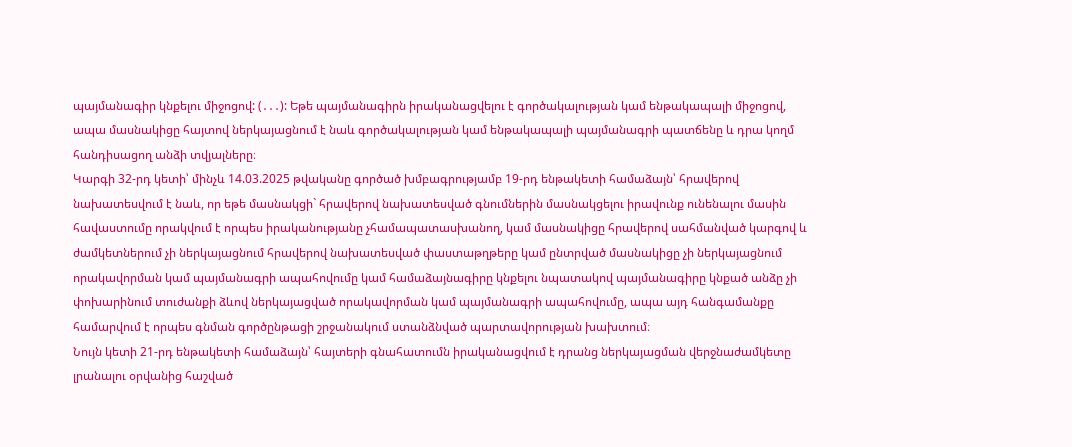պայմանագիր կնքելու միջոցով: (․․․): Եթե պայմանագիրն իրականացվելու է գործակալության կամ ենթակապալի միջոցով, ապա մասնակիցը հայտով ներկայացնում է նաև գործակալության կամ ենթակապալի պայմանագրի պատճենը և դրա կողմ հանդիսացող անձի տվյալները։
Կարգի 32-րդ կետի՝ մինչև 14.03.2025 թվականը գործած խմբագրությամբ 19-րդ ենթակետի համաձայն՝ հրավերով նախատեսվում է նաև, որ եթե մասնակցի` հրավերով նախատեսված գնումներին մասնակցելու իրավունք ունենալու մասին հավաստումը որակվում է որպես իրականությանը չհամապատասխանող, կամ մասնակիցը հրավերով սահմանված կարգով և ժամկետներում չի ներկայացնում հրավերով նախատեսված փաստաթղթերը կամ ընտրված մասնակիցը չի ներկայացնում որակավորման կամ պայմանագրի ապահովումը կամ համաձայնագիրը կնքելու նպատակով պայմանագիրը կնքած անձը չի փոխարինում տուժանքի ձևով ներկայացված որակավորման կամ պայմանագրի ապահովումը, ապա այդ հանգամանքը համարվում է որպես գնման գործընթացի շրջանակում ստանձնված պարտավորության խախտում։
Նույն կետի 21-րդ ենթակետի համաձայն՝ հայտերի գնահատումն իրականացվում է դրանց ներկայացման վերջնաժամկետը լրանալու օրվանից հաշված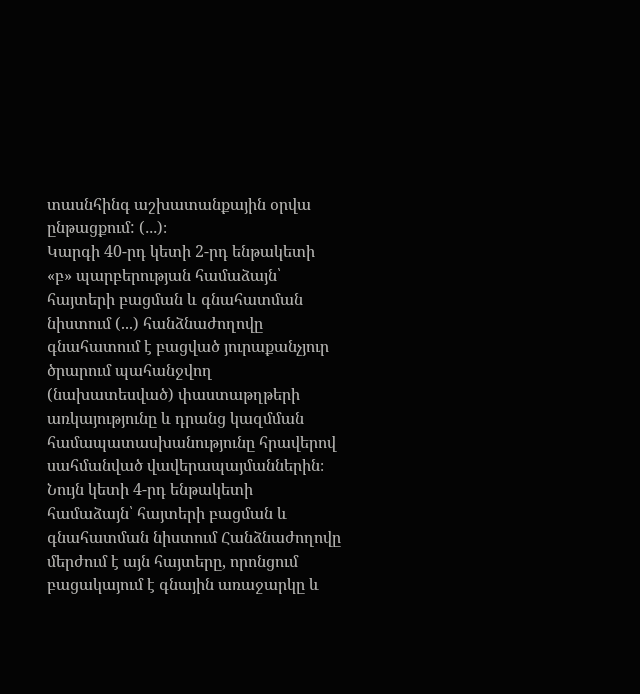տասնհինգ աշխատանքային օրվա ընթացքում: (․․․)։
Կարգի 40-րդ կետի 2-րդ ենթակետի «բ» պարբերության համաձայն՝ հայտերի բացման և գնահատման նիստում (...) հանձնաժողովը գնահատում է բացված յուրաքանչյուր ծրարում պահանջվող (նախատեսված) փաստաթղթերի առկայությունը և դրանց կազմման համապատասխանությունը հրավերով սահմանված վավերապայմաններին։
Նույն կետի 4-րդ ենթակետի համաձայն՝ հայտերի բացման և գնահատման նիստում Հանձնաժողովը մերժում է այն հայտերը, որոնցում բացակայում է գնային առաջարկը և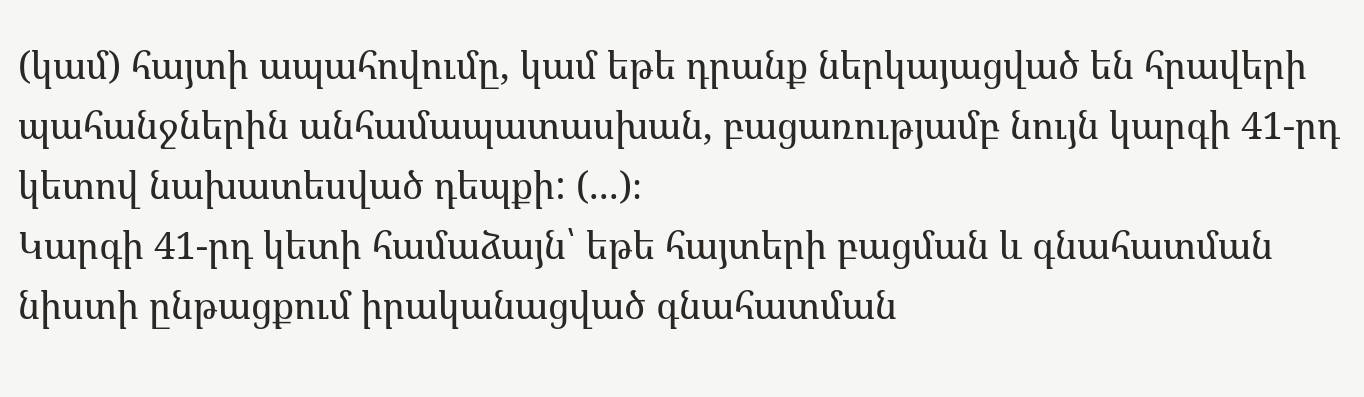(կամ) հայտի ապահովումը, կամ եթե դրանք ներկայացված են հրավերի պահանջներին անհամապատասխան, բացառությամբ նույն կարգի 41-րդ կետով նախատեսված դեպքի: (...)։
Կարգի 41-րդ կետի համաձայն՝ եթե հայտերի բացման և գնահատման նիստի ընթացքում իրականացված գնահատման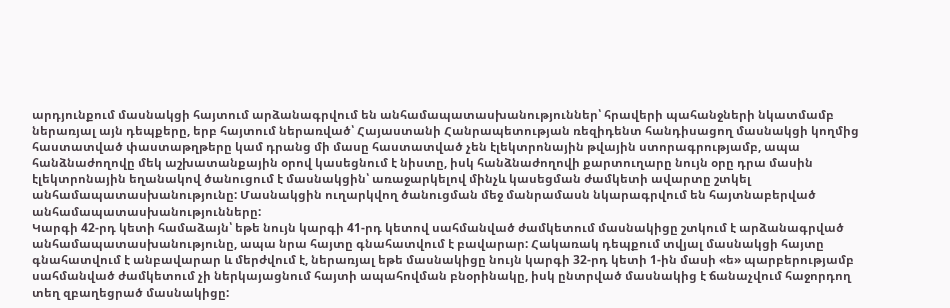արդյունքում մասնակցի հայտում արձանագրվում են անհամապատասխանություններ՝ հրավերի պահանջների նկատմամբ ներառյալ այն դեպքերը, երբ հայտում ներառված՝ Հայաստանի Հանրապետության ռեզիդենտ հանդիսացող մասնակցի կողմից հաստատված փաստաթղթերը կամ դրանց մի մասը հաստատված չեն էլեկտրոնային թվային ստորագրությամբ, ապա հանձնաժողովը մեկ աշխատանքային օրով կասեցնում է նիստը, իսկ հանձնաժողովի քարտուղարը նույն օրը դրա մասին էլեկտրոնային եղանակով ծանուցում է մասնակցին՝ առաջարկելով մինչև կասեցման ժամկետի ավարտը շտկել անհամապատասխանությունը: Մասնակցին ուղարկվող ծանուցման մեջ մանրամասն նկարագրվում են հայտնաբերված անհամապատասխանությունները:
Կարգի 42-րդ կետի համաձայն՝ եթե նույն կարգի 41-րդ կետով սահմանված ժամկետում մասնակիցը շտկում է արձանագրված անհամապատասխանությունը, ապա նրա հայտը գնահատվում է բավարար: Հակառակ դեպքում տվյալ մասնակցի հայտը գնահատվում է անբավարար և մերժվում է, ներառյալ եթե մասնակիցը նույն կարգի 32-րդ կետի 1-ին մասի «ե» պարբերությամբ սահմանված ժամկետում չի ներկայացնում հայտի ապահովման բնօրինակը, իսկ ընտրված մասնակից է ճանաչվում հաջորդող տեղ զբաղեցրած մասնակիցը: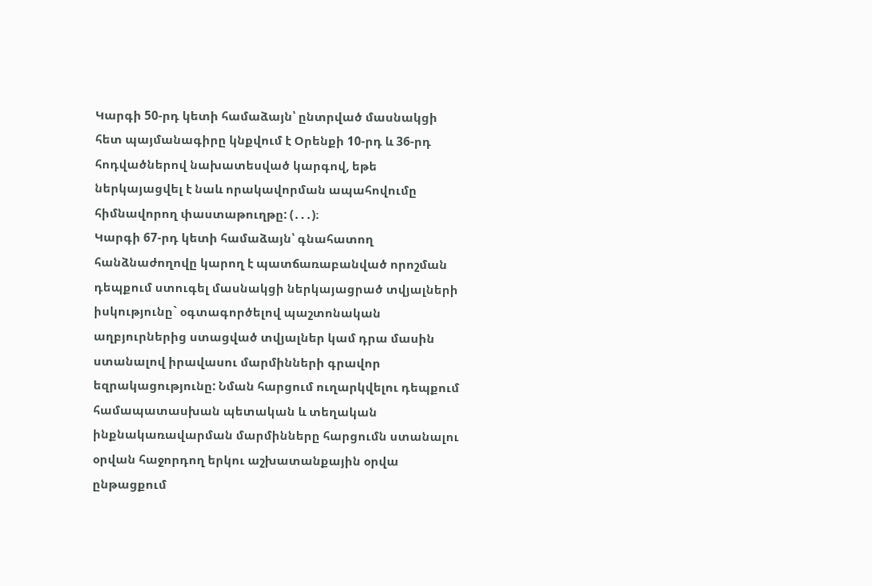Կարգի 50-րդ կետի համաձայն՝ ընտրված մասնակցի հետ պայմանագիրը կնքվում է Օրենքի 10-րդ և 36-րդ հոդվածներով նախատեսված կարգով, եթե ներկայացվել է նաև որակավորման ապահովումը հիմնավորող փաստաթուղթը: (․․․)։
Կարգի 67-րդ կետի համաձայն՝ գնահատող հանձնաժողովը կարող է պատճառաբանված որոշման դեպքում ստուգել մասնակցի ներկայացրած տվյալների իսկությունը` օգտագործելով պաշտոնական աղբյուրներից ստացված տվյալներ կամ դրա մասին ստանալով իրավասու մարմինների գրավոր եզրակացությունը: Նման հարցում ուղարկվելու դեպքում համապատասխան պետական և տեղական ինքնակառավարման մարմինները հարցումն ստանալու օրվան հաջորդող երկու աշխատանքային օրվա ընթացքում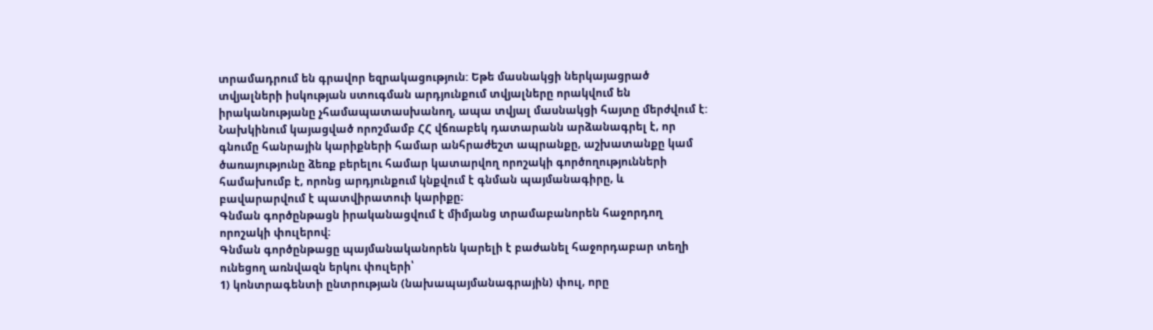տրամադրում են գրավոր եզրակացություն: Եթե մասնակցի ներկայացրած տվյալների իսկության ստուգման արդյունքում տվյալները որակվում են իրականությանը չհամապատասխանող, ապա տվյալ մասնակցի հայտը մերժվում է:
Նախկինում կայացված որոշմամբ ՀՀ վճռաբեկ դատարանն արձանագրել է, որ գնումը հանրային կարիքների համար անհրաժեշտ ապրանքը, աշխատանքը կամ ծառայությունը ձեռք բերելու համար կատարվող որոշակի գործողությունների համախումբ է, որոնց արդյունքում կնքվում է գնման պայմանագիրը, և բավարարվում է պատվիրատուի կարիքը։
Գնման գործընթացն իրականացվում է միմյանց տրամաբանորեն հաջորդող որոշակի փուլերով։
Գնման գործընթացը պայմանականորեն կարելի է բաժանել հաջորդաբար տեղի ունեցող առնվազն երկու փուլերի՝
1) կոնտրագենտի ընտրության (նախապայմանագրային) փուլ, որը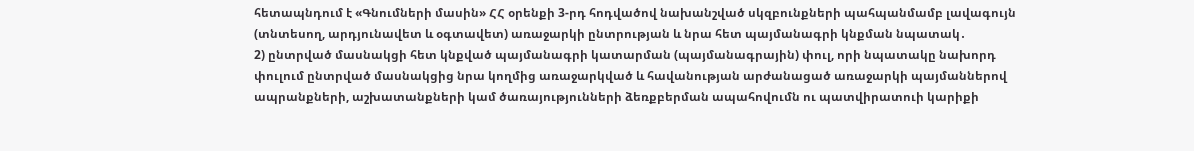հետապնդում է «Գնումների մասին» ՀՀ օրենքի 3-րդ հոդվածով նախանշված սկզբունքների պահպանմամբ լավագույն (տնտեսող, արդյունավետ և օգտավետ) առաջարկի ընտրության և նրա հետ պայմանագրի կնքման նպատակ․
2) ընտրված մասնակցի հետ կնքված պայմանագրի կատարման (պայմանագրային) փուլ, որի նպատակը նախորդ փուլում ընտրված մասնակցից նրա կողմից առաջարկված և հավանության արժանացած առաջարկի պայմաններով ապրանքների, աշխատանքների կամ ծառայությունների ձեռքբերման ապահովումն ու պատվիրատուի կարիքի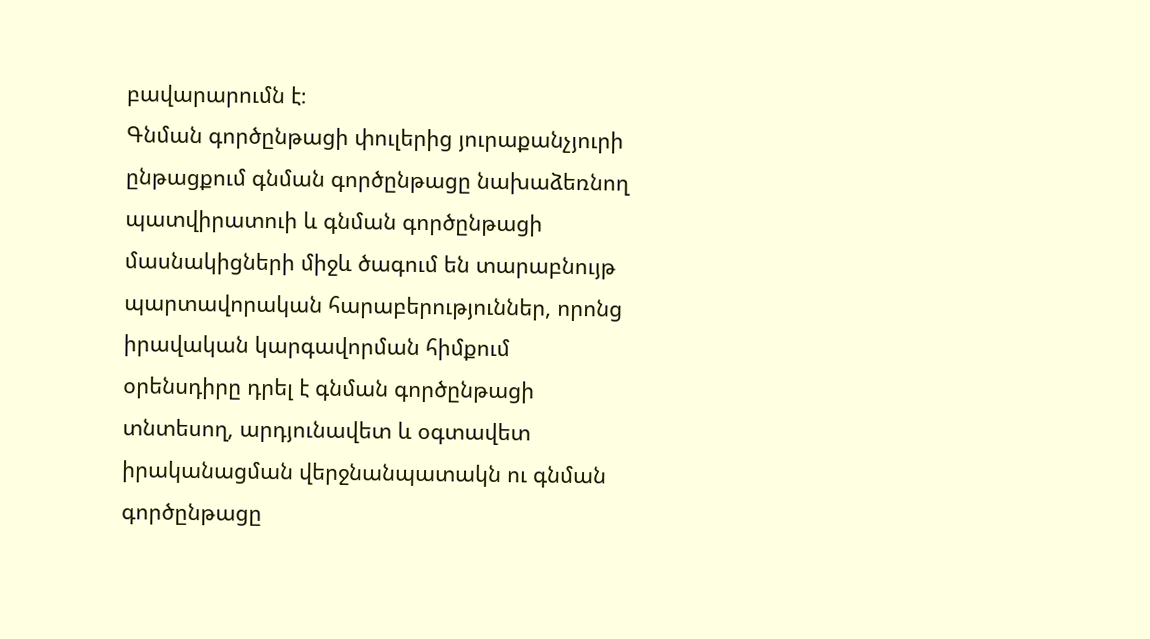բավարարումն է։
Գնման գործընթացի փուլերից յուրաքանչյուրի ընթացքում գնման գործընթացը նախաձեռնող պատվիրատուի և գնման գործընթացի մասնակիցների միջև ծագում են տարաբնույթ պարտավորական հարաբերություններ, որոնց իրավական կարգավորման հիմքում օրենսդիրը դրել է գնման գործընթացի տնտեսող, արդյունավետ և օգտավետ իրականացման վերջնանպատակն ու գնման գործընթացը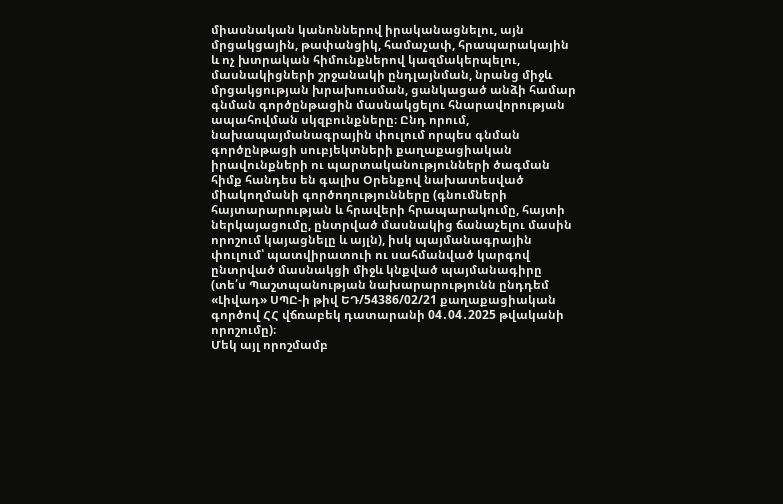միասնական կանոններով իրականացնելու, այն մրցակցային, թափանցիկ, համաչափ, հրապարակային և ոչ խտրական հիմունքներով կազմակերպելու, մասնակիցների շրջանակի ընդլայնման, նրանց միջև մրցակցության խրախուսման, ցանկացած անձի համար գնման գործընթացին մասնակցելու հնարավորության ապահովման սկզբունքները։ Ընդ որում, նախապայմանագրային փուլում որպես գնման գործընթացի սուբյեկտների քաղաքացիական իրավունքների ու պարտականությունների ծագման հիմք հանդես են գալիս Օրենքով նախատեսված միակողմանի գործողությունները (գնումների հայտարարության և հրավերի հրապարակումը, հայտի ներկայացումը, ընտրված մասնակից ճանաչելու մասին որոշում կայացնելը և այլն), իսկ պայմանագրային փուլում՝ պատվիրատուի ու սահմանված կարգով ընտրված մասնակցի միջև կնքված պայմանագիրը (տե՛ս Պաշտպանության նախարարությունն ընդդեմ «Լիվադ» ՍՊԸ-ի թիվ ԵԴ/54386/02/21 քաղաքացիական գործով ՀՀ վճռաբեկ դատարանի 04․04․2025 թվականի որոշումը)։
Մեկ այլ որոշմամբ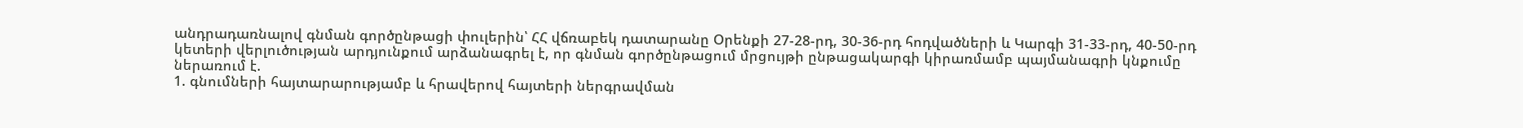անդրադառնալով գնման գործընթացի փուլերին՝ ՀՀ վճռաբեկ դատարանը Օրենքի 27-28-րդ, 30-36-րդ հոդվածների և Կարգի 31-33-րդ, 40-50-րդ կետերի վերլուծության արդյունքում արձանագրել է, որ գնման գործընթացում մրցույթի ընթացակարգի կիրառմամբ պայմանագրի կնքումը ներառում է.
1. գնումների հայտարարությամբ և հրավերով հայտերի ներգրավման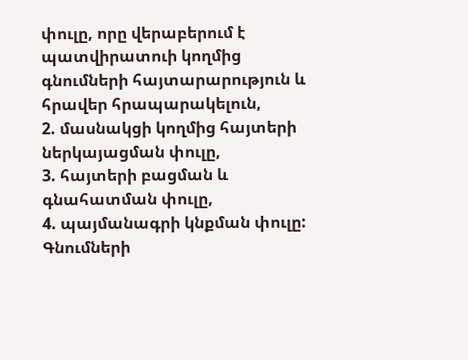փուլը, որը վերաբերում է պատվիրատուի կողմից գնումների հայտարարություն և հրավեր հրապարակելուն,
2. մասնակցի կողմից հայտերի ներկայացման փուլը,
3. հայտերի բացման և գնահատման փուլը,
4. պայմանագրի կնքման փուլը:
Գնումների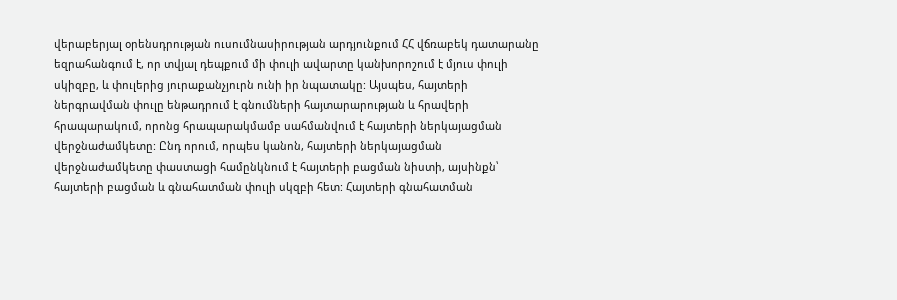վերաբերյալ օրենսդրության ուսումնասիրության արդյունքում ՀՀ վճռաբեկ դատարանը եզրահանգում է, որ տվյալ դեպքում մի փուլի ավարտը կանխորոշում է մյուս փուլի սկիզբը, և փուլերից յուրաքանչյուրն ունի իր նպատակը: Այսպես, հայտերի ներգրավման փուլը ենթադրում է գնումների հայտարարության և հրավերի հրապարակում, որոնց հրապարակմամբ սահմանվում է հայտերի ներկայացման վերջնաժամկետը: Ընդ որում, որպես կանոն, հայտերի ներկայացման վերջնաժամկետը փաստացի համընկնում է հայտերի բացման նիստի, այսինքն՝ հայտերի բացման և գնահատման փուլի սկզբի հետ: Հայտերի գնահատման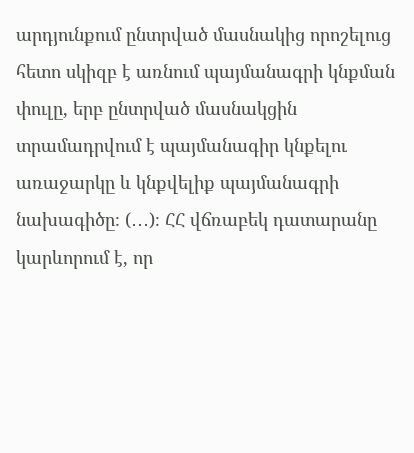արդյունքում ընտրված մասնակից որոշելուց հետո սկիզբ է առնում պայմանագրի կնքման փուլը, երբ ընտրված մասնակցին տրամադրվում է պայմանագիր կնքելու առաջարկը և կնքվելիք պայմանագրի նախագիծը։ (․․․)։ ՀՀ վճռաբեկ դատարանը կարևորում է, որ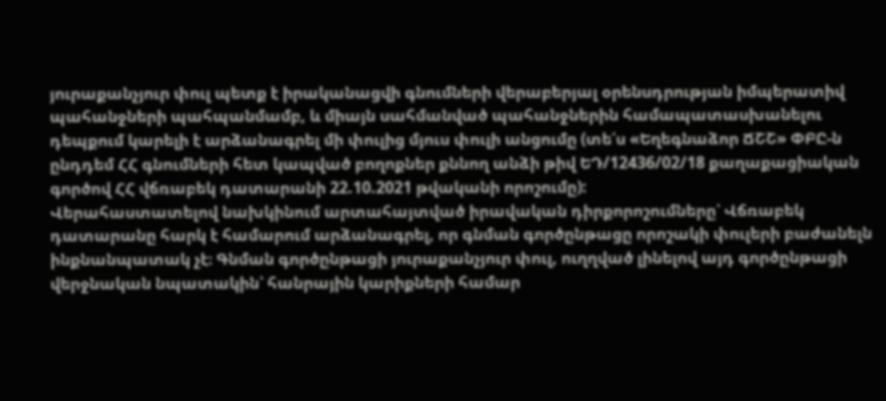յուրաքանչյուր փուլ պետք է իրականացվի գնումների վերաբերյալ օրենսդրության իմպերատիվ պահանջների պահպանմամբ, և միայն սահմանված պահանջներին համապատասխանելու դեպքում կարելի է արձանագրել մի փուլից մյուս փուլի անցումը (տե՛ս «Եղեգնաձոր ՃՇՇ» ՓԲԸ-ն ընդդեմ ՀՀ գնումների հետ կապված բողոքներ քննող անձի թիվ ԵԴ/12436/02/18 քաղաքացիական գործով ՀՀ վճռաբեկ դատարանի 22.10.2021 թվականի որոշումը):
Վերահաստատելով նախկինում արտահայտված իրավական դիրքորոշումները՝ Վճռաբեկ դատարանը հարկ է համարում արձանագրել, որ գնման գործընթացը որոշակի փուլերի բաժանելն ինքնանպատակ չէ։ Գնման գործընթացի յուրաքանչյուր փուլ, ուղղված լինելով այդ գործընթացի վերջնական նպատակին՝ հանրային կարիքների համար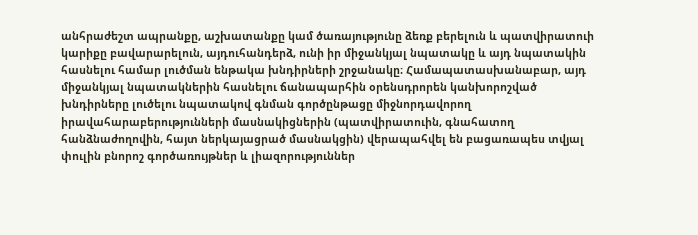անհրաժեշտ ապրանքը, աշխատանքը կամ ծառայությունը ձեռք բերելուն և պատվիրատուի կարիքը բավարարելուն, այդուհանդերձ, ունի իր միջանկյալ նպատակը և այդ նպատակին հասնելու համար լուծման ենթակա խնդիրների շրջանակը։ Համապատասխանաբար, այդ միջանկյալ նպատակներին հասնելու ճանապարհին օրենսդրորեն կանխորոշված խնդիրները լուծելու նպատակով գնման գործընթացը միջնորդավորող իրավահարաբերությունների մասնակիցներին (պատվիրատուին, գնահատող հանձնաժողովին, հայտ ներկայացրած մասնակցին) վերապահվել են բացառապես տվյալ փուլին բնորոշ գործառույթներ և լիազորություններ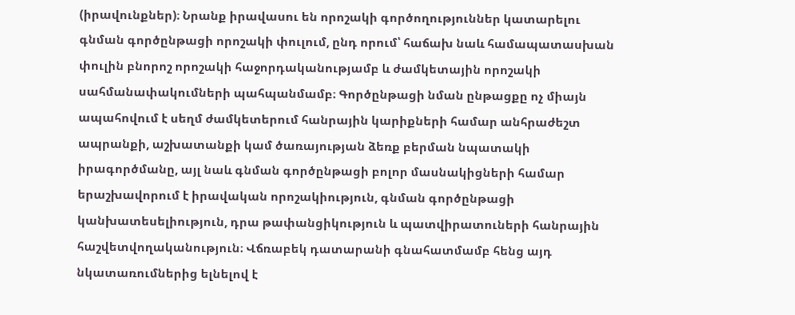(իրավունքներ)։ Նրանք իրավասու են որոշակի գործողություններ կատարելու գնման գործընթացի որոշակի փուլում, ընդ որում՝ հաճախ նաև համապատասխան փուլին բնորոշ որոշակի հաջորդականությամբ և ժամկետային որոշակի սահմանափակումների պահպանմամբ։ Գործընթացի նման ընթացքը ոչ միայն ապահովում է սեղմ ժամկետերում հանրային կարիքների համար անհրաժեշտ ապրանքի, աշխատանքի կամ ծառայության ձեռք բերման նպատակի իրագործմանը, այլ նաև գնման գործընթացի բոլոր մասնակիցների համար երաշխավորում է իրավական որոշակիություն, գնման գործընթացի կանխատեսելիություն, դրա թափանցիկություն և պատվիրատուների հանրային հաշվետվողականություն։ Վճռաբեկ դատարանի գնահատմամբ հենց այդ նկատառումներից ելնելով է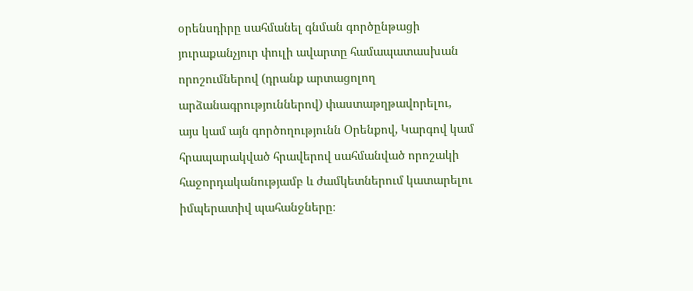օրենսդիրը սահմանել գնման գործընթացի յուրաքանչյուր փուլի ավարտը համապատասխան որոշումներով (դրանք արտացոլող արձանագրություններով) փաստաթղթավորելու, այս կամ այն գործողությունն Օրենքով, Կարգով կամ հրապարակված հրավերով սահմանված որոշակի հաջորդականությամբ և ժամկետներում կատարելու իմպերատիվ պահանջները։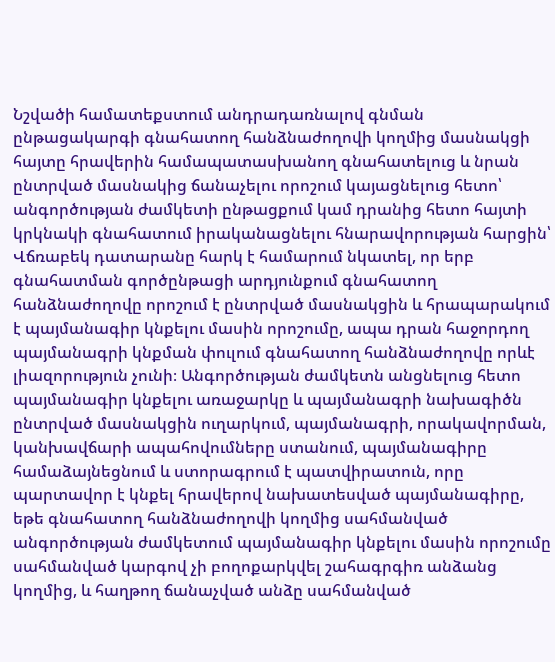Նշվածի համատեքստում անդրադառնալով գնման ընթացակարգի գնահատող հանձնաժողովի կողմից մասնակցի հայտը հրավերին համապատասխանող գնահատելուց և նրան ընտրված մասնակից ճանաչելու որոշում կայացնելուց հետո՝ անգործության ժամկետի ընթացքում կամ դրանից հետո հայտի կրկնակի գնահատում իրականացնելու հնարավորության հարցին՝ Վճռաբեկ դատարանը հարկ է համարում նկատել, որ երբ գնահատման գործընթացի արդյունքում գնահատող հանձնաժողովը որոշում է ընտրված մասնակցին և հրապարակում է պայմանագիր կնքելու մասին որոշումը, ապա դրան հաջորդող պայմանագրի կնքման փուլում գնահատող հանձնաժողովը որևէ լիազորություն չունի։ Անգործության ժամկետն անցնելուց հետո պայմանագիր կնքելու առաջարկը և պայմանագրի նախագիծն ընտրված մասնակցին ուղարկում, պայմանագրի, որակավորման, կանխավճարի ապահովումները ստանում, պայմանագիրը համաձայնեցնում և ստորագրում է պատվիրատուն, որը պարտավոր է կնքել հրավերով նախատեսված պայմանագիրը, եթե գնահատող հանձնաժողովի կողմից սահմանված անգործության ժամկետում պայմանագիր կնքելու մասին որոշումը սահմանված կարգով չի բողոքարկվել շահագրգիռ անձանց կողմից, և հաղթող ճանաչված անձը սահմանված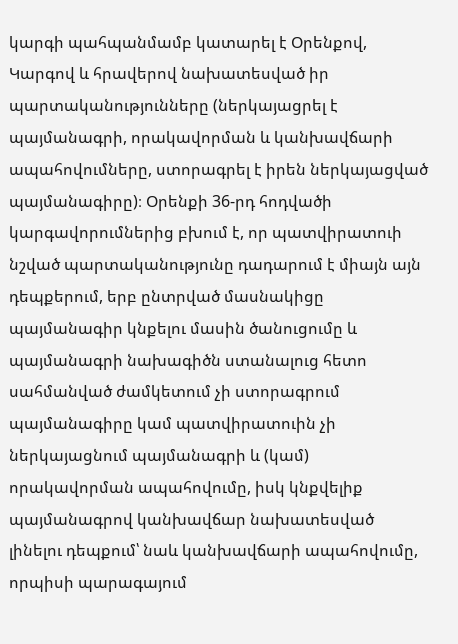կարգի պահպանմամբ կատարել է Օրենքով, Կարգով և հրավերով նախատեսված իր պարտականությունները (ներկայացրել է պայմանագրի, որակավորման և կանխավճարի ապահովումները, ստորագրել է իրեն ներկայացված պայմանագիրը)։ Օրենքի 36-րդ հոդվածի կարգավորումներից բխում է, որ պատվիրատուի նշված պարտականությունը դադարում է միայն այն դեպքերում, երբ ընտրված մասնակիցը պայմանագիր կնքելու մասին ծանուցումը և պայմանագրի նախագիծն ստանալուց հետո սահմանված ժամկետում չի ստորագրում պայմանագիրը կամ պատվիրատուին չի ներկայացնում պայմանագրի և (կամ) որակավորման ապահովումը, իսկ կնքվելիք պայմանագրով կանխավճար նախատեսված լինելու դեպքում՝ նաև կանխավճարի ապահովումը, որպիսի պարագայում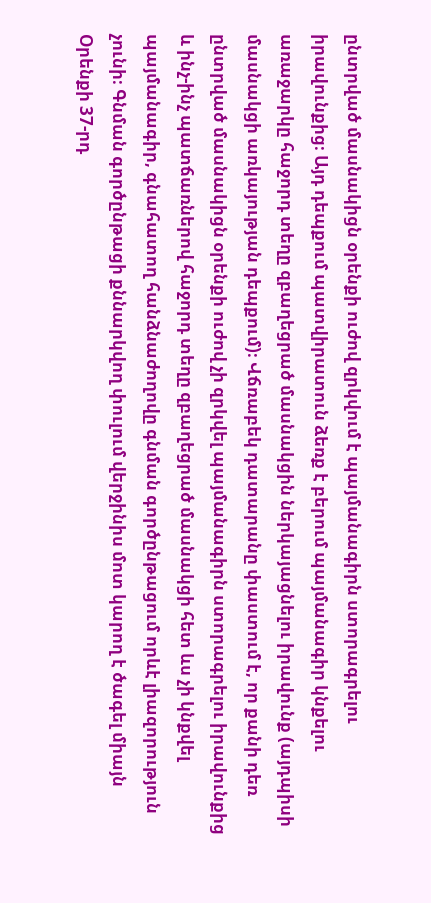ընտրված մասնակիցն օրենքի ուժով զրկվում է պայմանագիրն ստորագրելու իրավունքից։ Այդ դեպքում պատվիրատուն ձեռք է բերում պայմանագիր կնքելու առաջարկը հաջորդ տեղը զբաղեցրած մասնակցին ներկայացնելու իրավունք (այդպիսի մասնակցի առկայության դեպքում)։ Վճռաբեկ դատարանը փաստում է, որ քանի դեռ ընտրված մասնակիցն օրենքի ուժով չի զրկվել պայմանագիրն ստորագրելու իրավունքից և ինչ-ինչ պատճառներով հաջորդ տեղը զբաղեցրած մասնակցի հետ ևս չի կնքվել պայմանագիր, գնահատող հանձնաժողովը գնման գործընթացում որևէ լիազորություն չունի։ Գնման գործընթացի քննարկվող փուլում վերջինիս մոտ կարող է ծագել միայն Օրենքի 37‑րդ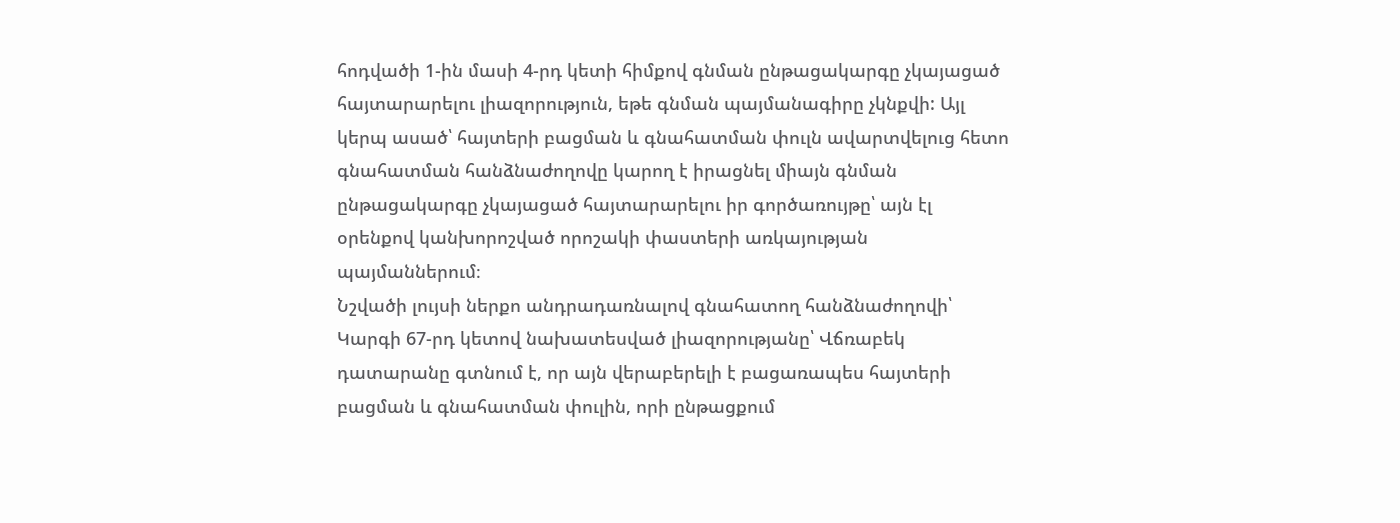հոդվածի 1-ին մասի 4-րդ կետի հիմքով գնման ընթացակարգը չկայացած հայտարարելու լիազորություն, եթե գնման պայմանագիրը չկնքվի: Այլ կերպ ասած՝ հայտերի բացման և գնահատման փուլն ավարտվելուց հետո գնահատման հանձնաժողովը կարող է իրացնել միայն գնման ընթացակարգը չկայացած հայտարարելու իր գործառույթը՝ այն էլ օրենքով կանխորոշված որոշակի փաստերի առկայության պայմաններում։
Նշվածի լույսի ներքո անդրադառնալով գնահատող հանձնաժողովի՝ Կարգի 67-րդ կետով նախատեսված լիազորությանը՝ Վճռաբեկ դատարանը գտնում է, որ այն վերաբերելի է բացառապես հայտերի բացման և գնահատման փուլին, որի ընթացքում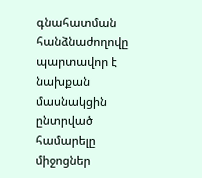գնահատման հանձնաժողովը պարտավոր է նախքան մասնակցին ընտրված համարելը միջոցներ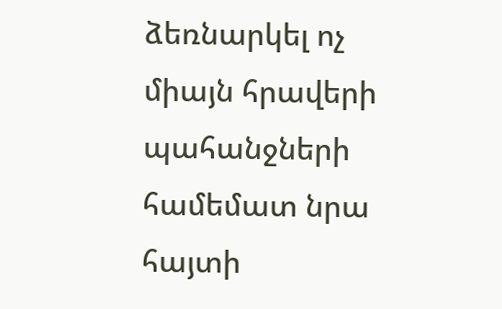ձեռնարկել ոչ միայն հրավերի պահանջների համեմատ նրա հայտի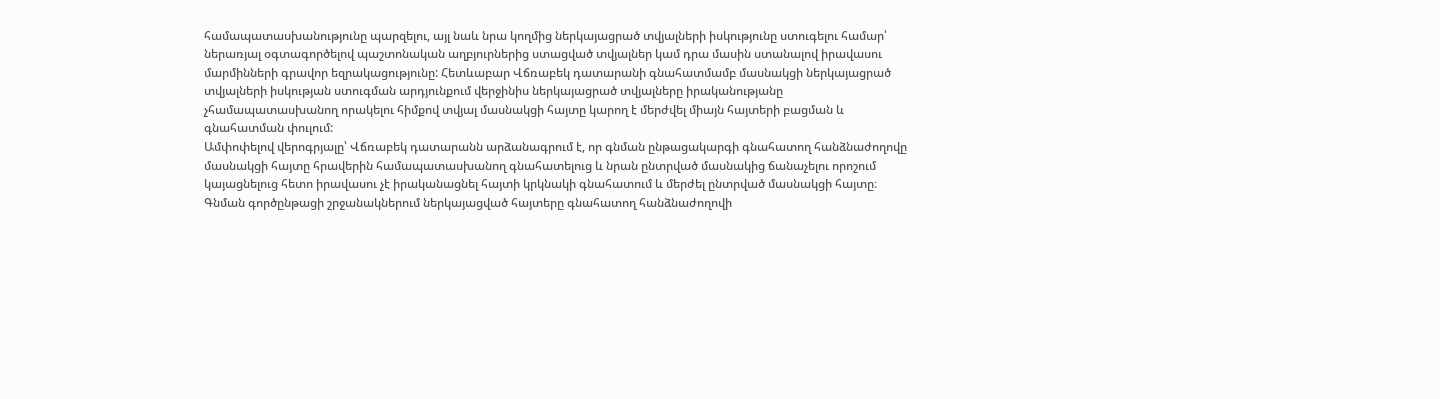համապատասխանությունը պարզելու, այլ նաև նրա կողմից ներկայացրած տվյալների իսկությունը ստուգելու համար՝ ներառյալ օգտագործելով պաշտոնական աղբյուրներից ստացված տվյալներ կամ դրա մասին ստանալով իրավասու մարմինների գրավոր եզրակացությունը: Հետևաբար Վճռաբեկ դատարանի գնահատմամբ մասնակցի ներկայացրած տվյալների իսկության ստուգման արդյունքում վերջինիս ներկայացրած տվյալները իրականությանը չհամապատասխանող որակելու հիմքով տվյալ մասնակցի հայտը կարող է մերժվել միայն հայտերի բացման և գնահատման փուլում:
Ամփոփելով վերոգրյալը՝ Վճռաբեկ դատարանն արձանագրում է, որ գնման ընթացակարգի գնահատող հանձնաժողովը մասնակցի հայտը հրավերին համապատասխանող գնահատելուց և նրան ընտրված մասնակից ճանաչելու որոշում կայացնելուց հետո իրավասու չէ իրականացնել հայտի կրկնակի գնահատում և մերժել ընտրված մասնակցի հայտը։ Գնման գործընթացի շրջանակներում ներկայացված հայտերը գնահատող հանձնաժողովի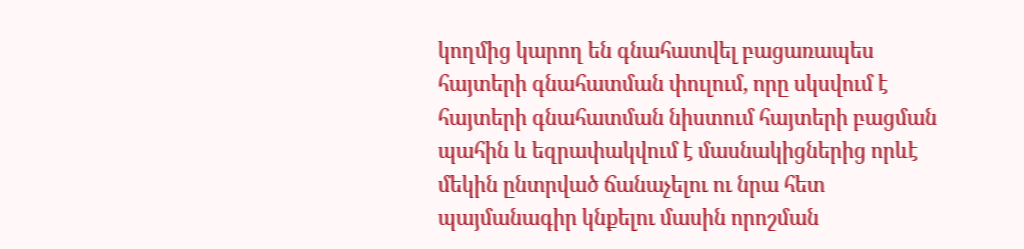կողմից կարող են գնահատվել բացառապես հայտերի գնահատման փուլում, որը սկսվում է հայտերի գնահատման նիստում հայտերի բացման պահին և եզրափակվում է մասնակիցներից որևէ մեկին ընտրված ճանաչելու ու նրա հետ պայմանագիր կնքելու մասին որոշման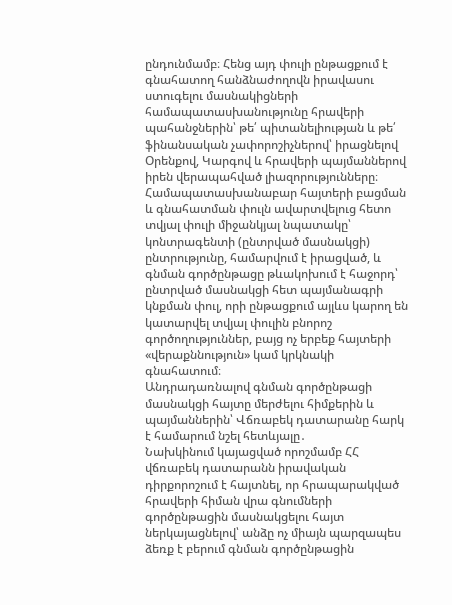ընդունմամբ։ Հենց այդ փուլի ընթացքում է գնահատող հանձնաժողովն իրավասու ստուգելու մասնակիցների համապատասխանությունը հրավերի պահանջներին՝ թե՛ պիտանելիության և թե՛ ֆինանսական չափորոշիչներով՝ իրացնելով Օրենքով, Կարգով և հրավերի պայմաններով իրեն վերապահված լիազորությունները։ Համապատասխանաբար հայտերի բացման և գնահատման փուլն ավարտվելուց հետո տվյալ փուլի միջանկյալ նպատակը՝ կոնտրագենտի (ընտրված մասնակցի) ընտրությունը, համարվում է իրացված, և գնման գործընթացը թևակոխում է հաջորդ՝ ընտրված մասնակցի հետ պայմանագրի կնքման փուլ, որի ընթացքում այլևս կարող են կատարվել տվյալ փուլին բնորոշ գործողություններ, բայց ոչ երբեք հայտերի «վերաքննություն» կամ կրկնակի գնահատում։
Անդրադառնալով գնման գործընթացի մասնակցի հայտը մերժելու հիմքերին և պայմաններին՝ Վճռաբեկ դատարանը հարկ է համարում նշել հետևյալը․
Նախկինում կայացված որոշմամբ ՀՀ վճռաբեկ դատարանն իրավական դիրքորոշում է հայտնել, որ հրապարակված հրավերի հիման վրա գնումների գործընթացին մասնակցելու հայտ ներկայացնելով՝ անձը ոչ միայն պարզապես ձեռք է բերում գնման գործընթացին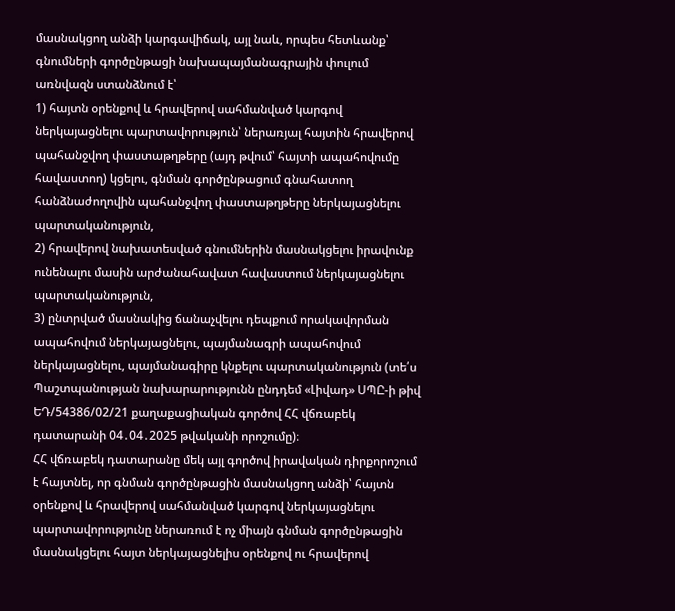մասնակցող անձի կարգավիճակ, այլ նաև, որպես հետևանք՝ գնումների գործընթացի նախապայմանագրային փուլում առնվազն ստանձնում է՝
1) հայտն օրենքով և հրավերով սահմանված կարգով ներկայացնելու պարտավորություն՝ ներառյալ հայտին հրավերով պահանջվող փաստաթղթերը (այդ թվում՝ հայտի ապահովումը հավաստող) կցելու, գնման գործընթացում գնահատող հանձնաժողովին պահանջվող փաստաթղթերը ներկայացնելու պարտականություն,
2) հրավերով նախատեսված գնումներին մասնակցելու իրավունք ունենալու մասին արժանահավատ հավաստում ներկայացնելու պարտականություն,
3) ընտրված մասնակից ճանաչվելու դեպքում որակավորման ապահովում ներկայացնելու, պայմանագրի ապահովում ներկայացնելու, պայմանագիրը կնքելու պարտականություն (տե՛ս Պաշտպանության նախարարությունն ընդդեմ «Լիվադ» ՍՊԸ-ի թիվ ԵԴ/54386/02/21 քաղաքացիական գործով ՀՀ վճռաբեկ դատարանի 04․04․2025 թվականի որոշումը)։
ՀՀ վճռաբեկ դատարանը մեկ այլ գործով իրավական դիրքորոշում է հայտնել, որ գնման գործընթացին մասնակցող անձի՝ հայտն օրենքով և հրավերով սահմանված կարգով ներկայացնելու պարտավորությունը ներառում է ոչ միայն գնման գործընթացին մասնակցելու հայտ ներկայացնելիս օրենքով ու հրավերով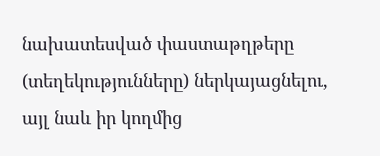նախատեսված փաստաթղթերը (տեղեկությունները) ներկայացնելու, այլ նաև իր կողմից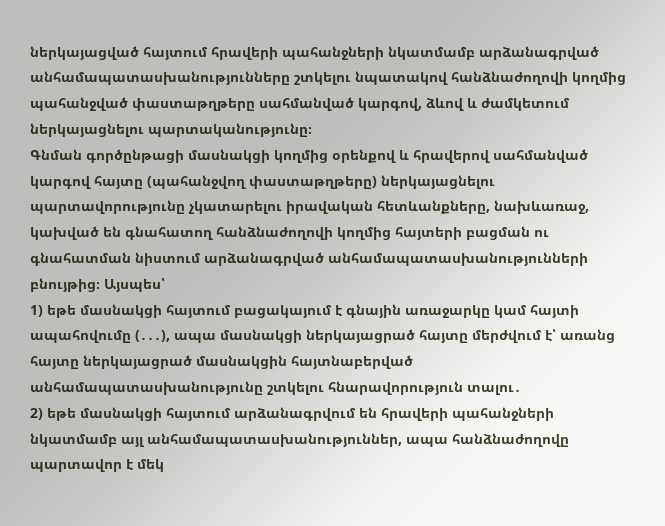ներկայացված հայտում հրավերի պահանջների նկատմամբ արձանագրված անհամապատասխանությունները շտկելու նպատակով հանձնաժողովի կողմից պահանջված փաստաթղթերը սահմանված կարգով, ձևով և ժամկետում ներկայացնելու պարտականությունը։
Գնման գործընթացի մասնակցի կողմից օրենքով և հրավերով սահմանված կարգով հայտը (պահանջվող փաստաթղթերը) ներկայացնելու պարտավորությունը չկատարելու իրավական հետևանքները, նախևառաջ, կախված են գնահատող հանձնաժողովի կողմից հայտերի բացման ու գնահատման նիստում արձանագրված անհամապատասխանությունների բնույթից։ Այսպես՝
1) եթե մասնակցի հայտում բացակայում է գնային առաջարկը կամ հայտի ապահովումը (․․․), ապա մասնակցի ներկայացրած հայտը մերժվում է՝ առանց հայտը ներկայացրած մասնակցին հայտնաբերված անհամապատասխանությունը շտկելու հնարավորություն տալու․
2) եթե մասնակցի հայտում արձանագրվում են հրավերի պահանջների նկատմամբ այլ անհամապատասխանություններ, ապա հանձնաժողովը պարտավոր է մեկ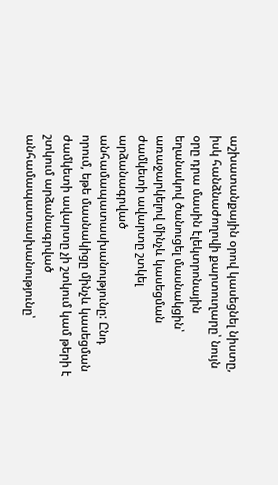աշխատանքային օրով կասեցնել նիստը, իսկ հանձնաժողովի քարտուղարը՝ նույն օրը դրա մասին էլեկտրոնային եղանակով ծանուցել մասնակցին՝ առաջարկելով մինչև կասեցման ժամկետի ավարտը շտկել արձանագրված անհամապատասխանությունը: Ընդ որում, եթե մասնակիցը մինչև կասեցման ժամկետի ավարտը չի շտկում կամ թերի է շտկում արձանագրված անհամապատասխանությունը՝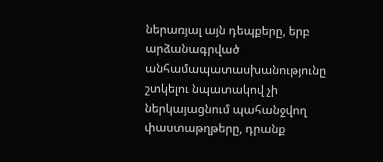ներառյալ այն դեպքերը, երբ արձանագրված անհամապատասխանությունը շտկելու նպատակով չի ներկայացնում պահանջվող փաստաթղթերը, դրանք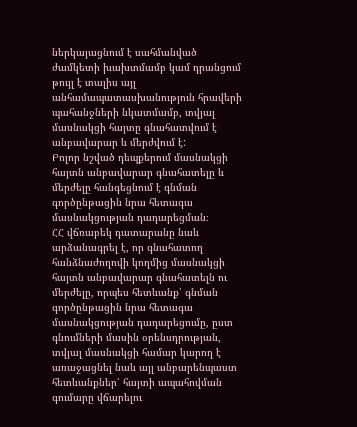ներկայացնում է սահմանված ժամկետի խախտմամբ կամ դրանցում թույլ է տալիս այլ անհամապատասխանություն հրավերի պահանջների նկատմամբ, տվյալ մասնակցի հայտը գնահատվում է անբավարար և մերժվում է:
Բոլոր նշված դեպքերում մասնակցի հայտն անբավարար գնահատելը և մերժելը հանգեցնում է գնման գործընթացին նրա հետագա մասնակցության դադարեցման։
ՀՀ վճռաբեկ դատարանը նաև արձանագրել է, որ գնահատող հանձնաժողովի կողմից մասնակցի հայտն անբավարար գնահատելն ու մերժելը, որպես հետևանք՝ գնման գործընթացին նրա հետագա մասնակցության դադարեցումը, ըստ գնումների մասին օրենսդրության, տվյալ մասնակցի համար կարող է առաջացնել նաև այլ անբարենպաստ հետևանքներ՝ հայտի ապահովման գումարը վճարելու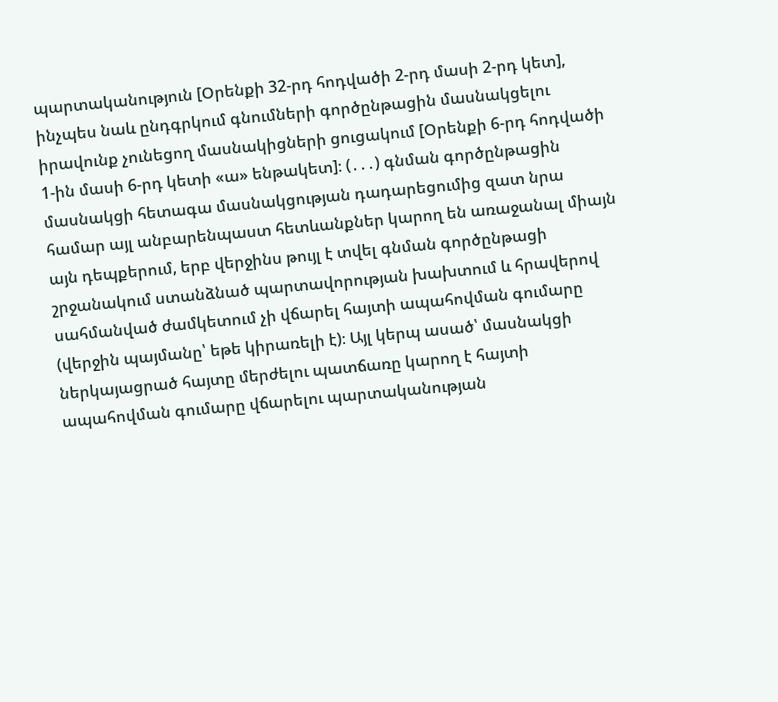պարտականություն [Օրենքի 32-րդ հոդվածի 2-րդ մասի 2-րդ կետ], ինչպես նաև ընդգրկում գնումների գործընթացին մասնակցելու իրավունք չունեցող մասնակիցների ցուցակում [Օրենքի 6-րդ հոդվածի 1-ին մասի 6-րդ կետի «ա» ենթակետ]։ (․․․) գնման գործընթացին մասնակցի հետագա մասնակցության դադարեցումից զատ նրա համար այլ անբարենպաստ հետևանքներ կարող են առաջանալ միայն այն դեպքերում, երբ վերջինս թույլ է տվել գնման գործընթացի շրջանակում ստանձնած պարտավորության խախտում և հրավերով սահմանված ժամկետում չի վճարել հայտի ապահովման գումարը (վերջին պայմանը՝ եթե կիրառելի է)։ Այլ կերպ ասած՝ մասնակցի ներկայացրած հայտը մերժելու պատճառը կարող է հայտի ապահովման գումարը վճարելու պարտականության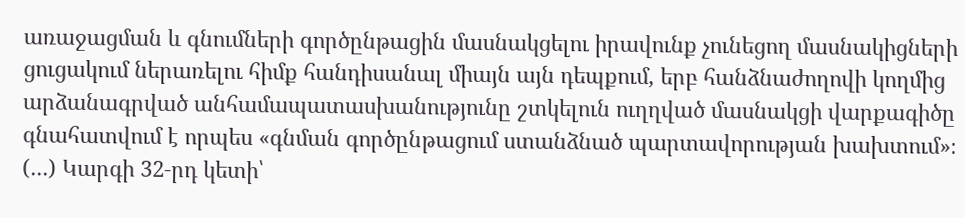առաջացման և գնումների գործընթացին մասնակցելու իրավունք չունեցող մասնակիցների ցուցակում ներառելու հիմք հանդիսանալ միայն այն դեպքում, երբ հանձնաժողովի կողմից արձանագրված անհամապատասխանությունը շտկելուն ուղղված մասնակցի վարքագիծը գնահատվում է որպես «գնման գործընթացում ստանձնած պարտավորության խախտում»։ (․․․) Կարգի 32‑րդ կետի՝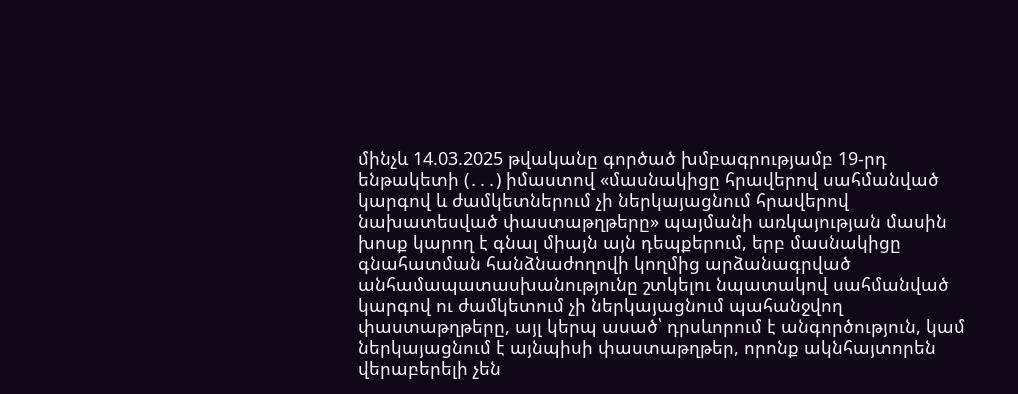մինչև 14.03.2025 թվականը գործած խմբագրությամբ 19-րդ ենթակետի (․․․) իմաստով «մասնակիցը հրավերով սահմանված կարգով և ժամկետներում չի ներկայացնում հրավերով նախատեսված փաստաթղթերը» պայմանի առկայության մասին խոսք կարող է գնալ միայն այն դեպքերում, երբ մասնակիցը գնահատման հանձնաժողովի կողմից արձանագրված անհամապատասխանությունը շտկելու նպատակով սահմանված կարգով ու ժամկետում չի ներկայացնում պահանջվող փաստաթղթերը, այլ կերպ ասած՝ դրսևորում է անգործություն, կամ ներկայացնում է այնպիսի փաստաթղթեր, որոնք ակնհայտորեն վերաբերելի չեն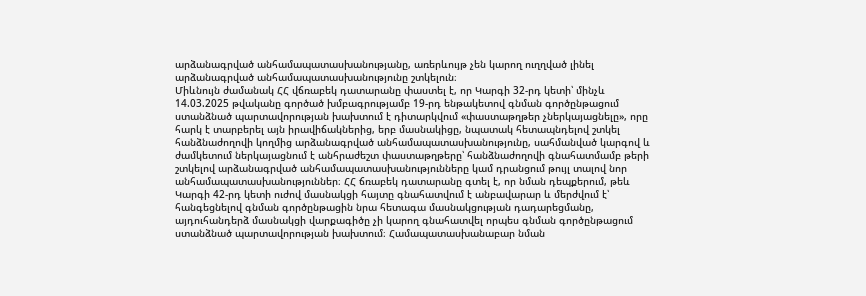արձանագրված անհամապատասխանությանը, առերևույթ չեն կարող ուղղված լինել արձանագրված անհամապատասխանությունը շտկելուն։
Միևնույն ժամանակ ՀՀ վճռաբեկ դատարանը փաստել է, որ Կարգի 32-րդ կետի՝ մինչև 14.03.2025 թվականը գործած խմբագրությամբ 19‑րդ ենթակետով գնման գործընթացում ստանձնած պարտավորության խախտում է դիտարկվում «փաստաթղթեր չներկայացնելը», որը հարկ է տարբերել այն իրավիճակներից, երբ մասնակիցը, նպատակ հետապնդելով շտկել հանձնաժողովի կողմից արձանագրված անհամապատասխանությունը, սահմանված կարգով և ժամկետում ներկայացնում է անհրաժեշտ փաստաթղթերը՝ հանձնաժողովի գնահատմամբ թերի շտկելով արձանագրված անհամապատասխանությունները կամ դրանցում թույլ տալով նոր անհամապատասխանություններ։ ՀՀ ճռաբեկ դատարանը գտել է, որ նման դեպքերում, թեև Կարգի 42-րդ կետի ուժով մասնակցի հայտը գնահատվում է անբավարար և մերժվում է՝ հանգեցնելով գնման գործընթացին նրա հետագա մասնակցության դադարեցմանը, այդուհանդերձ մասնակցի վարքագիծը չի կարող գնահատվել որպես գնման գործընթացում ստանձնած պարտավորության խախտում։ Համապատասխանաբար նման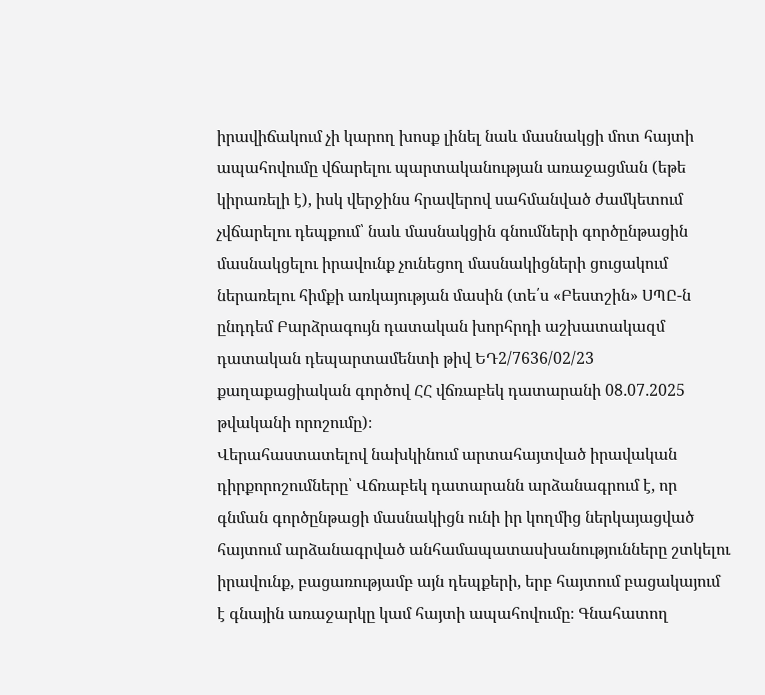իրավիճակում չի կարող խոսք լինել նաև մասնակցի մոտ հայտի ապահովումը վճարելու պարտականության առաջացման (եթե կիրառելի է), իսկ վերջինս հրավերով սահմանված ժամկետում չվճարելու դեպքում՝ նաև մասնակցին գնումների գործընթացին մասնակցելու իրավունք չունեցող մասնակիցների ցուցակում ներառելու հիմքի առկայության մասին (տե՛ս «Բեստշին» ՍՊԸ-ն ընդդեմ Բարձրագույն դատական խորհրդի աշխատակազմ դատական դեպարտամենտի թիվ ԵԴ2/7636/02/23 քաղաքացիական գործով ՀՀ վճռաբեկ դատարանի 08․07․2025 թվականի որոշումը)։
Վերահաստատելով նախկինում արտահայտված իրավական դիրքորոշումները՝ Վճռաբեկ դատարանն արձանագրում է, որ գնման գործընթացի մասնակիցն ունի իր կողմից ներկայացված հայտում արձանագրված անհամապատասխանությունները շտկելու իրավունք, բացառությամբ այն դեպքերի, երբ հայտում բացակայում է գնային առաջարկը կամ հայտի ապահովումը։ Գնահատող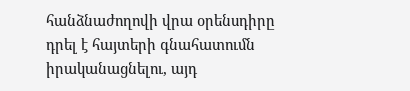հանձնաժողովի վրա օրենսդիրը դրել է հայտերի գնահատումն իրականացնելու, այդ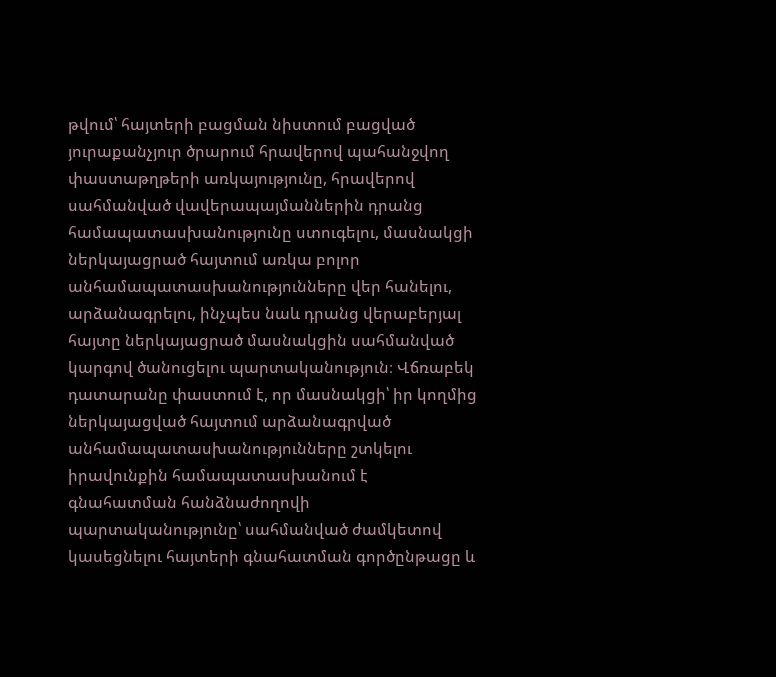թվում՝ հայտերի բացման նիստում բացված յուրաքանչյուր ծրարում հրավերով պահանջվող փաստաթղթերի առկայությունը, հրավերով սահմանված վավերապայմաններին դրանց համապատասխանությունը ստուգելու, մասնակցի ներկայացրած հայտում առկա բոլոր անհամապատասխանությունները վեր հանելու, արձանագրելու, ինչպես նաև դրանց վերաբերյալ հայտը ներկայացրած մասնակցին սահմանված կարգով ծանուցելու պարտականություն։ Վճռաբեկ դատարանը փաստում է, որ մասնակցի՝ իր կողմից ներկայացված հայտում արձանագրված անհամապատասխանությունները շտկելու իրավունքին համապատասխանում է գնահատման հանձնաժողովի պարտականությունը՝ սահմանված ժամկետով կասեցնելու հայտերի գնահատման գործընթացը և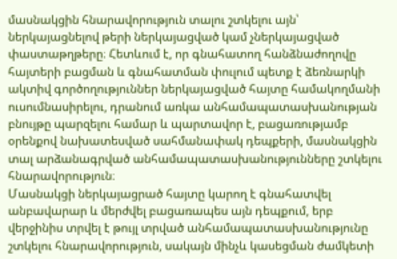մասնակցին հնարավորություն տալու շտկելու այն՝ ներկայացնելով թերի ներկայացված կամ չներկայացված փաստաթղթերը։ Հետևում է, որ գնահատող հանձնաժողովը հայտերի բացման և գնահատման փուլում պետք է ձեռնարկի ակտիվ գործողություններ ներկայացված հայտը համակողմանի ուսումնասիրելու, դրանում առկա անհամապատասխանության բնույթը պարզելու համար և պարտավոր է, բացառությամբ օրենքով նախատեսված սահմանափակ դեպքերի, մասնակցին տալ արձանագրված անհամապատասխանությունները շտկելու հնարավորություն։
Մասնակցի ներկայացրած հայտը կարող է գնահատվել անբավարար և մերժվել բացառապես այն դեպքում, երբ վերջինիս տրվել է թույլ տրված անհամապատասխանությունը շտկելու հնարավորություն, սակայն մինչև կասեցման ժամկետի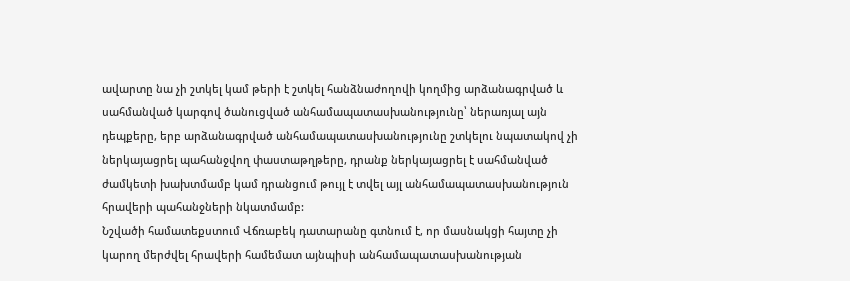ավարտը նա չի շտկել կամ թերի է շտկել հանձնաժողովի կողմից արձանագրված և սահմանված կարգով ծանուցված անհամապատասխանությունը՝ ներառյալ այն դեպքերը, երբ արձանագրված անհամապատասխանությունը շտկելու նպատակով չի ներկայացրել պահանջվող փաստաթղթերը, դրանք ներկայացրել է սահմանված ժամկետի խախտմամբ կամ դրանցում թույլ է տվել այլ անհամապատասխանություն հրավերի պահանջների նկատմամբ:
Նշվածի համատեքստում Վճռաբեկ դատարանը գտնում է, որ մասնակցի հայտը չի կարող մերժվել հրավերի համեմատ այնպիսի անհամապատասխանության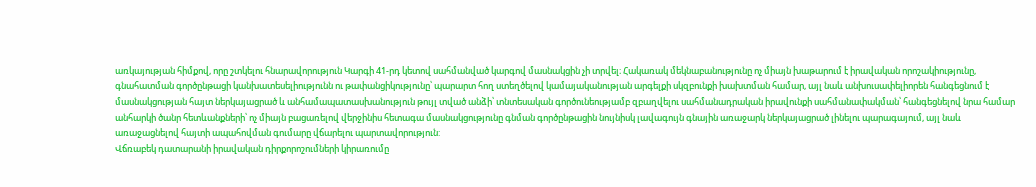առկայության հիմքով, որը շտկելու հնարավորություն Կարգի 41-րդ կետով սահմանված կարգով մասնակցին չի տրվել։ Հակառակ մեկնաբանությունը ոչ միայն խաթարում է իրավական որոշակիությունը, գնահատման գործընթացի կանխատեսելիությունն ու թափանցիկությունը՝ պարարտ հող ստեղծելով կամայականության արգելքի սկզբունքի խախտման համար, այլ նաև անխուսափելիորեն հանգեցնում է մասնակցության հայտ ներկայացրած և անհամապատասխանություն թույլ տված անձի՝ տնտեսական գործունեությամբ զբաղվելու սահմանադրական իրավունքի սահմանափակման՝ հանգեցնելով նրա համար անհարկի ծանր հետևանքների՝ ոչ միայն բացառելով վերջինիս հետագա մասնակցությունը գնման գործընթացին նույնիսկ լավագույն գնային առաջարկ ներկայացրած լինելու պարագայում, այլ նաև առաջացնելով հայտի ապահովման գումարը վճարելու պարտավորություն:
Վճռաբեկ դատարանի իրավական դիրքորոշումների կիրառումը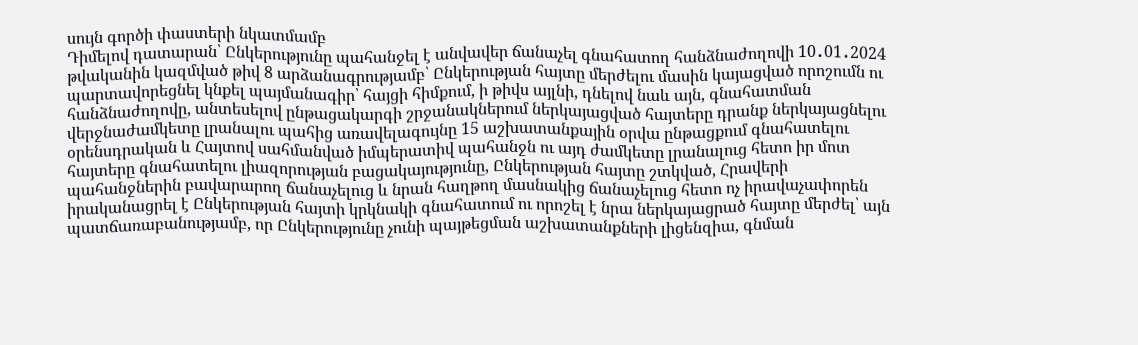սույն գործի փաստերի նկատմամբ
Դիմելով դատարան՝ Ընկերությունը պահանջել է անվավեր ճանաչել գնահատող հանձնաժողովի 10․01․2024 թվականին կազմված թիվ 8 արձանագրությամբ՝ Ընկերության հայտը մերժելու մասին կայացված որոշումն ու պարտավորեցնել կնքել պայմանագիր՝ հայցի հիմքում, ի թիվս այլնի, դնելով նաև այն, գնահատման հանձնաժողովը, անտեսելով ընթացակարգի շրջանակներում ներկայացված հայտերը դրանք ներկայացնելու վերջնաժամկետը լրանալու պահից առավելագույնը 15 աշխատանքային օրվա ընթացքում գնահատելու օրենսդրական և Հայտով սահմանված իմպերատիվ պահանջն ու այդ ժամկետը լրանալուց հետո իր մոտ հայտերը գնահատելու լիազորության բացակայությունը, Ընկերության հայտը շտկված, Հրավերի պահանջներին բավարարող ճանաչելուց և նրան հաղթող մասնակից ճանաչելուց հետո ոչ իրավաչափորեն իրականացրել է Ընկերության հայտի կրկնակի գնահատում ու որոշել է նրա ներկայացրած հայտը մերժել՝ այն պատճառաբանությամբ, որ Ընկերությունը չունի պայթեցման աշխատանքների լիցենզիա, գնման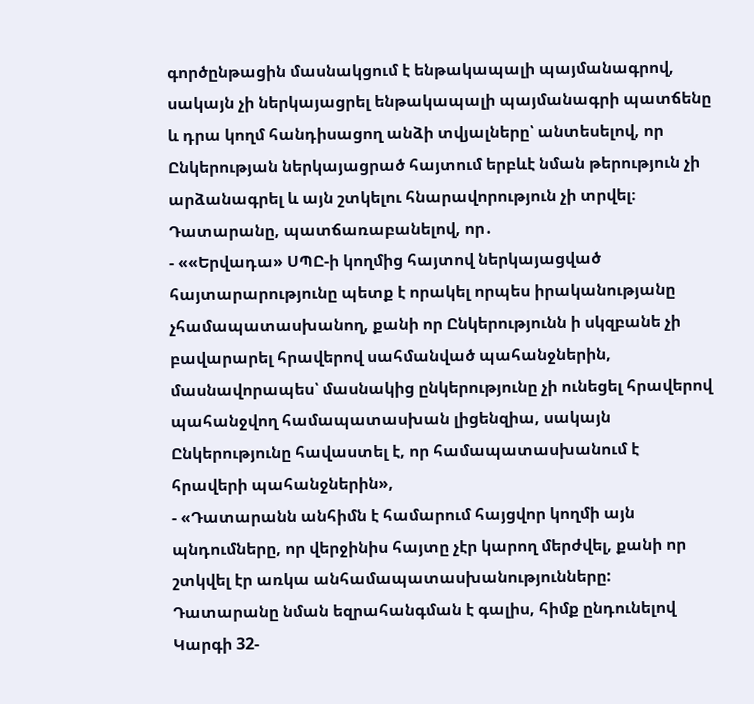գործընթացին մասնակցում է ենթակապալի պայմանագրով, սակայն չի ներկայացրել ենթակապալի պայմանագրի պատճենը և դրա կողմ հանդիսացող անձի տվյալները՝ անտեսելով, որ Ընկերության ներկայացրած հայտում երբևէ նման թերություն չի արձանագրել և այն շտկելու հնարավորություն չի տրվել։
Դատարանը, պատճառաբանելով, որ․
- ««Երվադա» ՍՊԸ-ի կողմից հայտով ներկայացված հայտարարությունը պետք է որակել որպես իրականությանը չհամապատասխանող, քանի որ Ընկերությունն ի սկզբանե չի բավարարել հրավերով սահմանված պահանջներին, մասնավորապես՝ մասնակից ընկերությունը չի ունեցել հրավերով պահանջվող համապատասխան լիցենզիա, սակայն Ընկերությունը հավաստել է, որ համապատասխանում է հրավերի պահանջներին»,
- «Դատարանն անհիմն է համարում հայցվոր կողմի այն պնդումները, որ վերջինիս հայտը չէր կարող մերժվել, քանի որ շտկվել էր առկա անհամապատասխանությունները: Դատարանը նման եզրահանգման է գալիս, հիմք ընդունելով Կարգի 32-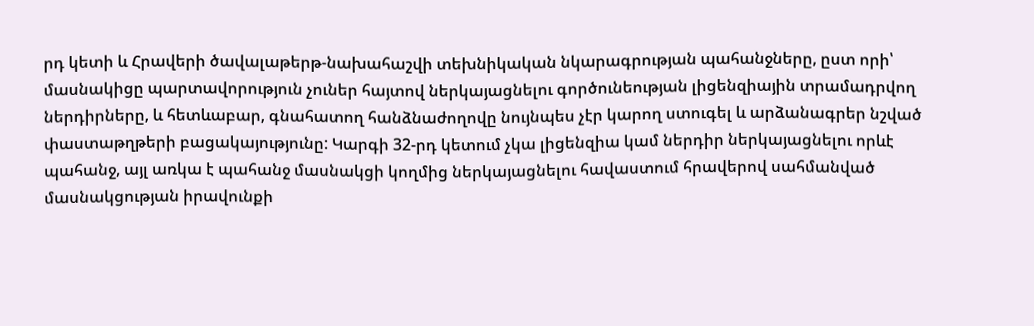րդ կետի և Հրավերի ծավալաթերթ-նախահաշվի տեխնիկական նկարագրության պահանջները, ըստ որի՝ մասնակիցը պարտավորություն չուներ հայտով ներկայացնելու գործունեության լիցենզիային տրամադրվող ներդիրները, և հետևաբար, գնահատող հանձնաժողովը նույնպես չէր կարող ստուգել և արձանագրեր նշված փաստաթղթերի բացակայությունը: Կարգի 32-րդ կետում չկա լիցենզիա կամ ներդիր ներկայացնելու որևէ պահանջ, այլ առկա է պահանջ մասնակցի կողմից ներկայացնելու հավաստում հրավերով սահմանված մասնակցության իրավունքի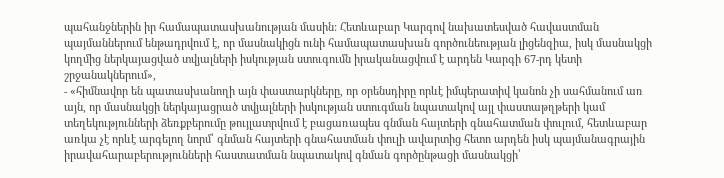պահանջներին իր համապատասխանության մասին: Հետևաբար Կարգով նախատեսված հավաստման պայմաններում ենթադրվում է, որ մասնակիցն ունի համապատասխան գործունեության լիցենզիա, իսկ մասնակցի կողմից ներկայացված տվյալների իսկության ստուգումն իրականացվում է արդեն Կարգի 67-րդ կետի շրջանակներում»,
- «հիմնավոր են պատասխանողի այն փաստարկները, որ օրենսդիրը որևէ իմպերատիվ կանոն չի սահմանում առ այն, որ մասնակցի ներկայացրած տվյալների իսկության ստուգման նպատակով այլ փաստաթղթերի կամ տեղեկությունների ձեռքբերումը թույլատրվում է բացառապես գնման հայտերի գնահատման փուլում, հետևաբար առկա չէ որևէ արգելող նորմ՝ գնման հայտերի գնահատման փուլի ավարտից հետո արդեն իսկ պայմանագրային իրավահարաբերությունների հաստատման նպատակով գնման գործընթացի մասնակցի՝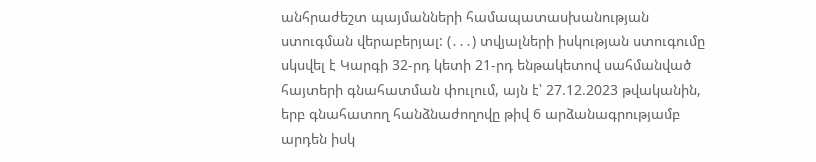անհրաժեշտ պայմանների համապատասխանության ստուգման վերաբերյալ: (․․․) տվյալների իսկության ստուգումը սկսվել է Կարգի 32-րդ կետի 21-րդ ենթակետով սահմանված հայտերի գնահատման փուլում, այն է՝ 27.12.2023 թվականին, երբ գնահատող հանձնաժողովը թիվ 6 արձանագրությամբ արդեն իսկ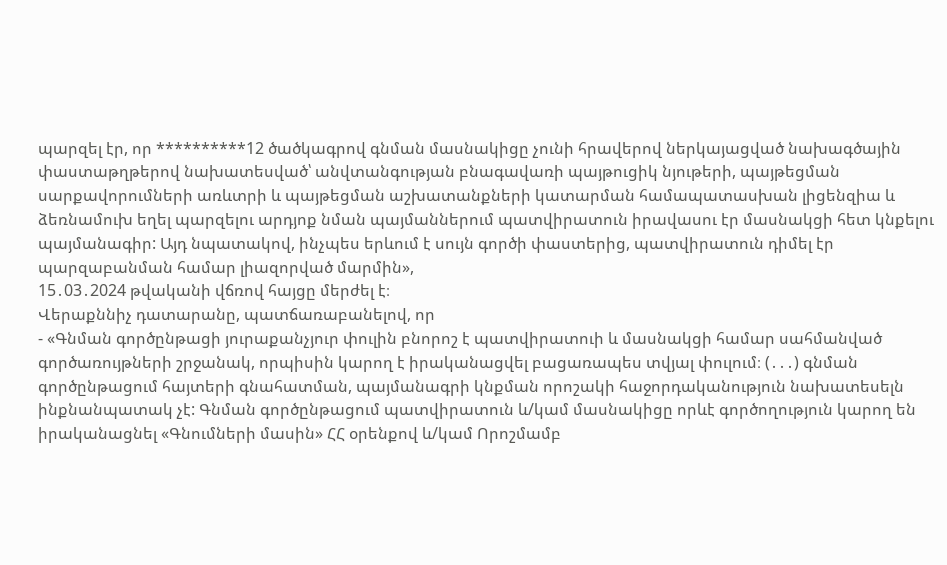պարզել էր, որ **********12 ծածկագրով գնման մասնակիցը չունի հրավերով ներկայացված նախագծային փաստաթղթերով նախատեսված՝ անվտանգության բնագավառի պայթուցիկ նյութերի, պայթեցման սարքավորումների առևտրի և պայթեցման աշխատանքների կատարման համապատասխան լիցենզիա և ձեռնամուխ եղել պարզելու արդյոք նման պայմաններում պատվիրատուն իրավասու էր մասնակցի հետ կնքելու պայմանագիր: Այդ նպատակով, ինչպես երևում է սույն գործի փաստերից, պատվիրատուն դիմել էր պարզաբանման համար լիազորված մարմին»,
15․03․2024 թվականի վճռով հայցը մերժել է։
Վերաքննիչ դատարանը, պատճառաբանելով, որ
- «Գնման գործընթացի յուրաքանչյուր փուլին բնորոշ է պատվիրատուի և մասնակցի համար սահմանված գործառույթների շրջանակ, որպիսին կարող է իրականացվել բացառապես տվյալ փուլում։ (․․․) գնման գործընթացում հայտերի գնահատման, պայմանագրի կնքման որոշակի հաջորդականություն նախատեսելն ինքնանպատակ չէ: Գնման գործընթացում պատվիրատուն և/կամ մասնակիցը որևէ գործողություն կարող են իրականացնել «Գնումների մասին» ՀՀ օրենքով և/կամ Որոշմամբ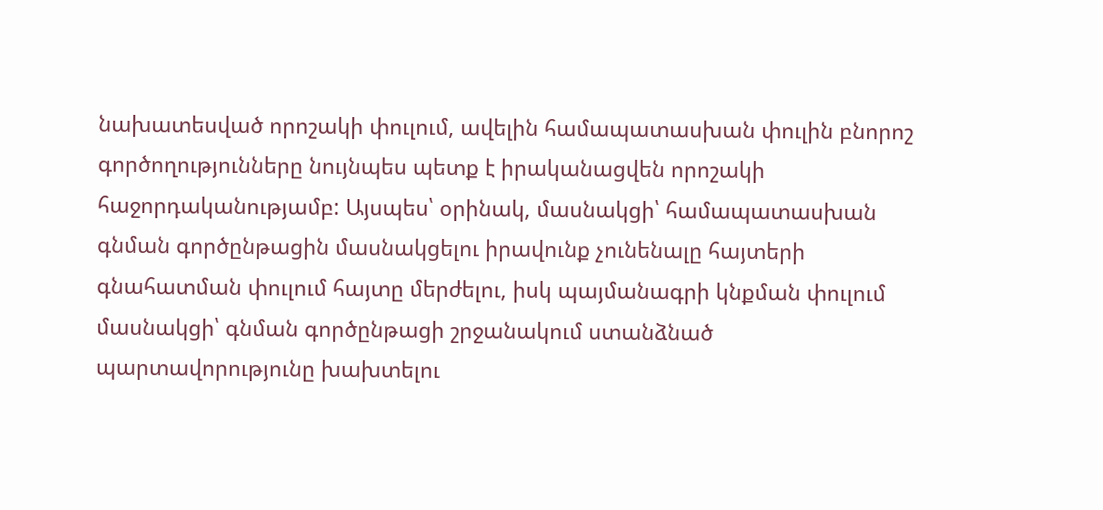նախատեսված որոշակի փուլում, ավելին համապատասխան փուլին բնորոշ գործողությունները նույնպես պետք է իրականացվեն որոշակի հաջորդականությամբ: Այսպես՝ օրինակ, մասնակցի՝ համապատասխան գնման գործընթացին մասնակցելու իրավունք չունենալը հայտերի գնահատման փուլում հայտը մերժելու, իսկ պայմանագրի կնքման փուլում մասնակցի՝ գնման գործընթացի շրջանակում ստանձնած պարտավորությունը խախտելու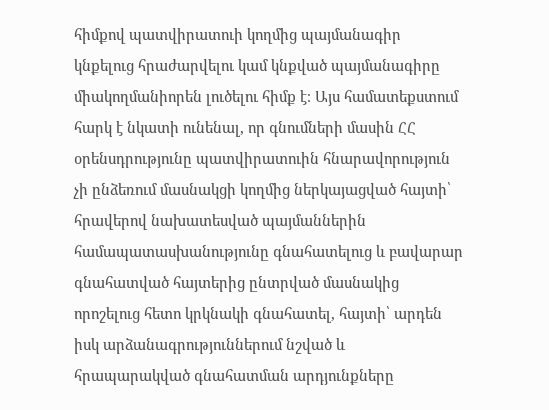հիմքով պատվիրատուի կողմից պայմանագիր կնքելուց հրաժարվելու կամ կնքված պայմանագիրը միակողմանիորեն լուծելու հիմք է։ Այս համատեքստում հարկ է նկատի ունենալ, որ գնումների մասին ՀՀ օրենսդրությունը պատվիրատուին հնարավորություն չի ընձեռում մասնակցի կողմից ներկայացված հայտի՝ հրավերով նախատեսված պայմաններին համապատասխանությունը գնահատելուց և բավարար գնահատված հայտերից ընտրված մասնակից որոշելուց հետո կրկնակի գնահատել, հայտի՝ արդեն իսկ արձանագրություններում նշված և հրապարակված գնահատման արդյունքները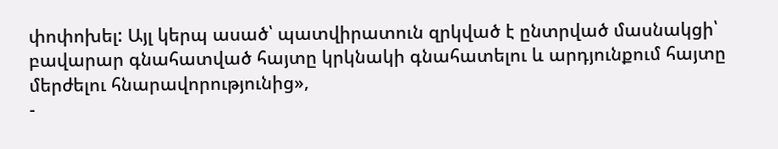փոփոխել: Այլ կերպ ասած՝ պատվիրատուն զրկված է ընտրված մասնակցի՝ բավարար գնահատված հայտը կրկնակի գնահատելու և արդյունքում հայտը մերժելու հնարավորությունից»,
-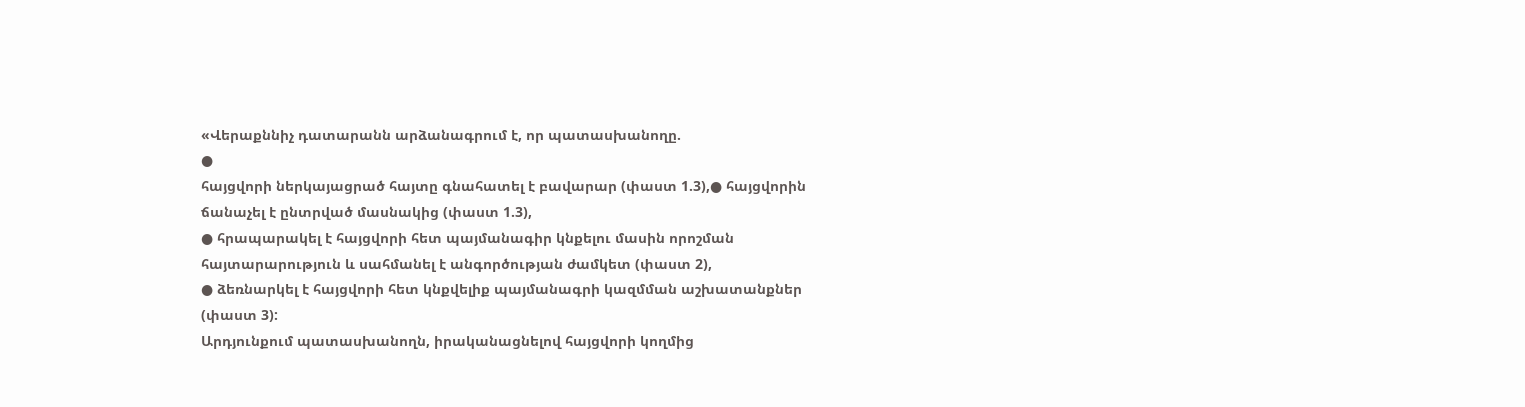«Վերաքննիչ դատարանն արձանագրում է, որ պատասխանողը.
●
հայցվորի ներկայացրած հայտը գնահատել է բավարար (փաստ 1.3),● հայցվորին ճանաչել է ընտրված մասնակից (փաստ 1.3),
● հրապարակել է հայցվորի հետ պայմանագիր կնքելու մասին որոշման հայտարարություն և սահմանել է անգործության ժամկետ (փաստ 2),
● ձեռնարկել է հայցվորի հետ կնքվելիք պայմանագրի կազմման աշխատանքներ (փաստ 3):
Արդյունքում պատասխանողն, իրականացնելով հայցվորի կողմից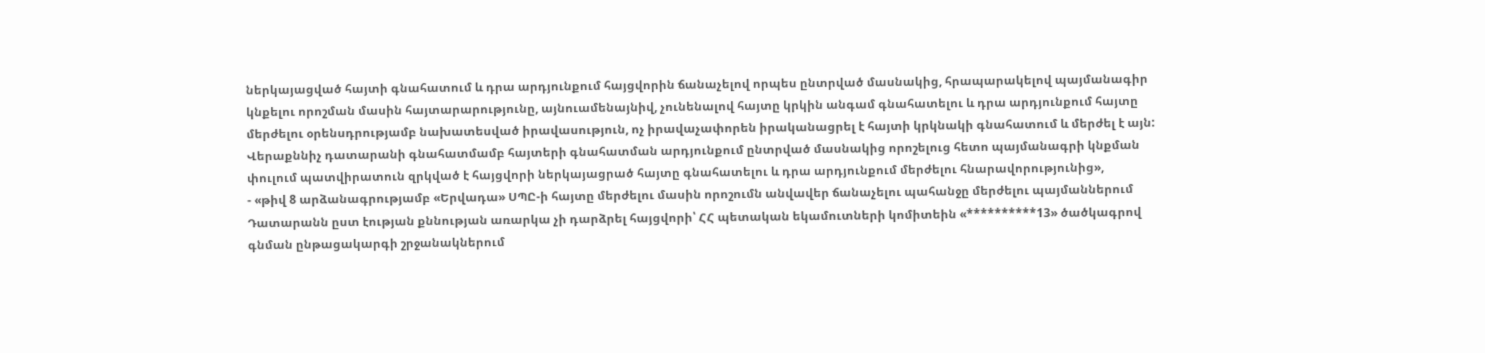ներկայացված հայտի գնահատում և դրա արդյունքում հայցվորին ճանաչելով որպես ընտրված մասնակից, հրապարակելով պայմանագիր կնքելու որոշման մասին հայտարարությունը, այնուամենայնիվ, չունենալով հայտը կրկին անգամ գնահատելու և դրա արդյունքում հայտը մերժելու օրենսդրությամբ նախատեսված իրավասություն, ոչ իրավաչափորեն իրականացրել է հայտի կրկնակի գնահատում և մերժել է այն: Վերաքննիչ դատարանի գնահատմամբ հայտերի գնահատման արդյունքում ընտրված մասնակից որոշելուց հետո պայմանագրի կնքման փուլում պատվիրատուն զրկված է հայցվորի ներկայացրած հայտը գնահատելու և դրա արդյունքում մերժելու հնարավորությունից»,
- «թիվ 8 արձանագրությամբ «Երվադա» ՍՊԸ-ի հայտը մերժելու մասին որոշումն անվավեր ճանաչելու պահանջը մերժելու պայմաններում Դատարանն ըստ էության քննության առարկա չի դարձրել հայցվորի՝ ՀՀ պետական եկամուտների կոմիտեին «**********13» ծածկագրով գնման ընթացակարգի շրջանակներում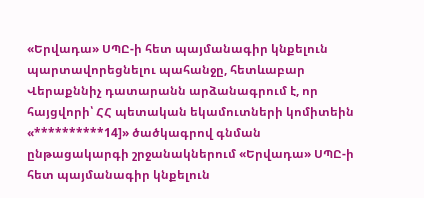«Երվադա» ՍՊԸ-ի հետ պայմանագիր կնքելուն պարտավորեցնելու պահանջը, հետևաբար Վերաքննիչ դատարանն արձանագրում է, որ հայցվորի՝ ՀՀ պետական եկամուտների կոմիտեին «**********14]» ծածկագրով գնման ընթացակարգի շրջանակներում «Երվադա» ՍՊԸ-ի հետ պայմանագիր կնքելուն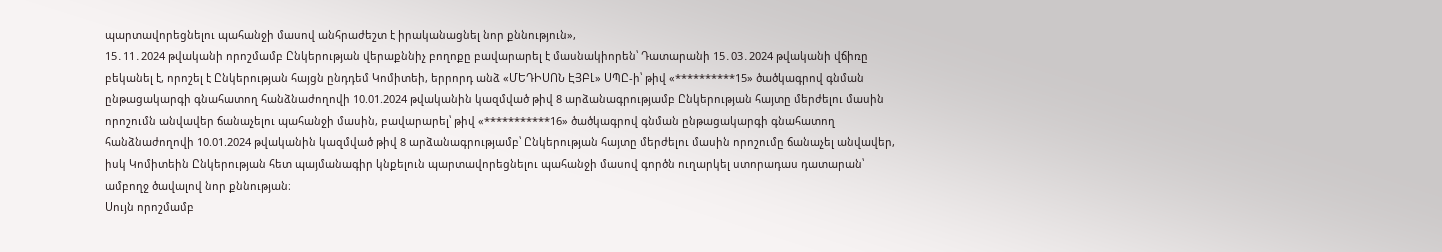պարտավորեցնելու պահանջի մասով անհրաժեշտ է իրականացնել նոր քննություն»,
15․11․2024 թվականի որոշմամբ Ընկերության վերաքննիչ բողոքը բավարարել է մասնակիորեն՝ Դատարանի 15․03․2024 թվականի վճիռը բեկանել է, որոշել է Ընկերության հայցն ընդդեմ Կոմիտեի, երրորդ անձ «ՄԵԴԻՍՈՆ ԷՅԲԼ» ՍՊԸ-ի՝ թիվ «**********15» ծածկագրով գնման ընթացակարգի գնահատող հանձնաժողովի 10.01.2024 թվականին կազմված թիվ 8 արձանագրությամբ Ընկերության հայտը մերժելու մասին որոշումն անվավեր ճանաչելու պահանջի մասին, բավարարել՝ թիվ «***********16» ծածկագրով գնման ընթացակարգի գնահատող հանձնաժողովի 10.01.2024 թվականին կազմված թիվ 8 արձանագրությամբ՝ Ընկերության հայտը մերժելու մասին որոշումը ճանաչել անվավեր, իսկ Կոմիտեին Ընկերության հետ պայմանագիր կնքելուն պարտավորեցնելու պահանջի մասով գործն ուղարկել ստորադաս դատարան՝ ամբողջ ծավալով նոր քննության։
Սույն որոշմամբ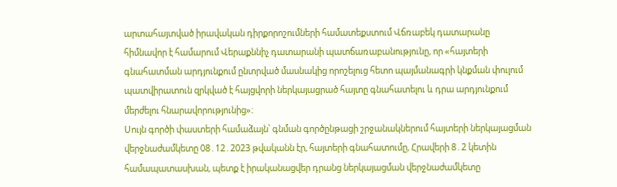արտահայտված իրավական դիրքորոշումների համատեքստում Վճռաբեկ դատարանը հիմնավոր է համարում Վերաքննիչ դատարանի պատճառաբանությունը, որ «հայտերի գնահատման արդյունքում ընտրված մասնակից որոշելուց հետո պայմանագրի կնքման փուլում պատվիրատուն զրկված է հայցվորի ներկայացրած հայտը գնահատելու և դրա արդյունքում մերժելու հնարավորությունից»։
Սույն գործի փաստերի համաձայն՝ գնման գործընթացի շրջանակներում հայտերի ներկայացման վերջնաժամկետը 08․12․2023 թվականն էր, հայտերի գնահատումը, Հրավերի 8․2 կետին համապատասխան, պետք է իրականացվեր դրանց ներկայացման վերջնաժամկետը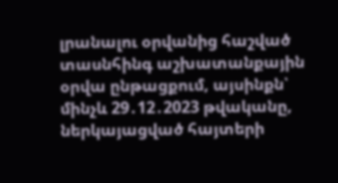լրանալու օրվանից հաշված տասնհինգ աշխատանքային օրվա ընթացքում, այսինքն՝ մինչև 29․12․2023 թվականը, ներկայացված հայտերի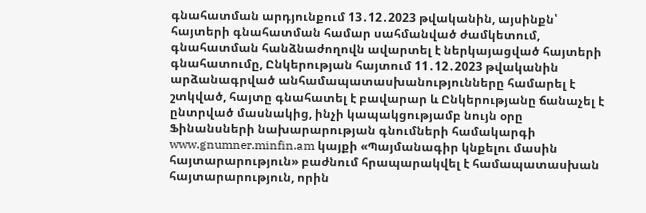գնահատման արդյունքում 13․12․2023 թվականին, այսինքն՝ հայտերի գնահատման համար սահմանված ժամկետում, գնահատման հանձնաժողովն ավարտել է ներկայացված հայտերի գնահատումը, Ընկերության հայտում 11․12․2023 թվականին արձանագրված անհամապատասխանությունները համարել է շտկված, հայտը գնահատել է բավարար և Ընկերությանը ճանաչել է ընտրված մասնակից, ինչի կապակցությամբ նույն օրը Ֆինանսների նախարարության գնումների համակարգի www.gnumner.minfin.am կայքի «Պայմանագիր կնքելու մասին հայտարարություն» բաժնում հրապարակվել է համապատասխան հայտարարություն, որին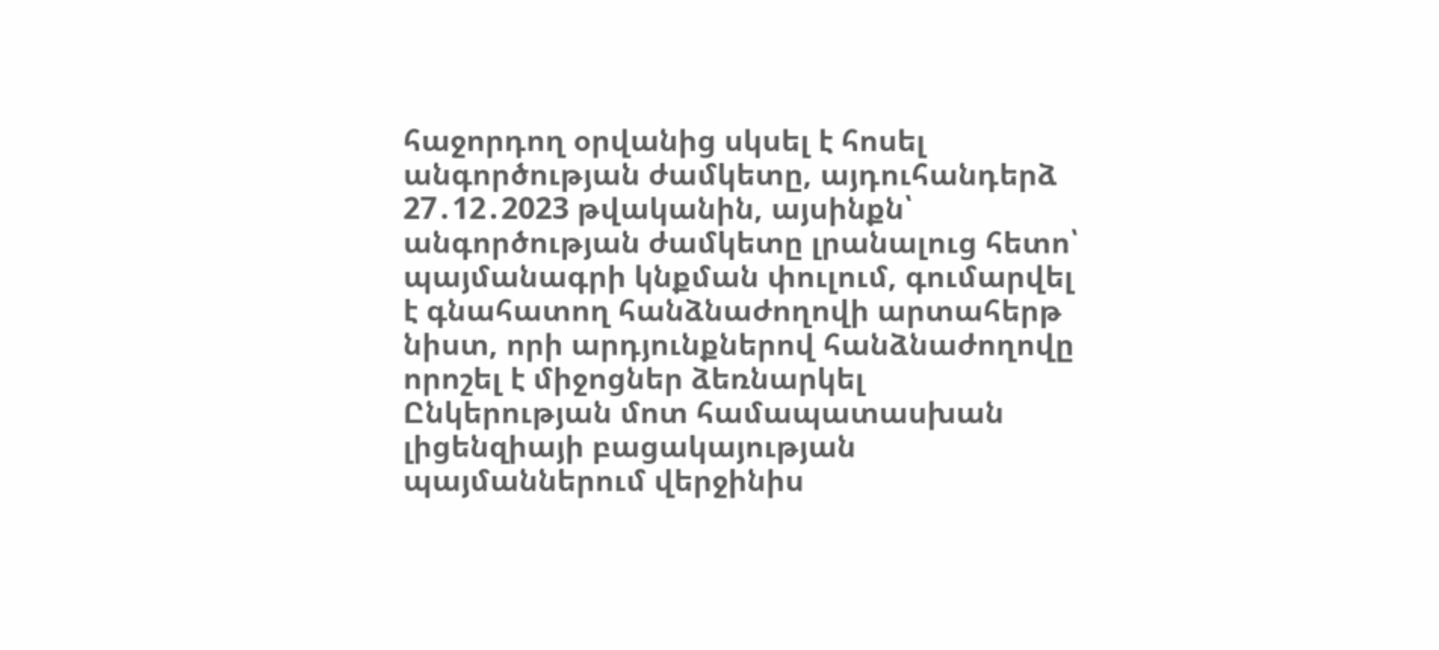հաջորդող օրվանից սկսել է հոսել անգործության ժամկետը, այդուհանդերձ 27․12․2023 թվականին, այսինքն՝ անգործության ժամկետը լրանալուց հետո՝ պայմանագրի կնքման փուլում, գումարվել է գնահատող հանձնաժողովի արտահերթ նիստ, որի արդյունքներով հանձնաժողովը որոշել է միջոցներ ձեռնարկել Ընկերության մոտ համապատասխան լիցենզիայի բացակայության պայմաններում վերջինիս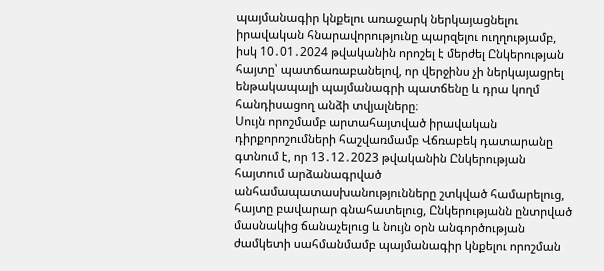պայմանագիր կնքելու առաջարկ ներկայացնելու իրավական հնարավորությունը պարզելու ուղղությամբ, իսկ 10․01․2024 թվականին որոշել է մերժել Ընկերության հայտը՝ պատճառաբանելով, որ վերջինս չի ներկայացրել ենթակապալի պայմանագրի պատճենը և դրա կողմ հանդիսացող անձի տվյալները։
Սույն որոշմամբ արտահայտված իրավական դիրքորոշումների հաշվառմամբ Վճռաբեկ դատարանը գտնում է, որ 13․12․2023 թվականին Ընկերության հայտում արձանագրված անհամապատասխանությունները շտկված համարելուց, հայտը բավարար գնահատելուց, Ընկերությանն ընտրված մասնակից ճանաչելուց և նույն օրն անգործության ժամկետի սահմանմամբ պայմանագիր կնքելու որոշման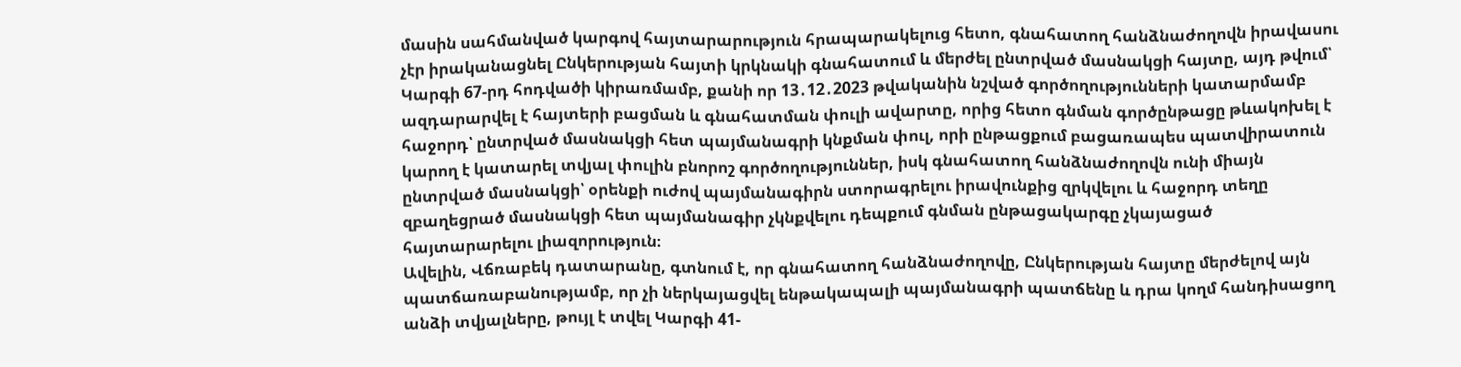մասին սահմանված կարգով հայտարարություն հրապարակելուց հետո, գնահատող հանձնաժողովն իրավասու չէր իրականացնել Ընկերության հայտի կրկնակի գնահատում և մերժել ընտրված մասնակցի հայտը, այդ թվում՝ Կարգի 67-րդ հոդվածի կիրառմամբ, քանի որ 13․12․2023 թվականին նշված գործողությունների կատարմամբ ազդարարվել է հայտերի բացման և գնահատման փուլի ավարտը, որից հետո գնման գործընթացը թևակոխել է հաջորդ՝ ընտրված մասնակցի հետ պայմանագրի կնքման փուլ, որի ընթացքում բացառապես պատվիրատուն կարող է կատարել տվյալ փուլին բնորոշ գործողություններ, իսկ գնահատող հանձնաժողովն ունի միայն ընտրված մասնակցի՝ օրենքի ուժով պայմանագիրն ստորագրելու իրավունքից զրկվելու և հաջորդ տեղը զբաղեցրած մասնակցի հետ պայմանագիր չկնքվելու դեպքում գնման ընթացակարգը չկայացած հայտարարելու լիազորություն։
Ավելին, Վճռաբեկ դատարանը, գտնում է, որ գնահատող հանձնաժողովը, Ընկերության հայտը մերժելով այն պատճառաբանությամբ, որ չի ներկայացվել ենթակապալի պայմանագրի պատճենը և դրա կողմ հանդիսացող անձի տվյալները, թույլ է տվել Կարգի 41-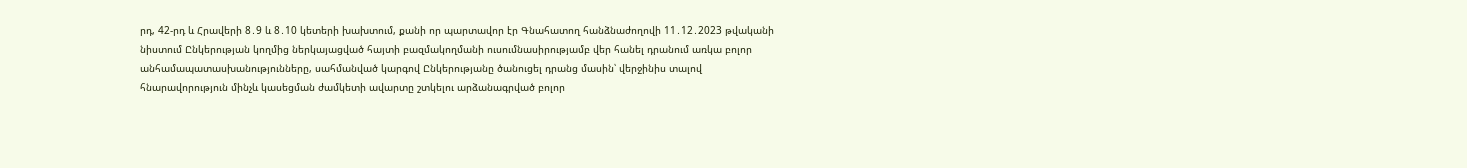րդ, 42-րդ և Հրավերի 8․9 և 8․10 կետերի խախտում, քանի որ պարտավոր էր Գնահատող հանձնաժողովի 11․12․2023 թվականի նիստում Ընկերության կողմից ներկայացված հայտի բազմակողմանի ուսումնասիրությամբ վեր հանել դրանում առկա բոլոր անհամապատասխանությունները, սահմանված կարգով Ընկերությանը ծանուցել դրանց մասին՝ վերջինիս տալով հնարավորություն մինչև կասեցման ժամկետի ավարտը շտկելու արձանագրված բոլոր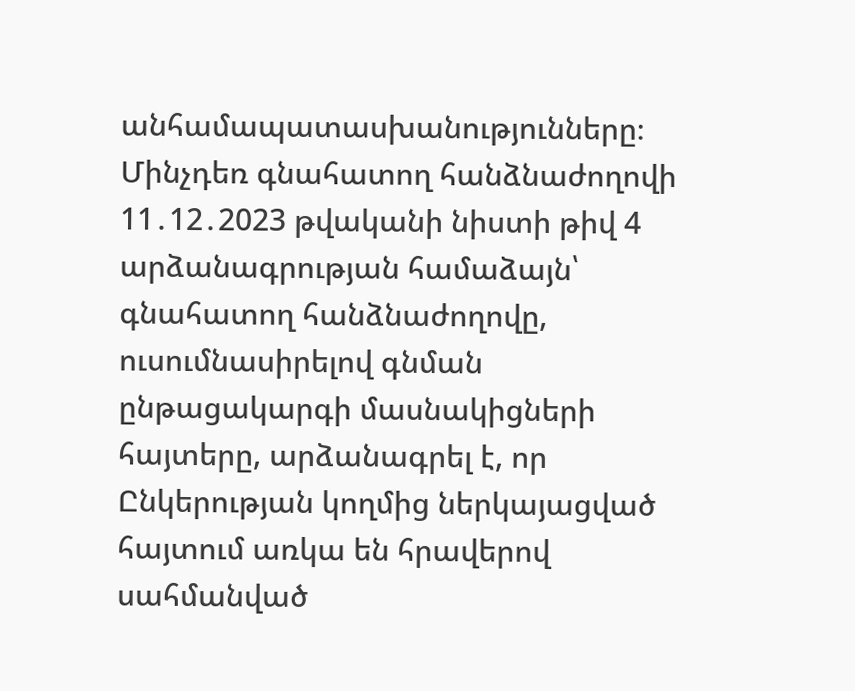անհամապատասխանությունները։ Մինչդեռ գնահատող հանձնաժողովի 11․12․2023 թվականի նիստի թիվ 4 արձանագրության համաձայն՝ գնահատող հանձնաժողովը, ուսումնասիրելով գնման ընթացակարգի մասնակիցների հայտերը, արձանագրել է, որ Ընկերության կողմից ներկայացված հայտում առկա են հրավերով սահմանված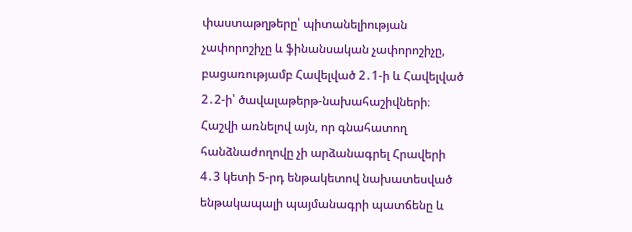փաստաթղթերը՝ պիտանելիության չափորոշիչը և ֆինանսական չափորոշիչը, բացառությամբ Հավելված 2․1-ի և Հավելված 2․2-ի՝ ծավալաթերթ-նախահաշիվների։ Հաշվի առնելով այն, որ գնահատող հանձնաժողովը չի արձանագրել Հրավերի 4․3 կետի 5-րդ ենթակետով նախատեսված ենթակապալի պայմանագրի պատճենը և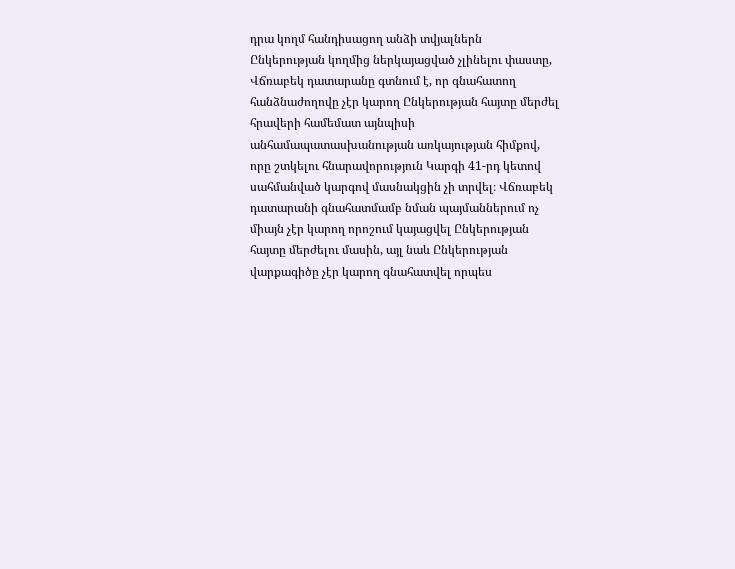դրա կողմ հանդիսացող անձի տվյալներն Ընկերության կողմից ներկայացված չլինելու փաստը, Վճռաբեկ դատարանը գտնում է, որ գնահատող հանձնաժողովը չէր կարող Ընկերության հայտը մերժել հրավերի համեմատ այնպիսի անհամապատասխանության առկայության հիմքով, որը շտկելու հնարավորություն Կարգի 41-րդ կետով սահմանված կարգով մասնակցին չի տրվել։ Վճռաբեկ դատարանի գնահատմամբ նման պայմաններում ոչ միայն չէր կարող որոշում կայացվել Ընկերության հայտը մերժելու մասին, այլ նաև Ընկերության վարքագիծը չէր կարող գնահատվել որպես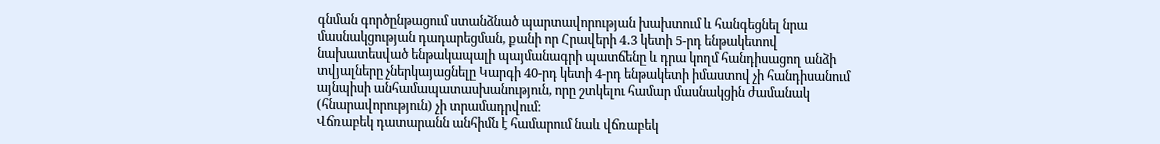գնման գործընթացում ստանձնած պարտավորության խախտում և հանգեցնել նրա մասնակցության դադարեցման, քանի որ Հրավերի 4․3 կետի 5-րդ ենթակետով նախատեսված ենթակապալի պայմանագրի պատճենը և դրա կողմ հանդիսացող անձի տվյալները չներկայացնելը Կարգի 40-րդ կետի 4-րդ ենթակետի իմաստով չի հանդիսանում այնպիսի անհամապատասխանություն, որը շտկելու համար մասնակցին ժամանակ (հնարավորություն) չի տրամադրվում։
Վճռաբեկ դատարանն անհիմն է համարում նաև վճռաբեկ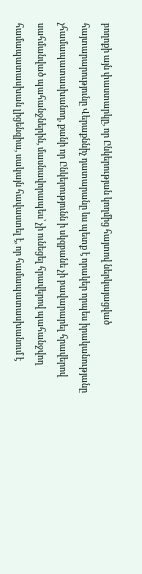բողոքի այն փաստարկը, որ Ընկերության կողմից հայտով ներկայացված հայտարարությունը Վերաքննիչ դատարանը ևս պետք է որակեր որպես իրականությանը չհամապատասխանող, քանի որ Ընկերությունն ի սկզբանե չի բավարարել հրավերով սահմանված պահանջներին, մասնավորապես՝ չի ունեցել հրավերով պահանջվող համապատասխան լիցենզիա, սակայն հավաստել է, որ համապատասխանում է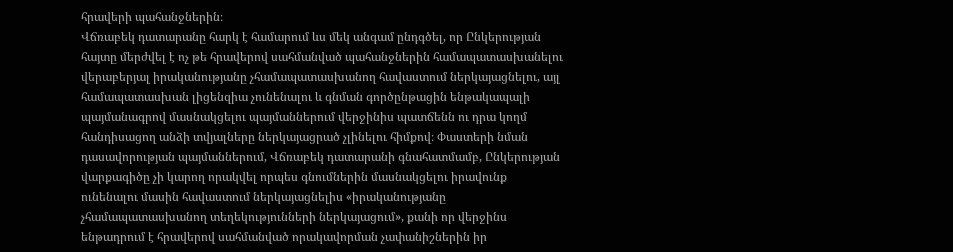հրավերի պահանջներին։
Վճռաբեկ դատարանը հարկ է համարում ևս մեկ անգամ ընդգծել, որ Ընկերության հայտը մերժվել է ոչ թե հրավերով սահմանված պահանջներին համապատասխանելու վերաբերյալ իրականությանը չհամապատասխանող հավաստում ներկայացնելու, այլ համապատասխան լիցենզիա չունենալու և գնման գործընթացին ենթակապալի պայմանագրով մասնակցելու պայմաններում վերջինիս պատճենն ու դրա կողմ հանդիսացող անձի տվյալները ներկայացրած չլինելու հիմքով։ Փաստերի նման դասավորության պայմաններում, Վճռաբեկ դատարանի գնահատմամբ, Ընկերության վարքագիծը չի կարող որակվել որպես գնումներին մասնակցելու իրավունք ունենալու մասին հավաստում ներկայացնելիս «իրականությանը չհամապատասխանող տեղեկությունների ներկայացում», քանի որ վերջինս ենթադրում է հրավերով սահմանված որակավորման չափանիշներին իր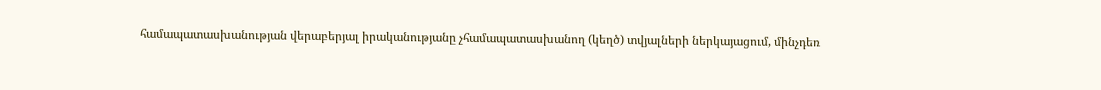համապատասխանության վերաբերյալ իրականությանը չհամապատասխանող (կեղծ) տվյալների ներկայացում, մինչդեռ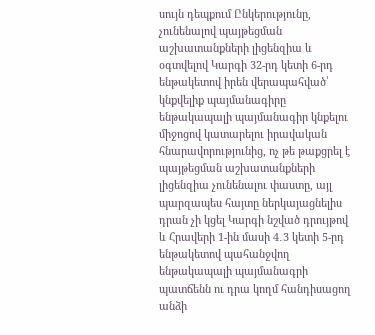սույն դեպքում Ընկերությունը, չունենալով պայթեցման աշխատանքների լիցենզիա և օգտվելով Կարգի 32‑րդ կետի 6-րդ ենթակետով իրեն վերապահված՝ կնքվելիք պայմանագիրը ենթակապալի պայմանագիր կնքելու միջոցով կատարելու իրավական հնարավորությունից, ոչ թե թաքցրել է պայթեցման աշխատանքների լիցենզիա չունենալու փաստը, այլ պարզապես հայտը ներկայացնելիս դրան չի կցել Կարգի նշված դրույթով և Հրավերի 1-ին մասի 4․3 կետի 5-րդ ենթակետով պահանջվող ենթակապալի պայմանագրի պատճենն ու դրա կողմ հանդիսացող անձի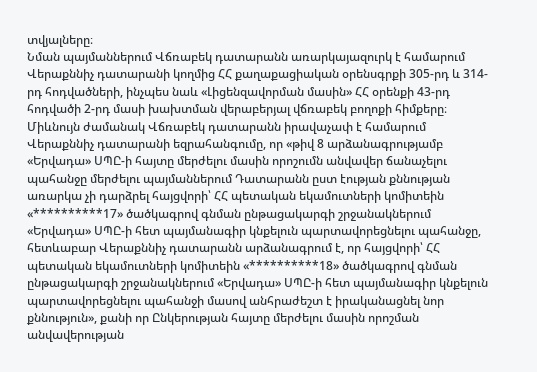տվյալները։
Նման պայմաններում Վճռաբեկ դատարանն առարկայազուրկ է համարում Վերաքննիչ դատարանի կողմից ՀՀ քաղաքացիական օրենսգրքի 305-րդ և 314-րդ հոդվածների, ինչպես նաև «Լիցենզավորման մասին» ՀՀ օրենքի 43-րդ հոդվածի 2-րդ մասի խախտման վերաբերյալ վճռաբեկ բողոքի հիմքերը։
Միևնույն ժամանակ Վճռաբեկ դատարանն իրավաչափ է համարում Վերաքննիչ դատարանի եզրահանգումը, որ «թիվ 8 արձանագրությամբ «Երվադա» ՍՊԸ-ի հայտը մերժելու մասին որոշումն անվավեր ճանաչելու պահանջը մերժելու պայմաններում Դատարանն ըստ էության քննության առարկա չի դարձրել հայցվորի՝ ՀՀ պետական եկամուտների կոմիտեին «**********17» ծածկագրով գնման ընթացակարգի շրջանակներում «Երվադա» ՍՊԸ-ի հետ պայմանագիր կնքելուն պարտավորեցնելու պահանջը, հետևաբար Վերաքննիչ դատարանն արձանագրում է, որ հայցվորի՝ ՀՀ պետական եկամուտների կոմիտեին «**********18» ծածկագրով գնման ընթացակարգի շրջանակներում «Երվադա» ՍՊԸ-ի հետ պայմանագիր կնքելուն պարտավորեցնելու պահանջի մասով անհրաժեշտ է իրականացնել նոր քննություն», քանի որ Ընկերության հայտը մերժելու մասին որոշման անվավերության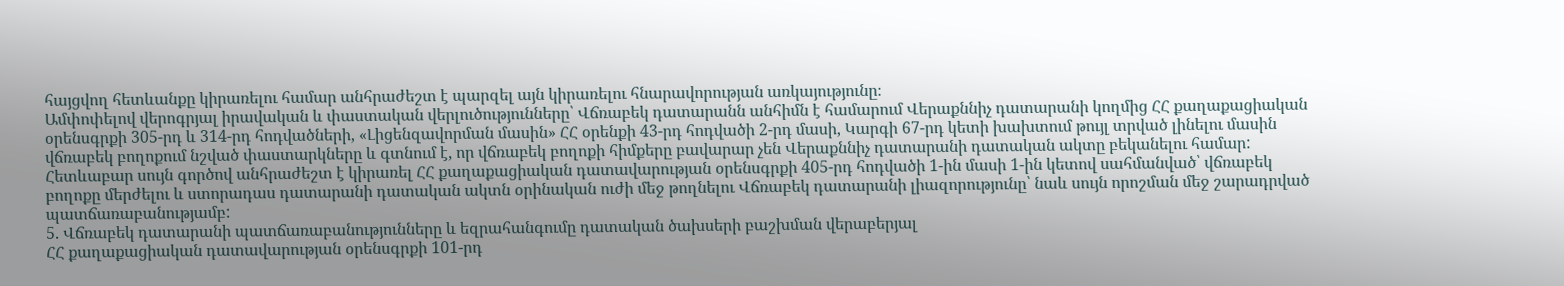հայցվող հետևանքը կիրառելու համար անհրաժեշտ է պարզել այն կիրառելու հնարավորության առկայությունը։
Ամփոփելով վերոգրյալ իրավական և փաստական վերլուծությունները՝ Վճռաբեկ դատարանն անհիմն է համարում Վերաքննիչ դատարանի կողմից ՀՀ քաղաքացիական օրենսգրքի 305-րդ և 314-րդ հոդվածների, «Լիցենզավորման մասին» ՀՀ օրենքի 43-րդ հոդվածի 2-րդ մասի, Կարգի 67-րդ կետի խախտում թույլ տրված լինելու մասին վճռաբեկ բողոքում նշված փաստարկները և գտնում է, որ վճռաբեկ բողոքի հիմքերը բավարար չեն Վերաքննիչ դատարանի դատական ակտը բեկանելու համար: Հետևաբար սույն գործով անհրաժեշտ է կիրառել ՀՀ քաղաքացիական դատավարության օրենսգրքի 405-րդ հոդվածի 1-ին մասի 1-ին կետով սահմանված՝ վճռաբեկ բողոքը մերժելու և ստորադաս դատարանի դատական ակտն օրինական ուժի մեջ թողնելու Վճռաբեկ դատարանի լիազորությունը՝ նաև սույն որոշման մեջ շարադրված պատճառաբանությամբ:
5. Վճռաբեկ դատարանի պատճառաբանությունները և եզրահանգումը դատական ծախսերի բաշխման վերաբերյալ
ՀՀ քաղաքացիական դատավարության օրենսգրքի 101-րդ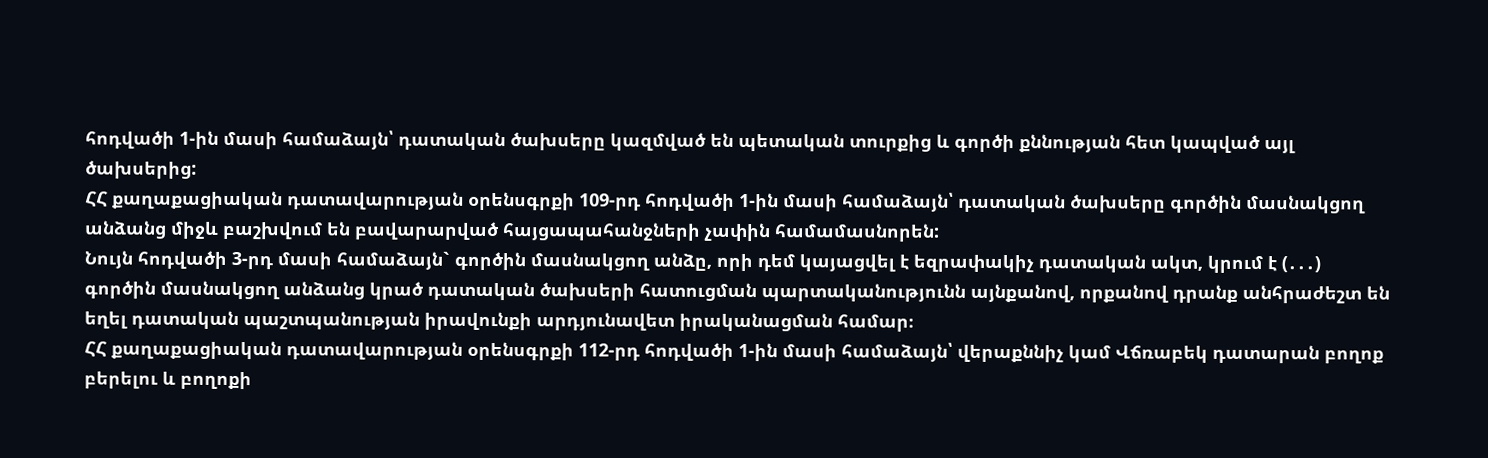հոդվածի 1-ին մասի համաձայն՝ դատական ծախսերը կազմված են պետական տուրքից և գործի քննության հետ կապված այլ ծախսերից:
ՀՀ քաղաքացիական դատավարության օրենսգրքի 109-րդ հոդվածի 1-ին մասի համաձայն՝ դատական ծախսերը գործին մասնակցող անձանց միջև բաշխվում են բավարարված հայցապահանջների չափին համամասնորեն:
Նույն հոդվածի 3-րդ մասի համաձայն` գործին մասնակցող անձը, որի դեմ կայացվել է եզրափակիչ դատական ակտ, կրում է (․․․) գործին մասնակցող անձանց կրած դատական ծախսերի հատուցման պարտականությունն այնքանով, որքանով դրանք անհրաժեշտ են եղել դատական պաշտպանության իրավունքի արդյունավետ իրականացման համար։
ՀՀ քաղաքացիական դատավարության օրենսգրքի 112-րդ հոդվածի 1-ին մասի համաձայն՝ վերաքննիչ կամ Վճռաբեկ դատարան բողոք բերելու և բողոքի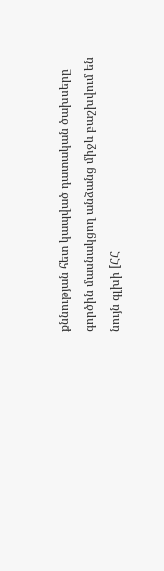քննության հետ կապված դատական ծախսերը գործին մասնակցող անձանց միջև բաշխվում են նույն գլխի [ՀՀ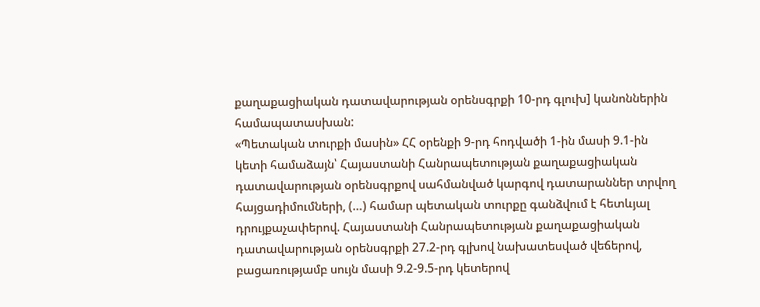քաղաքացիական դատավարության օրենսգրքի 10-րդ գլուխ] կանոններին համապատասխան:
«Պետական տուրքի մասին» ՀՀ օրենքի 9-րդ հոդվածի 1-ին մասի 9.1-ին կետի համաձայն՝ Հայաստանի Հանրապետության քաղաքացիական դատավարության օրենսգրքով սահմանված կարգով դատարաններ տրվող հայցադիմումների, (…) համար պետական տուրքը գանձվում է հետևյալ դրույքաչափերով. Հայաստանի Հանրապետության քաղաքացիական դատավարության օրենսգրքի 27.2-րդ գլխով նախատեսված վեճերով, բացառությամբ սույն մասի 9.2-9.5-րդ կետերով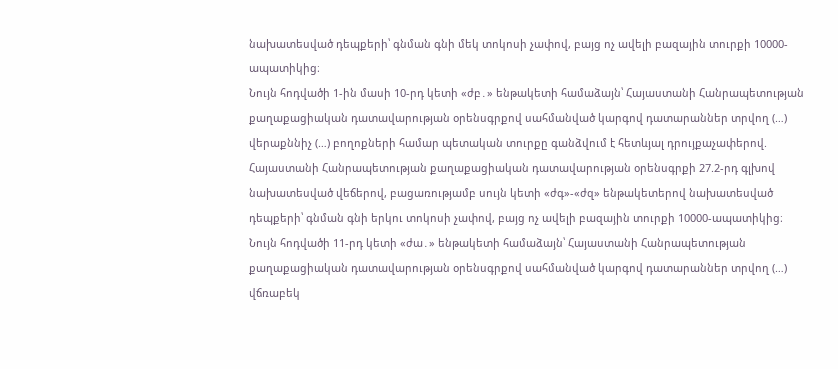նախատեսված դեպքերի՝ գնման գնի մեկ տոկոսի չափով, բայց ոչ ավելի բազային տուրքի 10000-ապատիկից։
Նույն հոդվածի 1-ին մասի 10-րդ կետի «ժբ․» ենթակետի համաձայն՝ Հայաստանի Հանրապետության քաղաքացիական դատավարության օրենսգրքով սահմանված կարգով դատարաններ տրվող (…) վերաքննիչ (…) բողոքների համար պետական տուրքը գանձվում է հետևյալ դրույքաչափերով. Հայաստանի Հանրապետության քաղաքացիական դատավարության օրենսգրքի 27.2-րդ գլխով նախատեսված վեճերով, բացառությամբ սույն կետի «ժգ»-«ժզ» ենթակետերով նախատեսված դեպքերի՝ գնման գնի երկու տոկոսի չափով, բայց ոչ ավելի բազային տուրքի 10000-ապատիկից։
Նույն հոդվածի 11-րդ կետի «ժա․» ենթակետի համաձայն՝ Հայաստանի Հանրապետության քաղաքացիական դատավարության օրենսգրքով սահմանված կարգով դատարաններ տրվող (…) վճռաբեկ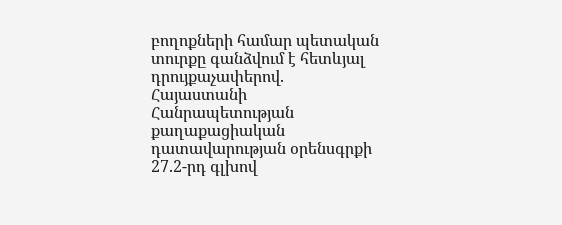բողոքների համար պետական տուրքը գանձվում է հետևյալ դրույքաչափերով. Հայաստանի Հանրապետության քաղաքացիական դատավարության օրենսգրքի 27.2-րդ գլխով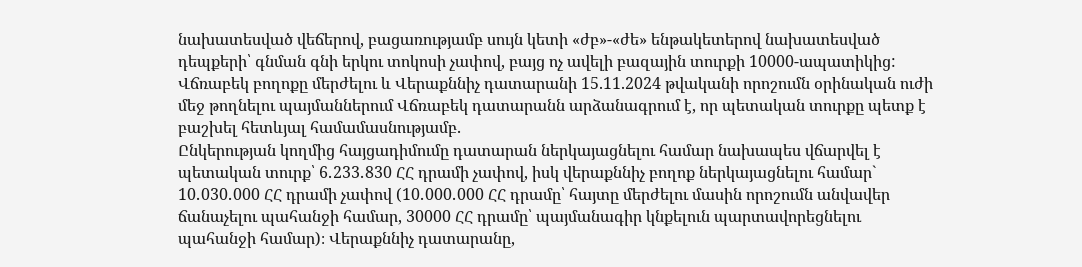նախատեսված վեճերով, բացառությամբ սույն կետի «ժբ»-«ժե» ենթակետերով նախատեսված դեպքերի՝ գնման գնի երկու տոկոսի չափով, բայց ոչ ավելի բազային տուրքի 10000-ապատիկից:
Վճռաբեկ բողոքը մերժելու և Վերաքննիչ դատարանի 15.11.2024 թվականի որոշումն օրինական ուժի մեջ թողնելու պայմաններում Վճռաբեկ դատարանն արձանագրում է, որ պետական տուրքը պետք է բաշխել հետևյալ համամասնությամբ․
Ընկերության կողմից հայցադիմումը դատարան ներկայացնելու համար նախապես վճարվել է պետական տուրք՝ 6․233․830 ՀՀ դրամի չափով, իսկ վերաքննիչ բողոք ներկայացնելու համար` 10․030․000 ՀՀ դրամի չափով (10․000․000 ՀՀ դրամը՝ հայտը մերժելու մասին որոշումն անվավեր ճանաչելու պահանջի համար, 30000 ՀՀ դրամը՝ պայմանագիր կնքելուն պարտավորեցնելու պահանջի համար)։ Վերաքննիչ դատարանը,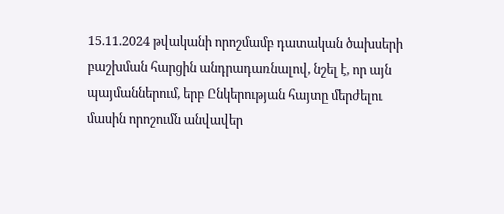15.11.2024 թվականի որոշմամբ դատական ծախսերի բաշխման հարցին անդրադառնալով, նշել է, որ այն պայմաններում, երբ Ընկերության հայտը մերժելու մասին որոշումն անվավեր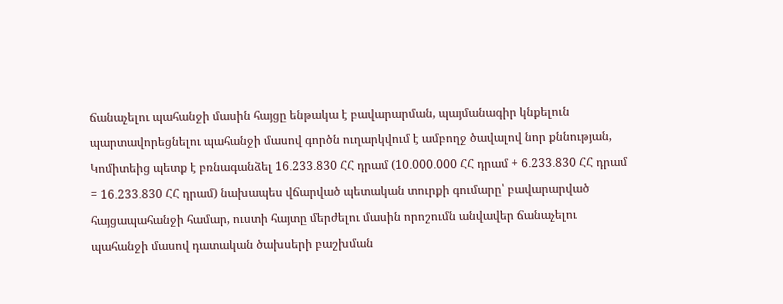ճանաչելու պահանջի մասին հայցը ենթակա է բավարարման, պայմանագիր կնքելուն պարտավորեցնելու պահանջի մասով գործն ուղարկվում է ամբողջ ծավալով նոր քննության, Կոմիտեից պետք է բռնագանձել 16․233․830 ՀՀ դրամ (10․000․000 ՀՀ դրամ + 6․233․830 ՀՀ դրամ = 16․233․830 ՀՀ դրամ) նախապես վճարված պետական տուրքի գումարը՝ բավարարված հայցապահանջի համար, ուստի հայտը մերժելու մասին որոշումն անվավեր ճանաչելու պահանջի մասով դատական ծախսերի բաշխման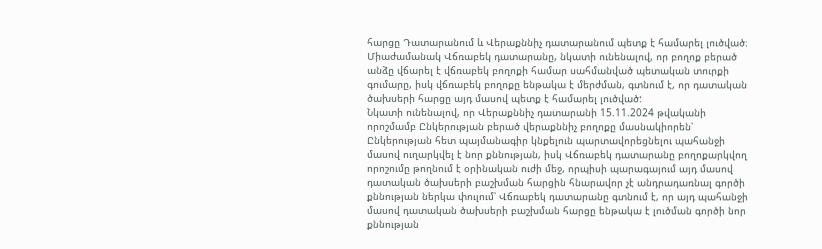հարցը Դատարանում և Վերաքննիչ դատարանում պետք է համարել լուծված։
Միաժամանակ Վճռաբեկ դատարանը, նկատի ունենալով, որ բողոք բերած անձը վճարել է վճռաբեկ բողոքի համար սահմանված պետական տուրքի գումարը, իսկ վճռաբեկ բողոքը ենթակա է մերժման, գտնում է, որ դատական ծախսերի հարցը այդ մասով պետք է համարել լուծված:
Նկատի ունենալով, որ Վերաքննիչ դատարանի 15.11.2024 թվականի որոշմամբ Ընկերության բերած վերաքննիչ բողոքը մասնակիորեն՝ Ընկերության հետ պայմանագիր կնքելուն պարտավորեցնելու պահանջի մասով ուղարկվել է նոր քննության, իսկ Վճռաբեկ դատարանը բողոքարկվող որոշումը թողնում է օրինական ուժի մեջ, որպիսի պարագայում այդ մասով դատական ծախսերի բաշխման հարցին հնարավոր չէ անդրադառնալ գործի քննության ներկա փուլում՝ Վճռաբեկ դատարանը գտնում է, որ այդ պահանջի մասով դատական ծախսերի բաշխման հարցը ենթակա է լուծման գործի նոր քննության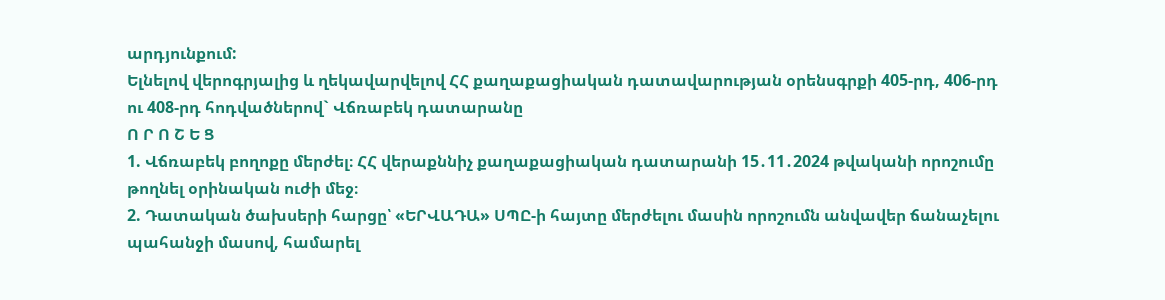արդյունքում:
Ելնելով վերոգրյալից և ղեկավարվելով ՀՀ քաղաքացիական դատավարության օրենսգրքի 405-րդ, 406-րդ ու 408-րդ հոդվածներով` Վճռաբեկ դատարանը
Ո Ր Ո Շ Ե Ց
1. Վճռաբեկ բողոքը մերժել։ ՀՀ վերաքննիչ քաղաքացիական դատարանի 15․11․2024 թվականի որոշումը թողնել օրինական ուժի մեջ։
2. Դատական ծախսերի հարցը՝ «ԵՐՎԱԴԱ» ՍՊԸ-ի հայտը մերժելու մասին որոշումն անվավեր ճանաչելու պահանջի մասով, համարել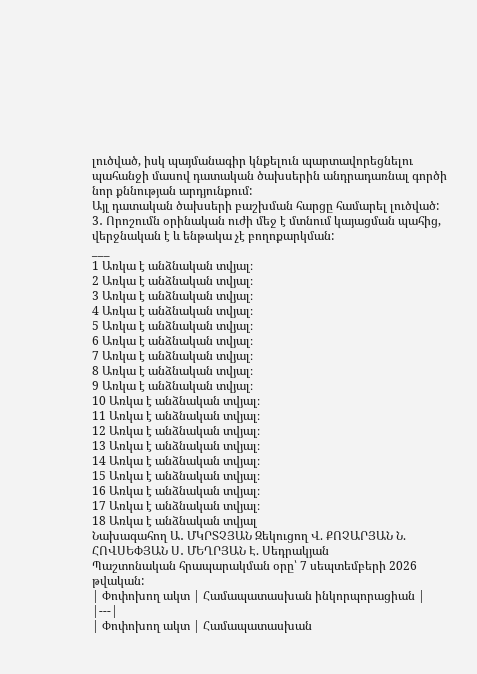լուծված, իսկ պայմանագիր կնքելուն պարտավորեցնելու պահանջի մասով դատական ծախսերին անդրադառնալ գործի նոր քննության արդյունքում:
Այլ դատական ծախսերի բաշխման հարցը համարել լուծված:
3․ Որոշումն օրինական ուժի մեջ է մտնում կայացման պահից, վերջնական է և ենթակա չէ բողոքարկման:
___
1 Առկա է անձնական տվյալ։
2 Առկա է անձնական տվյալ։
3 Առկա է անձնական տվյալ։
4 Առկա է անձնական տվյալ։
5 Առկա է անձնական տվյալ։
6 Առկա է անձնական տվյալ։
7 Առկա է անձնական տվյալ։
8 Առկա է անձնական տվյալ։
9 Առկա է անձնական տվյալ։
10 Առկա է անձնական տվյալ։
11 Առկա է անձնական տվյալ։
12 Առկա է անձնական տվյալ։
13 Առկա է անձնական տվյալ։
14 Առկա է անձնական տվյալ։
15 Առկա է անձնական տվյալ։
16 Առկա է անձնական տվյալ։
17 Առկա է անձնական տվյալ։
18 Առկա է անձնական տվյալ
Նախագահող Ա․ ՄԿՐՏՉՅԱՆ Զեկուցող Վ. ՔՈՉԱՐՅԱՆ Ն. ՀՈՎՍԵՓՅԱՆ Ս․ ՄԵՂՐՅԱՆ Է. Սեդրակյան
Պաշտոնական հրապարակման օրը՝ 7 սեպտեմբերի 2026 թվական:
| Փոփոխող ակտ | Համապատասխան ինկորպորացիան |
|---|
| Փոփոխող ակտ | Համապատասխան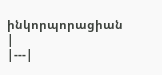ինկորպորացիան |
|---|